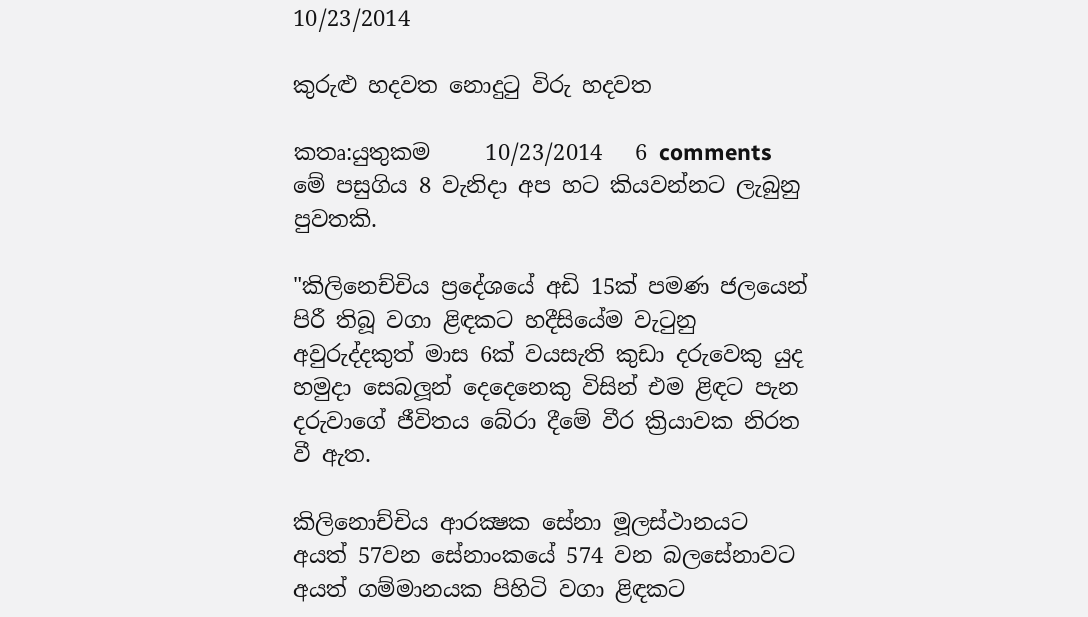10/23/2014

කුරුළු හදවත නොදුටු විරු හදවත

කතෘ:යුතුකම     10/23/2014   6 comments
මේ පසුගිය 8 වැනිදා අප හට කියවන්නට ලැබුනු පුවතකි.

"කිලිනෙච්චිය ප්‍රදේශයේ අඩි 15ක් පමණ ජලයෙන් පිරී තිබූ වගා ළිඳකට හදීසියේම වැටුනු අවුරුද්දකුත් මාස 6ක් වයසැති කුඩා දරුවෙකු යුද හමුදා සෙබලූන් දෙදෙනෙකු විසින් එම ළිඳට පැන දරුවාගේ ජීවිතය බේරා දීමේ වීර ක්‍රියාවක නිරත වී ඇත.

කිලිනොච්චිය ආරක්‍ෂක සේනා මූලස්ථානයට අයත් 57වන සේනාංකයේ 574 වන බලසේනාවට අයත් ගම්මානයක පිහිටි වගා ළිඳකට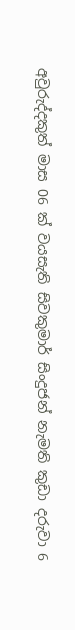අවුරුද්දකුත් මාස 06 ක් වයසැති සිවකුමාර් සිංදුජන් නැමති කුඩා දරුවා 6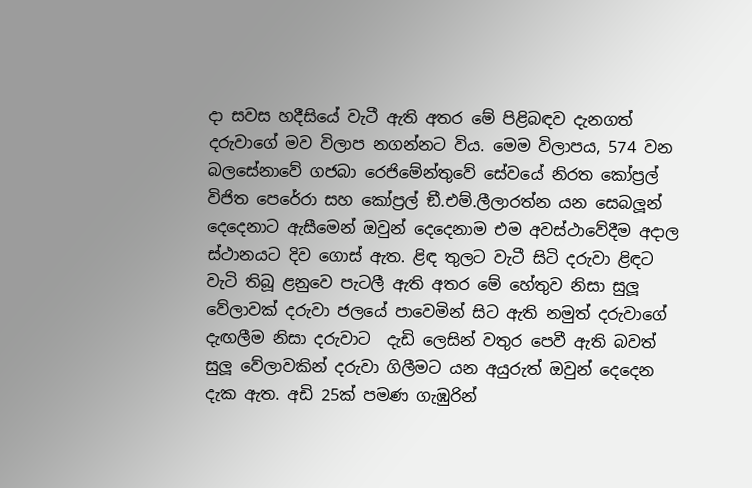දා සවස හදීසියේ වැටී ඇති අතර මේ පිළිබඳව දැනගත් දරුවාගේ මව විලාප නගන්නට විය. මෙම විලාපය, 574 වන බලසේනාවේ ගජබා රෙජිමේන්තුවේ සේවයේ නිරත කෝප්‍රල් විජිත පෙරේරා සහ කෝප්‍රල් ඞී.එම්.ලීලාරත්න යන සෙබලූන් දෙදෙනාට ඇසීමෙන් ඔවුන් දෙදෙනාම එම අවස්ථාවේදීම අදාල ස්ථානයට දිව ගොස් ඇත. ළිඳ තුලට වැටී සිටි දරුවා ළිඳට වැටි තිබූ ළනුවෙ පැටලී ඇති අතර මේ හේතුව නිසා සුලූ වේලාවක් දරුවා ජලයේ පාවෙමින් සිට ඇති නමුත් දරුවාගේ දැඟලීම නිසා දරුවාට  දැඩි ලෙසින් වතුර පෙවී ඇති බවත් සුලූ වේලාවකින් දරුවා ගිලීමට යන අයුරුත් ඔවුන් දෙදෙන දැක ඇත. අඩි 25ක් පමණ ගැඹුරින්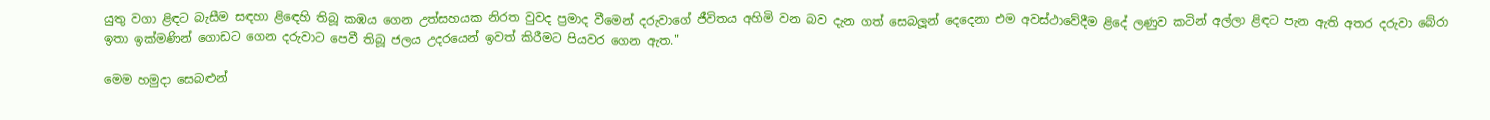යුතු වගා ළිඳට බැසීම සඳහා ළිඳෙහි තිබූ කඹය ගෙන උත්සහයක නිරත වුවද ප්‍රමාද වීමෙන් දරුවාගේ ජීවිතය අහිමි වන බව දැන ගත් සෙබලූන් දෙදෙනා එම අවස්ථාවේදීම ළිදේ ලණුව කටින් අල්ලා ළිඳට පැන ඇති අතර දරුවා බේරා ඉතා ඉක්මණින් ගොඩට ගෙන දරුවාට පෙවී තිබූ ජලය උදරයෙන් ඉවත් කිරීමට පියවර ගෙන ඇත."

මෙම හමුදා සෙබළුන්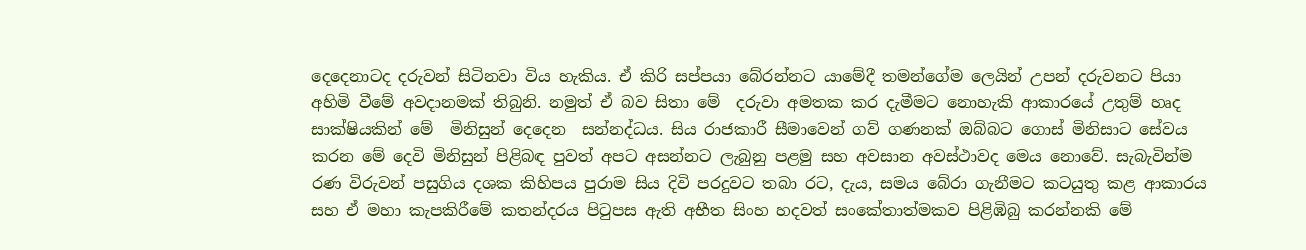දෙදෙනාටද දරුවන් සිටිනවා විය හැකිය. ඒ කිරි සප්පයා බේරන්නට යාමේදී තමන්ගේම ලෙයින් උපන් දරුවනට පියා අහිමි වීමේ අවදානමක් තිබුනි. නමුත් ඒ බව සිතා මේ  දරුවා අමතක කර දැමීමට නොහැකි ආකාරයේ උතුම් හෘද සාක්ෂියකින් මේ  මිනිසුන් දෙදෙන  සන්නද්ධය. සිය රාජකාරී සීමාවෙන් ගව් ගණනක් ඔබ්බට ගොස් මිනිසාට සේවය කරන මේ දෙවි මිනිසුන් පිළිබඳ පුවත් අපට අසන්නට ලැබුනු පළමු සහ අවසාන අවස්ථාවද මෙය නොවේ. සැබැවින්ම රණ විරුවන් පසුගිය දශක කිහිපය පුරාම සිය දිවි පරදුවට තබා රට, දැය, සමය බේරා ගැනීමට කටයුතු කළ ආකාරය සහ ඒ මහා කැපකිරීමේ කතන්දරය පිටුපස ඇති අභීත සිංහ හදවත් සංකේතාත්මකව පිළිඹිබු කරන්නකි මේ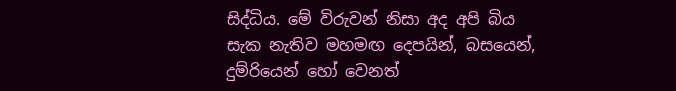සිද්ධිය. මේ විරුවන් නිසා අද අපි බිය සැක නැතිව මහමඟ දෙපයින්, බසයෙන්, දුම්රියෙන් හෝ වෙනත්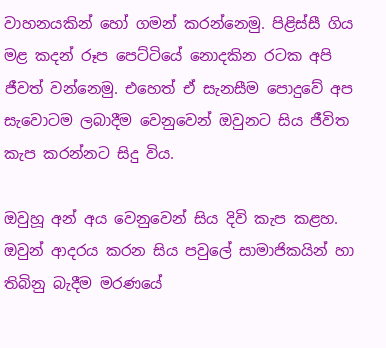වාහනයකින් හෝ ගමන් කරන්නෙමු. පිළිස්සී ගිය මළ කදන් රූප පෙට්ටියේ නොදකින රටක අපි ජීවත් වන්නෙමු. එහෙත් ඒ සැනසීම පොදුවේ අප සැවොටම ලබාදීම වෙනුවෙන් ඔවුනට සිය ජීවිත කැප කරන්නට සිදු විය.

ඔවුහූ අන් අය වෙනුවෙන් සිය දිවි කැප කළහ. ඔවුන් ආදරය කරන සිය පවුලේ සාමාජිකයින් හා තිබිනු බැදීම මරණයේ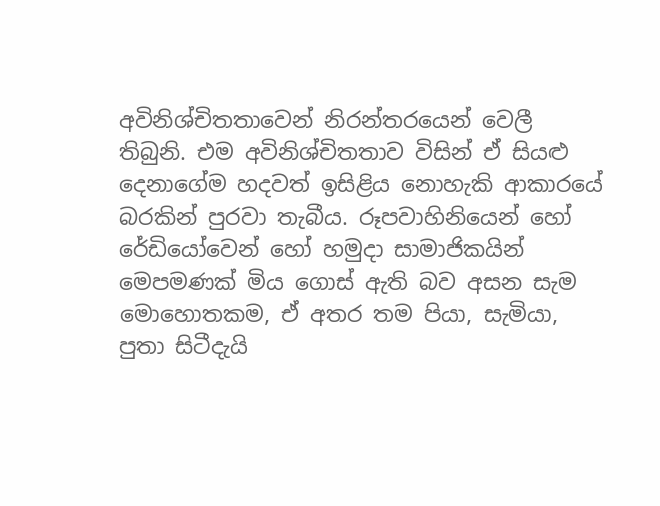අවිනිශ්චිතතාවෙන් නිරන්තරයෙන් වෙලී තිබුනි. එම අවිනිශ්චිතතාව විසින් ඒ සියළු දෙනාගේම හදවත් ඉසිළිය නොහැකි ආකාරයේ බරකින් පුරවා තැබීය. රූපවාහිනියෙන් හෝ රේඩියෝවෙන් හෝ හමුදා සාමාජිකයින් මෙපමණක් මිය ගොස් ඇති බව අසන සැම මොහොතකම, ඒ අතර තම පියා, සැමියා, පුතා සිටීදැයි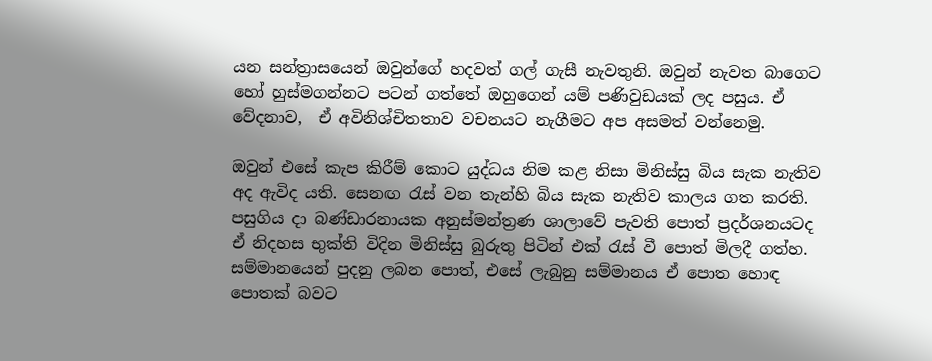යන සන්ත්‍රාසයෙන් ඔවුන්ගේ හදවත් ගල් ගැසී නැවතුනි. ඔවුන් නැවත බාගෙට හෝ හුස්මගන්නට පටන් ගත්තේ ඔහුගෙන් යම් පණිවුඩයක් ලද පසුය. ඒ වේදනාව,  ඒ අවිනිශ්චිතතාව වචනයට නැගීමට අප අසමත් වන්නෙමු.

ඔවුන් එසේ කැප කිරීම් කොට යුද්ධය නිම කළ නිසා මිනිස්සු බිය සැක නැතිව අද ඇවිද යති. සෙනඟ රැස් වන තැන්හි බිය සැක නැතිව කාලය ගත කරති. පසුගිය දා බණ්ඩාරනායක අනුස්මන්ත්‍රණ ශාලාවේ පැවති පොත් ප්‍රදර්ශනයටද ඒ නිදහස භුක්ති විදින මිනිස්සු බුරුතු පිටින් එක් රැස් වී පොත් මිලදී ගත්හ. සම්මානයෙන් පුදනු ලබන පොත්, එසේ ලැබුනු සම්මානය ඒ පොත හොඳ පොතක් බවට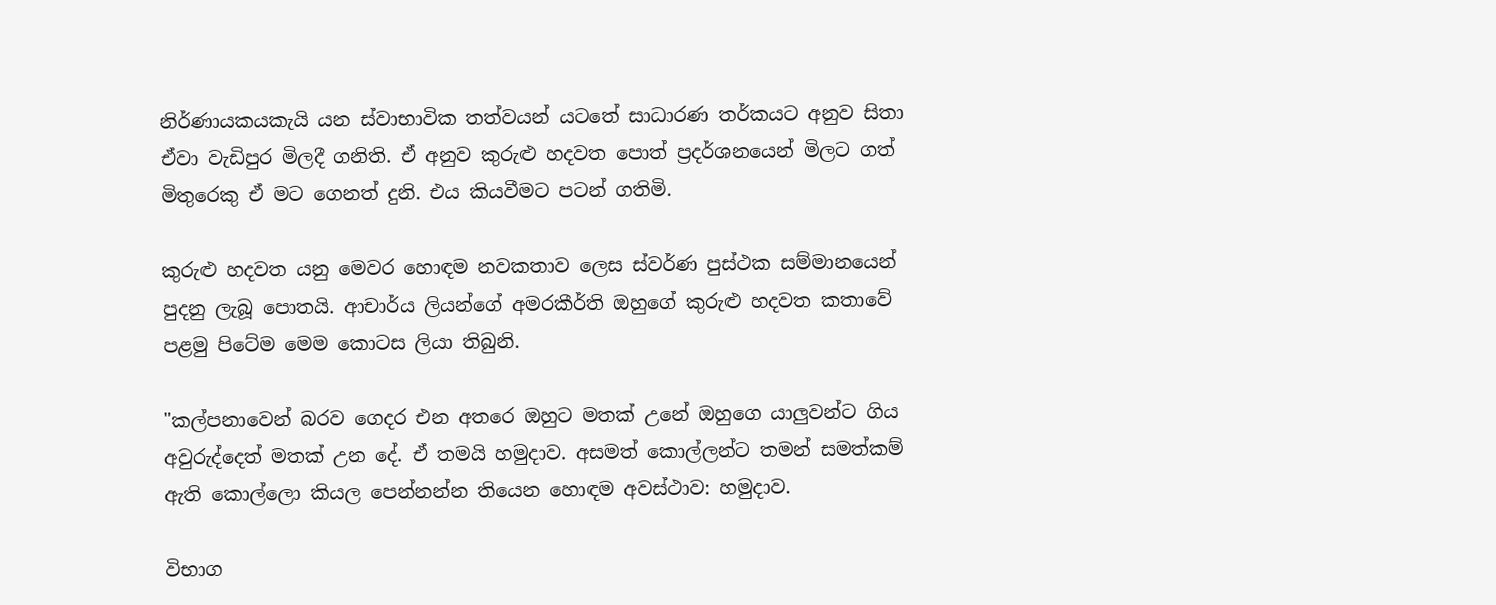නිර්ණායකයකැයි යන ස්වාභාවික තත්වයන් යටතේ සාධාරණ තර්කයට අනුව සිතා ඒවා වැඩිපුර මිලදී ගනිති. ඒ අනුව කුරුළු හදවත පොත් ප්‍රදර්ශනයෙන් මිලට ගත් මිතුරෙකු ඒ මට ගෙනත් දුනි. එය කියවීමට පටන් ගතිමි.

කුරුළු හදවත යනු මෙවර හොඳම නවකතාව ලෙස ස්වර්ණ පුස්ථක සම්මානයෙන් පුදනු ලැබූ පොතයි. ආචාර්ය ලියන්ගේ අමරකීර්ති ඔහුගේ කුරුළු හදවත කතාවේ පළමු පිටේම මෙම කොටස ලියා තිබුනි.

"කල්පනාවෙන් බරව ගෙදර එන අතරෙ ඔහුට මතක් උනේ ඔහුගෙ යාලුවන්ට ගිය අවුරුද්දෙත් මතක් උන දේ. ඒ තමයි හමුදාව. අසමත් කොල්ලන්ට තමන් සමත්කම් ඇති කොල්ලො කියල පෙන්නන්න තියෙන හොඳම අවස්ථාව: හමුදාව.

විභාග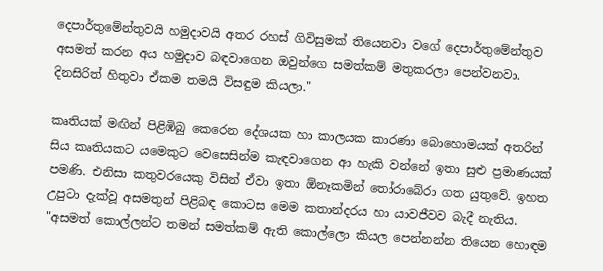දෙපාර්තුමේන්තුවයි හමුදාවයි අතර රහස් ගිවිසුමක් තියෙනවා වගේ දෙපාර්තුමේන්තුව අසමත් කරන අය හමුදාව බඳවාගෙන ඔවුන්ගෙ සමත්කම් මතුකරලා පෙන්වනවා. දිනසිරිත් හිතුවා ඒකම තමයි විසඳුම කියලා."

කෘතියක් මඟින් පිළිඹිබු කෙරෙන දේශයක හා කාලයක කාරණා බොහොමයක් අතරින් සිය කෘතියකට යමෙකුට වෙසෙසින්ම කැඳවාගෙන ආ හැකි වන්නේ ඉතා සුළු ප්‍රමාණයක් පමණි. එනිසා කතුවරයෙකු විසින් ඒවා ඉතා ඕනෑකමින් තෝරාබේරා ගත යුතුවේ. ඉහත උපුටා දැක්වූ අසමතුන් පිළිබඳ කොටස මෙම කතාන්දරය හා යාවජීවව බැදී නැතිය. "අසමත් කොල්ලන්ට තමන් සමත්කම් ඇති කොල්ලො කියල පෙන්නන්න තියෙන හොඳම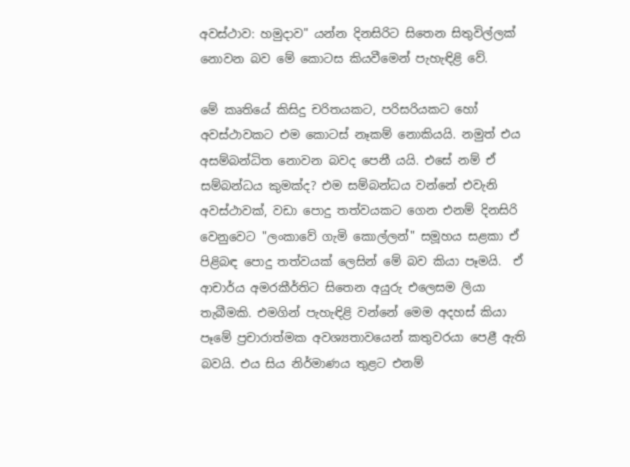අවස්ථාව: හමුදාව" යන්න දිනසිරිට සිතෙන සිතුවිල්ලක් නොවන බව මේ කොටස කියවීමෙන් පැහැඳිළි වේ.

මේ කෘතියේ කිසිදු චරිතයකට, පරිසරියකට හෝ අවස්ථාවකට එම කොටස් නෑකම් නොකියයි. නමුත් එය අසම්බන්ධිත නොවන බවද පෙනී යයි. එසේ නම් ඒ සම්බන්ධය කුමක්ද? එම සම්බන්ධය වන්නේ එවැනි අවස්ථාවක්, වඩා පොදු තත්වයකට ගෙන එනම් දිනසිරි වෙනුවෙට "ලංකාවේ ගැමි කොල්ලන්" සමූහය සළකා ඒ පිළිබඳ පොදු තත්වයක් ලෙසින් මේ බව කියා පෑමයි.  ඒ ආචාර්ය අමරකීර්තිට සිතෙන අයුරු එලෙසම ලියා තැබීමකි. එමගින් පැහැඳිළි වන්නේ මෙම අදහස් කියා පෑමේ ප්‍රචාරාත්මක අවශ්‍යතාවයෙන් කතුවරයා පෙළී ඇති බවයි. එය සිය නිර්මාණය තුළට එනම්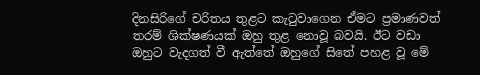දිනසිරිගේ චරිතය තුළට කැටුවාගෙන ඒමට ප්‍රමාණවත් තරම් ශික්ෂණයක් ඔහු තුළ නොවූ බවයි. ඊට වඩා ඔහුට වැදගත් වී ඇත්තේ ඔහුගේ සිතේ පහළ වූ මේ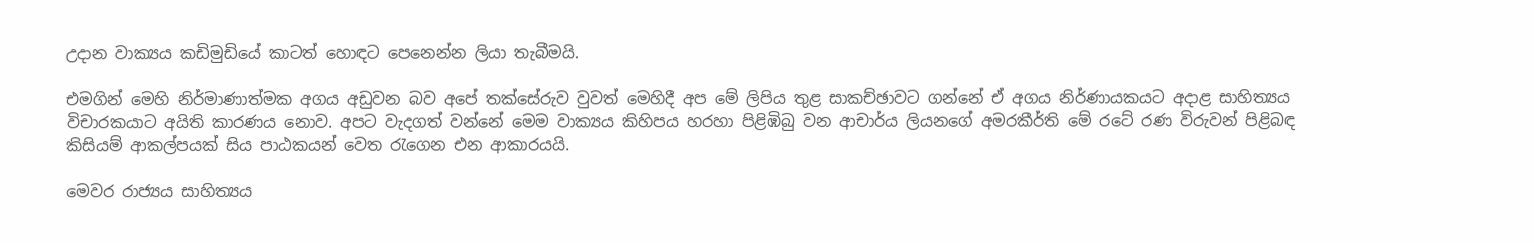උදාන වාක්‍යය කඩිමුඩියේ කාටත් හොඳට පෙනෙන්න ලියා තැබීමයි.

එමගින් මෙහි නිර්මාණාත්මක අගය අඩුවන බව අපේ තක්සේරුව වුවත් මෙහිදී අප මේ ලිපිය තුළ සාකච්ඡාවට ගන්නේ ඒ අගය නිර්ණායකයට අදාළ සාහිත්‍යය විචාරකයාට අයිති කාරණය නොව. අපට වැදගත් වන්නේ මෙම වාක්‍යය කිහිපය හරහා පිළිඹිබු වන ආචාර්ය ලියනගේ අමරකීර්ති මේ රටේ රණ විරුවන් පිළිබඳ කිසියම් ආකල්පයක් සිය පාඨකයන් වෙත රැගෙන එන ආකාරයයි.

මෙවර රාජ්‍යය සාහිත්‍යය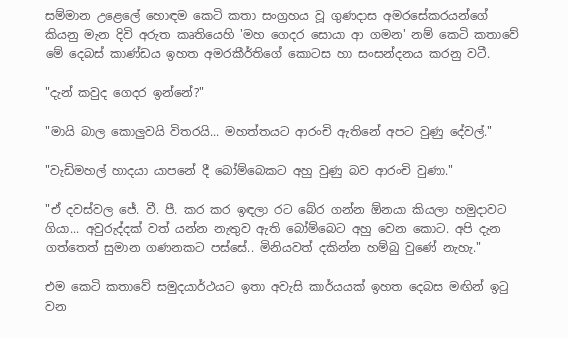සම්මාන උළෙලේ හොඳම කෙටි කතා සංග්‍රහය වූ ගුණදාස අමරසේකරයන්ගේ
කියනු මැන දිවි අරුත කෘතියෙහි 'මහ ගෙදර සොයා ආ ගමන' නම් කෙටි කතාවේ මේ දෙබස් කාණ්ඩය ඉහත අමරකීර්තිගේ කොටස හා සංසන්දනය කරනු වටී.

"දැන් කවුද ගෙදර ඉන්නේ?"

"මායි බාල කොලුවයි විතරයි... මහත්තයට ආරංචි ඇතිනේ අපට වුණු දේවල්."

"වැඩිමහල් හාදයා යාපනේ දී බෝම්බෙකට අහු වුණු බව ආරංචි වුණා."

"ඒ දවස්වල ජේ. වී. පී. කර කර ඉඳලා රට බේර ගන්න ඕනයා කියලා හමුදාවට ගියා... අවුරුද්දක් වත් යන්න නැතුව ඇති බෝම්බෙට අහු වෙන කොට. අපි දැන ගත්තෙත් සුමාන ගණනකට පස්සේ.. මිනියවත් දකින්න හම්බු වුණේ නැහැ."

එම කෙටි කතාවේ සමුදයාර්ථයට ඉතා අවැසි කාර්යයක් ඉහත දෙබස මඟින් ඉටු වන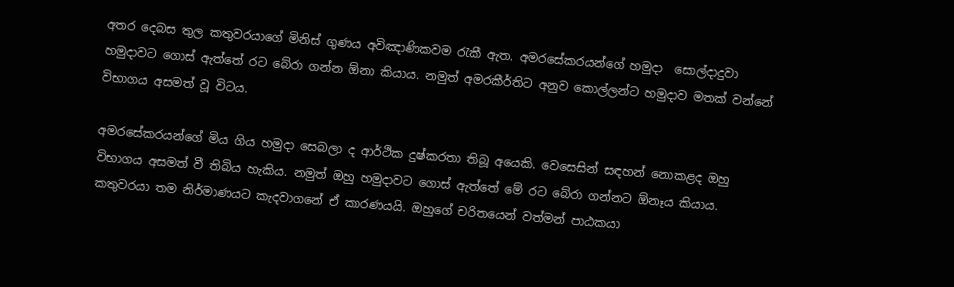අතර දෙබස තුල කතුවරයාගේ මිනිස් ගුණය අවිඤාණිකවම රැකී ඇත. අමරසේකරයන්ගේ හමුදා  සොල්දාදුවා හමුදාවට ගොස් ඇත්තේ රට බේරා ගන්න ඕනා කියාය. නමුත් අමරකීර්තිට අනුව කොල්ලන්ට හමුදාව මතක් වන්නේ විභාගය අසමත් වූ විටය.

අමරසේකරයන්ගේ මිය ගිය හමුදා සෙබලා ද ආර්ථික දුෂ්කරතා තිබූ අයෙකි. වෙසෙසින් සඳහන් නොකළද ඔහු විභාගය අසමත් වී තිබිය හැකිය. නමුත් ඔහු හමුදාවට ගොස් ඇත්තේ මේ රට බේරා ගන්නට ඕනෑය කියාය. කතුවරයා තම නිර්මාණයට කැදවාගනේ ඒ කාරණයයි. ඔහුගේ චරිතයෙන් වත්මන් පාඨකයා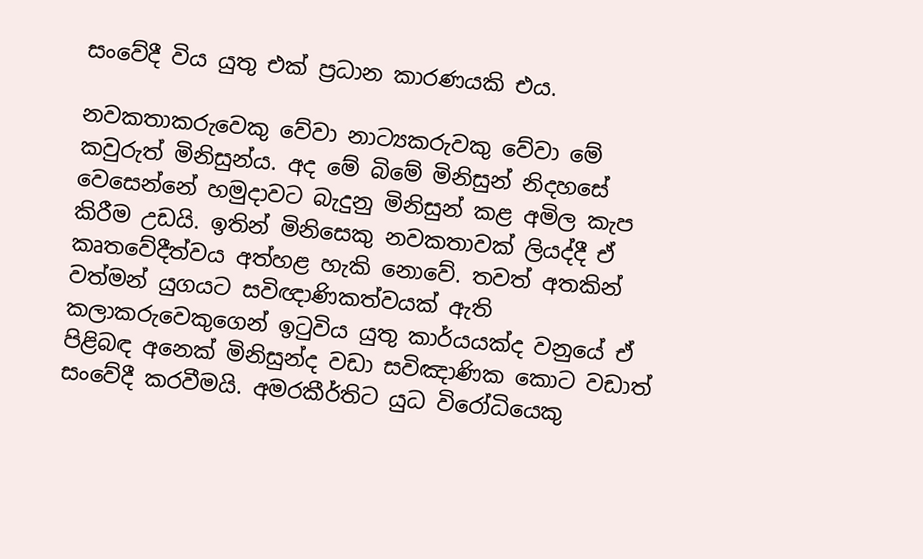සංවේදී විය යුතු එක් ප්‍රධාන කාරණයකි එය.

නවකතාකරුවෙකු වේවා නාට්‍යකරුවකු වේවා මේ කවුරුත් මිනිසුන්ය. අද මේ බිමේ මිනිසුන් නිදහසේ වෙසෙන්නේ හමුදාවට බැදුනු මිනිසුන් කළ අමිල කැප කිරීම උඩයි. ඉතින් මිනිසෙකු නවකතාවක් ලියද්දී ඒ කෘතවේදීත්වය අත්හළ හැකි නොවේ. තවත් අතකින් වත්මන් යුගයට සවිඥාණිකත්වයක් ඇති කලාකරුවෙකුගෙන් ඉටුවිය යුතු කාර්යයක්ද වනුයේ ඒ පිළිබඳ අනෙක් මිනිසුන්ද වඩා සවිඤාණික කොට වඩාත් සංවේදී කරවීමයි. අමරකීර්තිට යුධ විරෝධියෙකු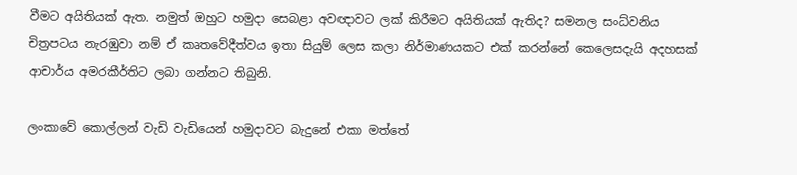වීමට අයිතියක් ඇත. නමුත් ඔහුට හමුදා සෙබළා අවඥාවට ලක් කිරීමට අයිතියක් ඇතිද? සමනල සංධ්වනිය චිත්‍රපටය නැරඹුවා නම් ඒ කෘතවේදීත්වය ඉතා සියුම් ලෙස කලා නිර්මාණයකට එක් කරන්නේ කෙලෙසදැයි අදහසක් ආචාර්ය අමරකීර්තිට ලබා ගන්නට තිබුනි.

ලංකාවේ කොල්ලන් වැඩි වැඩියෙන් හමුදාවට බැදුනේ එකා මත්තේ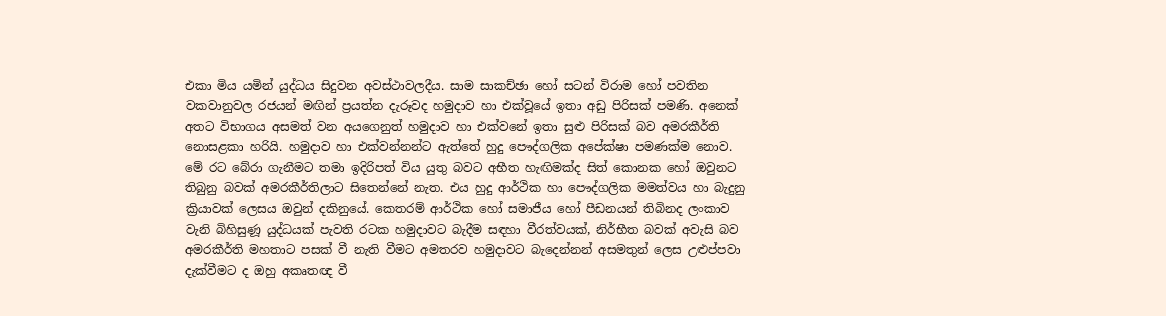එකා මිය යමින් යුද්ධය සිදුවන අවස්ථාවලදීය. සාම සාකච්ඡා හෝ සටන් විරාම හෝ පවතින වකවානුවල රජයන් මඟින් ප්‍රයත්න දැරූවද හමුදාව හා එක්වූයේ ඉතා අඩු පිරිසක් පමණි. අනෙක් අතට විභාගය අසමත් වන අයගෙනුත් හමුදාව හා එක්වනේ ඉතා සුළු පිරිසක් බව අමරකීර්ති නොසළකා හරියි. හමුදාව හා එක්වන්නන්ට ඇත්තේ හුදු පෞද්ගලික අපේක්ෂා පමණක්ම නොව. මේ රට බේරා ගැනීමට තමා ඉදිරිපත් විය යුතු බවට අභීත හැඟිමක්ද සිත් කොනක හෝ ඔවුනට තිබුනු බවක් අමරකීර්තිලාට සිතෙන්නේ නැත. එය හුදු ආර්ථික හා පෞද්ගලික මමත්වය හා බැදුනු ක්‍රියාවක් ලෙසය ඔවුන් දකිනුයේ. කෙතරම් ආර්ථික හෝ සමාජීය හෝ පීඩනයන් තිබිනද ලංකාව වැනි බිහිසුණූ යුද්ධයක් පැවති රටක හමුදාවට බැදීම සඳහා වීරත්වයක්, නිර්භීත බවක් අවැසි බව අමරකීර්ති මහතාට පසක් වී නැති වීමට අමතරව හමුදාවට බැදෙන්නන් අසමතුන් ලෙස උළුප්පවා දැක්වීමට ද ඔහු අකෘතඥ වී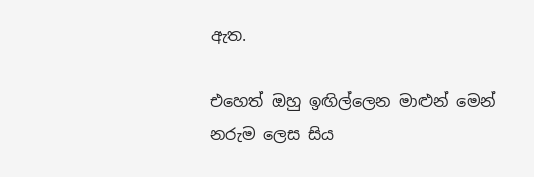ඇත.

එහෙත් ඔහු ඉඟිල්ලෙන මාළුන් මෙන් නරුම ලෙස සිය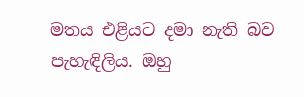මතය එළියට දමා නැති බව පැහැඳිලිය. ඔහු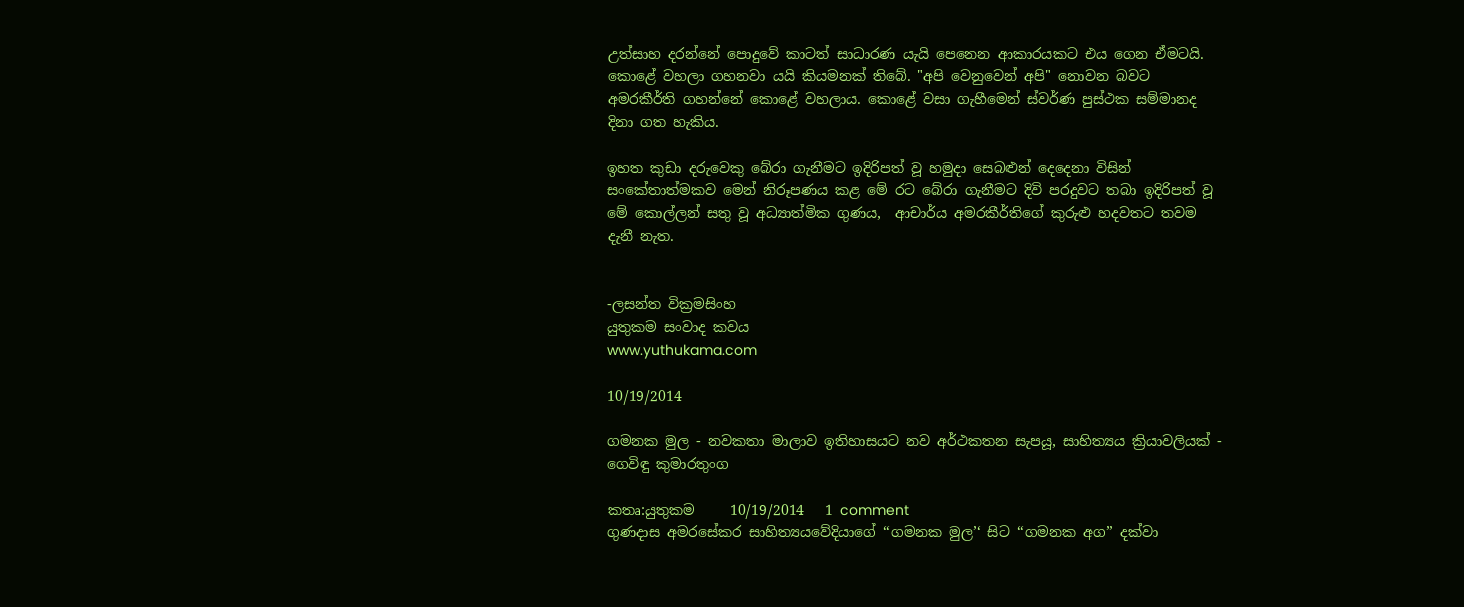උත්සාහ දරන්නේ පොදුවේ කාටත් සාධාරණ යැයි පෙනෙන ආකාරයකට එය ගෙන ඒමටයි. කොළේ වහලා ගහනවා යයි කියමනක් තිබේ. "අපි වෙනුවෙන් අපි" නොවන බවට අමරකීර්ති ගහන්නේ කොළේ වහලාය. කොළේ වසා ගැහීමෙන් ස්වර්ණ පුස්ථක සම්මානද දිනා ගත හැකිය.

ඉහත කුඩා දරුවෙකු බේරා ගැනීමට ඉදිරිපත් වූ හමුදා සෙබළුන් දෙදෙනා විසින් සංකේතාත්මකව මෙන් නිරූපණය කළ මේ රට බේරා ගැනීමට දිවි පරදුවට තබා ඉදිරිපත් වූ මේ කොල්ලන් සතු වූ අධ්‍යාත්මික ගුණය,  ආචාර්ය අමරකීර්තිගේ කුරුළු හදවතට තවම දැනී නැත.


-ලසන්ත වික්‍රමසිංහ
යුතුකම සංවාද කවය
www.yuthukama.com

10/19/2014

ගමනක මුල - නවකතා මාලාව ඉතිහාසයට නව අර්ථකතන සැපයූ, සාහිත්‍යය ක්‍රියාවලියක් - ගෙවිඳු කුමාරතුංග

කතෘ:යුතුකම     10/19/2014   1 comment
ගුණදාස අමරසේකර සාහිත්‍යයවේදියාගේ ‘‘ගමනක මුල’‘ සිට ‘‘ගමනක අග’’ දක්වා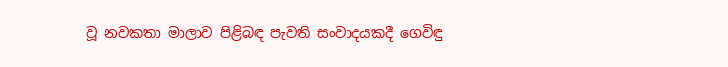වූ නවකතා මාලාව පිළිබඳ පැවති සංවාදයකදී ගෙවිඳු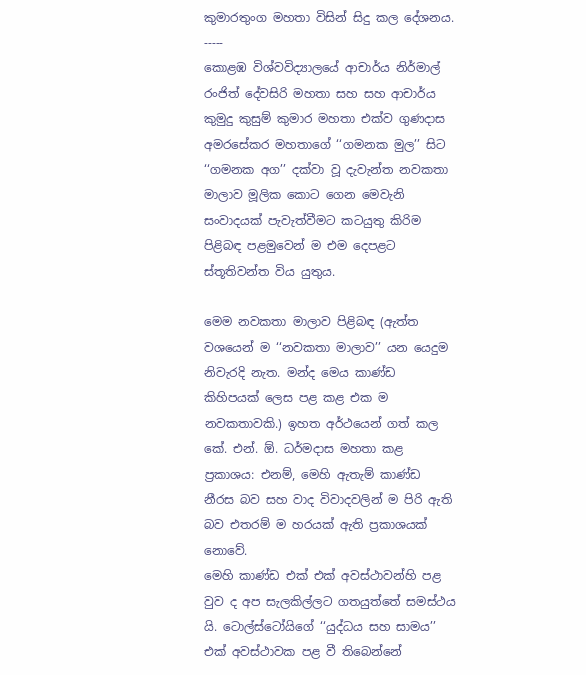කුමාරතුංග මහතා විසින් සිදු කල දේශනය.
-----
කොළඹ විශ්වවිද්‍යාලයේ ආචාර්ය නිර්මාල් රංජිත් දේවසිරි මහතා සහ සහ ආචාර්ය කුමුදු කුසුම් කුමාර මහතා එක්ව ගුණදාස අමරසේකර මහතාගේ ‘‘ගමනක මුල’’ සිට ‘‘ගමනක අග’’ දක්වා වූ දැවැන්ත නවකතා මාලාව මූලික කොට ගෙන මෙවැනි සංවාදයක් පැවැත්වීමට කටයුතු කිරිම පිළිබඳ පළමුවෙන් ම එම දෙපළට ස්තූතිවන්ත විය යුතුය.

මෙම නවකතා මාලාව පිළිබඳ (ඇත්ත වශයෙන් ම ‘‘නවකතා මාලාව’’ යන යෙදුම නිවැරදි නැත. මන්ද මෙය කාණ්ඩ කිහිපයක් ලෙස පළ කළ එක ම නවකතාවකි.) ඉහත අර්ථයෙන් ගත් කල කේ. එන්. ඕ. ධර්මදාස මහතා කළ ප්‍රකාශය: එනම්, මෙහි ඇතැම් කාණ්ඩ නීරස බව සහ වාද විවාදවලින් ම පිරි ඇති බව එතරම් ම හරයක් ඇති ප්‍රකාශයක් නොවේ.
මෙහි කාණ්ඩ එක් එක් අවස්ථාවන්හි පළ වුව ද අප සැලකිල්ලට ගතයුත්තේ සමස්ථය යි. ටොල්ස්ටෝයිගේ ‘‘යුද්ධය සහ සාමය’’ එක් අවස්ථාවක පළ වී තිබෙන්නේ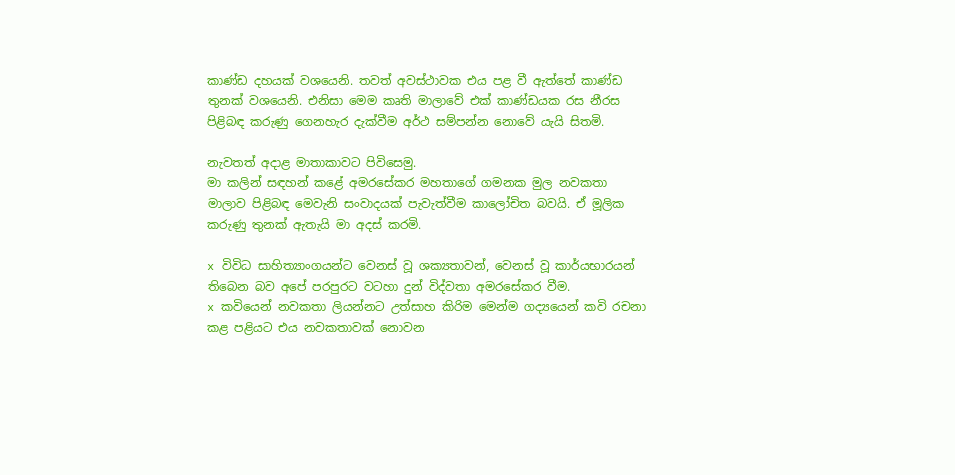කාණ්ඩ දහයක් වශයෙනි. තවත් අවස්ථාවක එය පළ වී ඇත්තේ කාණ්ඩ තුනක් වශයෙනි. එනිසා මෙම කෘති මාලාවේ එක් කාණ්ඩයක රස නීරස පිළිබඳ කරුණු ගෙනහැර දැක්වීම අර්ථ සම්පන්න නොවේ යැයි සිතමි.

නැවතත් අදාළ මාතාකාවට පිවිසෙමු.
මා කලින් සඳහන් කළේ අමරසේකර මහතාගේ ගමනක මුල නවකතා මාලාව පිළිබඳ මෙවැනි සංවාදයක් පැවැත්වීම කාලෝචිත බවයි. ඒ මූලික කරුණු තුනක් ඇතැයි මා අදස් කරමි.

x විවිධ සාහිත්‍යාංගයන්ට වෙනස් වූ ශක්‍යතාවන්, වෙනස් වූ කාර්යභාරයන් තිබෙන බව අපේ පරපුරට වටහා දුන් විද්වතා අමරසේකර වීම.
x කවියෙන් නවකතා ලියන්නට උත්සාහ කිරිම මෙන්ම ගද්‍යයෙන් කවි රචනා කළ පළියට එය නවකතාවක් නොවන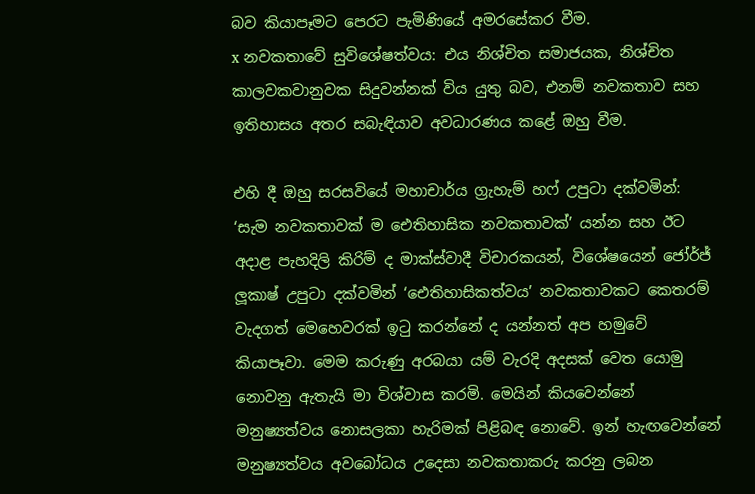බව කියාපෑමට පෙරට පැමිණියේ අමරසේකර වීම.
x නවකතාවේ සුවිශේෂත්වය: එය නිශ්චිත සමාජයක, නිශ්චිත කාලවකවානුවක සිදුවන්නක් විය යුතු බව, එනම් නවකතාව සහ ඉතිහාසය අතර සබැඳියාව අවධාරණය කළේ ඔහු වීම.

එහි දී ඔහු සරසවියේ මහාචාර්ය ග්‍රැහැම් හෆ් උපුටා දක්වමින්: ‘සැම නවකතාවක් ම ඓතිහාසික නවකතාවක්’ යන්න සහ ඊට අදාළ පැහදිලි කිරිම් ද මාක්ස්වාදී විචාරකයන්, විශේෂයෙන් ජෝර්ජ් ලූකාෂ් උපුටා දක්වමින් ‘ඓතිහාසිකත්වය’ නවකතාවකට කෙතරම් වැදගත් මෙහෙවරක් ඉටු කරන්නේ ද යන්නත් අප හමුවේ කියාපෑවා. මෙම කරුණු අරබයා යම් වැරදි අදසක් වෙත යොමු නොවනු ඇතැයි මා විශ්වාස කරමි. මෙයින් කියවෙන්නේ මනුෂ්‍යත්වය නොසලකා හැරිමක් පිළිබඳ නොවේ. ඉන් හැඟවෙන්නේ මනුෂ්‍යත්වය අවබෝධය උදෙසා නවකතාකරු කරනු ලබන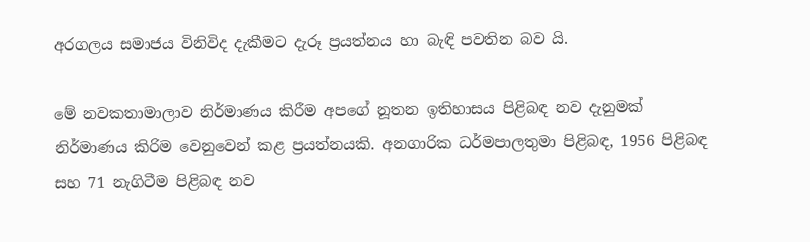අරගලය සමාජය විනිවිද දැකීමට දැරූ ප්‍රයත්නය හා බැඳි පවතින බව යි.

මේ නවකතාමාලාව නිර්මාණය කිරීම අපගේ නූතන ඉතිහාසය පිළිබඳ නව දැනුමක් නිර්මාණය කිරිම වෙනුවෙන් කළ ප්‍රයත්නයකි. අනගාරික ධර්මපාලතුමා පිළිබඳ, 1956 පිළිබඳ සහ 71 නැගිටීම පිළිබඳ නව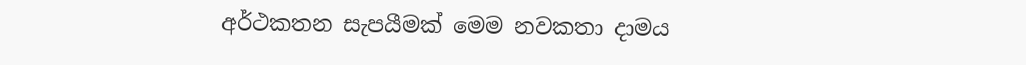අර්ථකතන සැපයීමක් මෙම නවකතා දාමය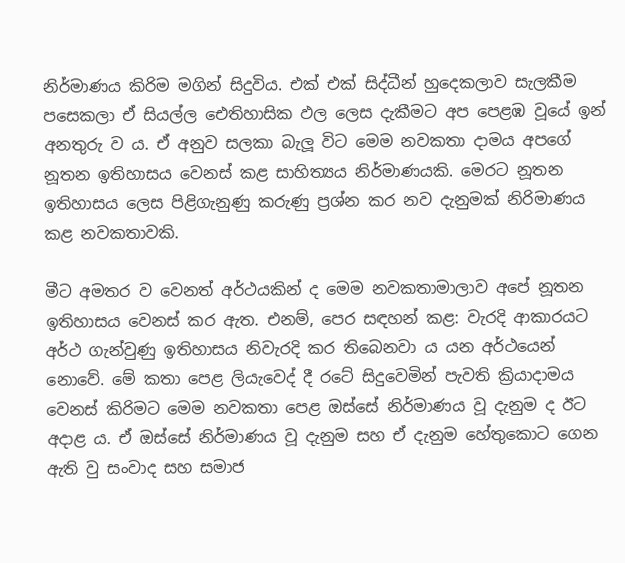නිර්මාණය කිරිම මගින් සිදුවිය. එක් එක් සිද්ධීන් හුදෙකලාව සැලකීම පසෙකලා ඒ සියල්ල ඓතිහාසික ඵල ලෙස දැකීමට අප පෙළඹ වූයේ ඉන් අනතුරු ව ය. ඒ අනුව සලකා බැලූ විට මෙම නවකතා දාමය අපගේ නූතන ඉතිහාසය වෙනස් කළ සාහිත්‍යය නිර්මාණයකි. මෙරට නූතන ඉතිහාසය ලෙස පිළිගැනුණු කරුණු ප්‍රශ්න කර නව දැනුමක් නිරිමාණය කළ නවකතාවකි.

මීට අමතර ව වෙනත් අර්ථයකින් ද මෙම නවකතාමාලාව අපේ නූතන ඉතිහාසය වෙනස් කර ඇත. එනම්, පෙර සඳහන් කළ: වැරදි ආකාරයට අර්ථ ගැන්වුණු ඉතිහාසය නිවැරදි කර තිබෙනවා ය යන අර්ථයෙන් නොවේ. මේ කතා පෙළ ලියැවෙද් දී රටේ සිදුවෙමින් පැවති ක්‍රියාදාමය වෙනස් කිරිමට මෙම නවකතා පෙළ ඔස්සේ නිර්මාණය වූ දැනුම ද ඊට අදාළ ය. ඒ ඔස්සේ නිර්මාණය වූ දැනුම සහ ඒ දැනුම හේතුකොට ගෙන ඇති වු සංවාද සහ සමාජ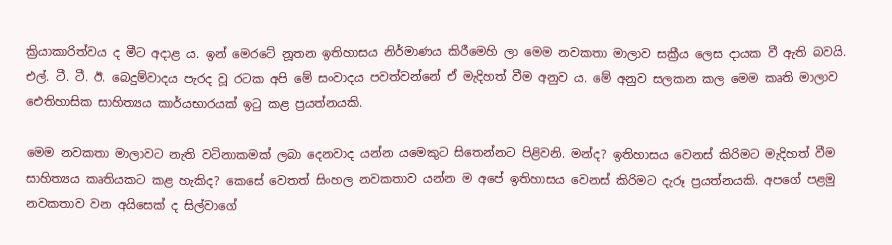ක්‍රියාකාරිත්වය ද මීට අදාළ ය. ඉන් මෙරටේ නූතන ඉතිහාසය නිර්මාණය කිරීමෙහි ලා මෙම නවකතා මාලාව සක්‍රීය ලෙස දායක වී ඇති බවයි. එල්. ටී. ටී. ඊ. බෙදුම්වාදය පැරද වූ රටක අපි මේ සංවාදය පවත්වන්නේ ඒ මැදිහත් වීම අනුව ය. මේ අනුව සලකන කල මෙම කෘති මාලාව ඓතිහාසික සාහිත්‍යය කාර්යභාරයක් ඉටු කළ ප්‍රයත්නයකි.

මෙම නවකතා මාලාවට නැති වටිනාකමක් ලබා දෙනවාද යන්න යමෙකුට සිතෙන්නට පිළිවනි. මන්ද? ඉතිහාසය වෙනස් කිරිමට මැදිහත් වීම සාහිත්‍යය කෘතියකට කළ හැකිද? කෙසේ වෙතත් සිංහල නවකතාව යන්න ම අපේ ඉතිහාසය වෙනස් කිරිමට දැරූ ප්‍රයත්නයකි. අපගේ පළමු නවකතාව වන අයිසෙක් ද සිල්වාගේ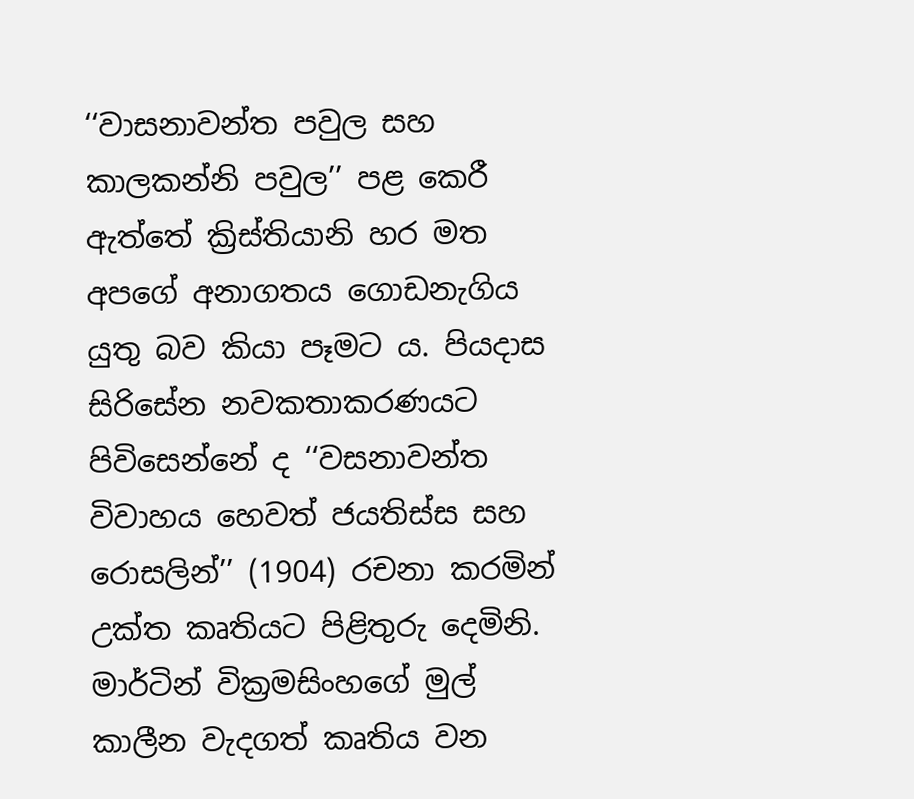‘‘වාසනාවන්ත පවුල සහ කාලකන්නි පවුල’’ පළ කෙරී ඇත්තේ ක්‍රිස්තියානි හර මත අපගේ අනාගතය ගොඩනැගිය යුතු බව කියා පෑමට ය. පියදාස සිරිසේන නවකතාකරණයට පිවිසෙන්නේ ද ‘‘වසනාවන්ත විවාහය හෙවත් ජයතිස්ස සහ රොසලින්’’ (1904) රචනා කරමින් උක්ත කෘතියට පිළිතුරු දෙමිනි. මාර්ටින් වික්‍රමසිංහගේ මුල් කාලීන වැදගත් කෘතිය වන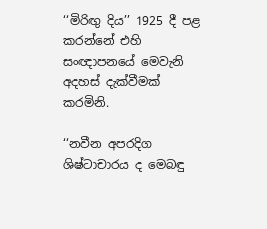‘‘මිරිඟු දිය’’ 1925 දී පළ කරන්නේ එහි සංඥාපනයේ මෙවැනි අදහස් දැක්වීමක් කරමිනි.

‘‘නවීන අපරදිග ශිෂ්ටාචාරය ද මෙබඳු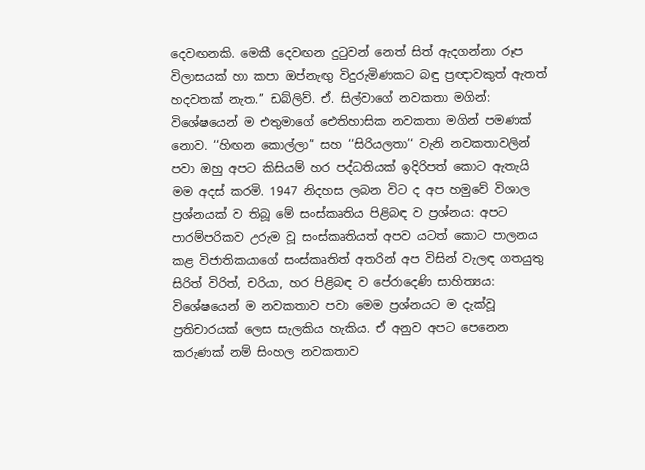දෙවඟනකි. මෙකී දෙවඟන දුටුවන් නෙත් සිත් ඇදගන්නා රූප විලාසයක් හා කපා ඔප්නැඟු විදුරුමිණකට බඳු ප්‍රඥාවකුත් ඇතත් හදවතක් නැත.’’ ඩබ්ලිව්. ඒ. සිල්වාගේ නවකතා මගින්: විශේෂයෙන් ම එතුමාගේ ඓතිහාසික නවකතා මගින් පමණක් නොව. ‘‘හිඟන කොල්ලා’‘ සහ ‘‘සිරියලතා’‘ වැනි නවකතාවලින් පවා ඔහු අපට කිසියම් හර පද්ධතියක් ඉදිරිපත් කොට ඇතැයි මම අදස් කරමි. 1947 නිදහස ලබන විට ද අප හමුවේ විශාල ප්‍රශ්නයක් ව තිබූ මේ සංස්කෘතිය පිළිබඳ ව ප්‍රශ්නය: අපට පාරම්පරිකව උරුම වූ සංස්කෘතියත් අපව යටත් කොට පාලනය කළ විජාතිකයාගේ සංස්කෘතිත් අතරින් අප විසින් වැලඳ ගතයුතු සිරිත් විරිත්, චරියා, හර පිළිබඳ ව පේරාදෙණි සාහිත්‍යය: විශේෂයෙන් ම නවකතාව පවා මෙම ප්‍රශ්නයට ම දැක්වූ ප්‍රතිචාරයක් ලෙස සැලකිය හැකිය. ඒ අනුව අපට පෙනෙන කරුණක් නම් සිංහල නවකතාව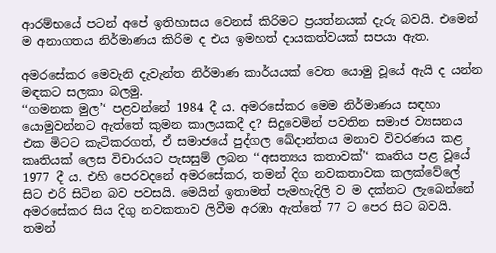ආරම්භයේ පටන් අපේ ඉතිහාසය වෙනස් කිරිමට ප්‍රයත්නයක් දැරු බවයි. එමෙන් ම අනාගතය නිර්මාණය කිරිම ද එය ඉමහත් දායකත්වයක් සපයා ඇත.

අමරසේකර මෙවැනි දැවැන්ත නිර්මාණ කාර්යයක් වෙත යොමු වූයේ ඇයි ද යන්න මඳකට සලකා බලමු.
‘‘ගමනක මුල’‘ පළවන්නේ 1984 දී ය. අමරසේකර මෙම නිර්මාණය සඳහා යොමුවන්නට ඇත්තේ කුමන කාලයකදී ද? සිදුවෙමින් පවතින සමාජ ව්‍යසනය එක මිටට කැටිකරගත්, ඒ සමාජයේ පුද්ගල ඛේදාන්තය මනාව විවරණය කළ කෘතියක් ලෙස විචාරයට පැසසුම් ලබන ‘‘අසත්‍යය කතාවක්’‘ කෘතිය පළ වූයේ 1977 දී ය. එහි පෙරවදනේ අමරසේකර, තමන් දිග නවකතාවක කලක්වේලේ සිට එරි සිටින බව පවසයි. මෙයින් ඉතාමත් පැමහැදිලි ව ම දක්නට ලැබෙන්නේ අමරසේකර සිය දිගු නවකතාව ලිවීම අරඹා ඇත්තේ 77 ට පෙර සිට බවයි.
තමන්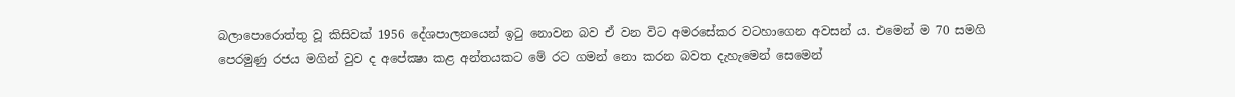බලාපොරොත්තු වූ කිසිවක් 1956 දේශපාලනයෙන් ඉටු නොවන බව ඒ වන විට අමරසේකර වටහාගෙන අවසන් ය. එමෙන් ම 70 සමගි පෙරමුණු රජය මගින් වුව ද අපේක්‍ෂා කළ අන්තයකට මේ රට ගමන් නො කරන බවත දැහැමෙන් සෙමෙන්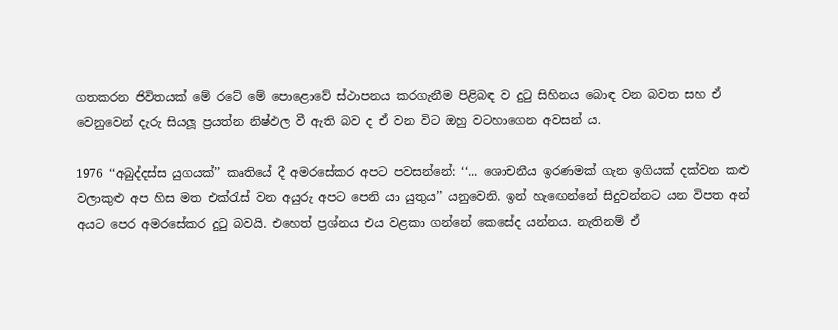ගතකරන ජිවිතයක් මේ රටේ මේ පොළොවේ ස්ථාපනය කරගැනීම පිළිබඳ ව දුටු සිහිනය බොඳ වන බවත සහ ඒ වෙනුවෙන් දැරු සියලූ ප්‍රයත්න නිෂ්ඵල වී ඇති බව ද ඒ වන විට ඔහු වටහාගෙන අවසන් ය.

1976 ‘‘අබුද්දස්ස යුගයක්’’ කෘතියේ දී අමරසේකර අපට පවසන්නේ: ‘‘... ශොචනීය ඉරණමක් ගැන ඉගියක් දක්වන කළු වලාකුළු අප හිස මත එක්රැස් වන අයුරු අපට පෙනි යා යුතුය’’ යනුවෙනි. ඉන් හැඟෙන්නේ සිදුවන්නට යන විපත අන් අයට පෙර අමරසේකර දුටු බවයි. එහෙත් ප්‍රශ්නය එය වළකා ගන්නේ කෙසේද යන්නය. නැතිනම් ඒ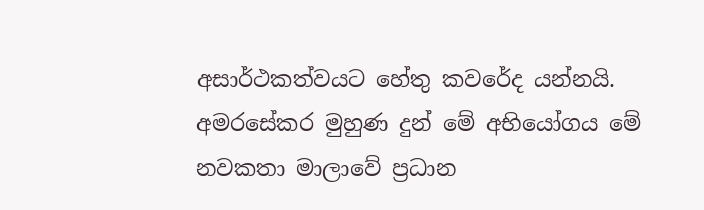අසාර්ථකත්වයට හේතු කවරේද යන්නයි. අමරසේකර මුහුණ දුන් මේ අභියෝගය මේ නවකතා මාලාවේ ප්‍රධාන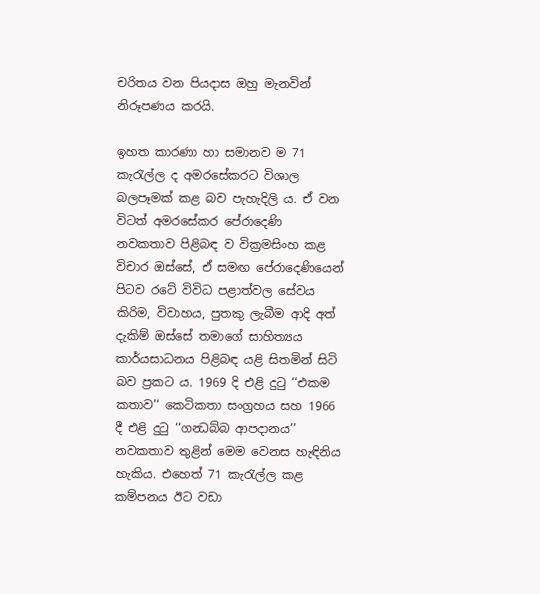චරිතය වන පියදාස ඔහු මැනවින් නිරූපණය කරයි.

ඉහත කාරණා හා සමානව ම 71 කැරැල්ල ද අමරසේකරට විශාල බලපෑමක් කළ බව පැහැදිලි ය. ඒ වන විටත් අමරසේකර පේරාදෙණි නවකතාව පිළිබඳ ව වික්‍රමසිංහ කළ විචාර ඔස්සේ, ඒ සමඟ පේරාදෙණියෙන් පිටව රටේ විවිධ පළාත්වල සේවය කිරිම, විවාහය, පුතකු ලැබීම ආදි අත් දැකිම් ඔස්සේ තමාගේ සාහිත්‍යය කාර්යසාධනය පිළිබඳ යළි සිතමින් සිටි බව ප්‍රකට ය. 1969 දි එළි දුටු ‘‘එකම කතාව’‘ කෙටිකතා සංග්‍රහය සහ 1966 දී එළි දුටු ‘‘ගන්‍ධබ්බ ආපදානය’’ නවකතාව තුළින් මෙම වෙනස හැඳිනිය හැකිය. එහෙත් 71 කැරැල්ල කළ කම්පනය ඊට වඩා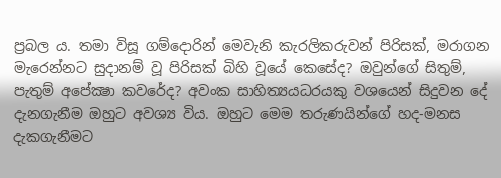ප්‍රබල ය. තමා විසූ ගම්දොරින් මෙවැනි කැරලිකරුවන් පිරිසක්, මරාගන මැරෙන්නට සුදානම් වූ පිරිසක් බිහි වූයේ කෙසේද? ඔවුන්ගේ සිතුම්, පැතුම් අපේක්‍ෂා කවරේද? අවංක සාහිත්‍යයධරයකු වශයෙන් සිදුවන දේ දැනගැනීම ඔහුට අවශ්‍ය විය. ඔහුට මෙම තරුණයින්ගේ හද-මනස දැකගැනීමට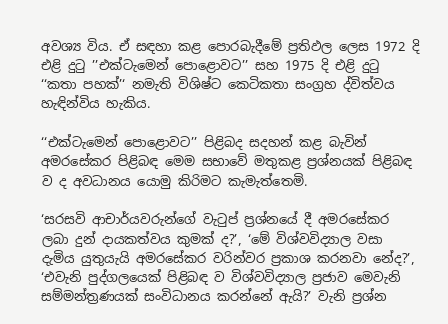අවශ්‍ය විය. ඒ සඳහා කළ පොරබැදීමේ ප්‍රතිඵල ලෙස 1972 දි එළි දුටු ’’එක්ටැමෙන් පොළොවට’’ සහ 1975 දි එළි දුටු ‘‘කතා පහක්’‘ නමැති විශිෂ්ට කෙටිකතා සංග්‍රහ ද්විත්වය හැඳින්විය හැකිය.

‘‘එක්ටැමෙන් පොළොවට’’ පිළිබද සදහන් කළ බැවින් අමරසේකර පිළිබඳ මෙම සභාවේ මතුකළ ප්‍රශ්නයක් පිළිබඳ ව ද අවධානය යොමු කිරිමට කැමැත්තෙමි.

‘සරසවි ආචාර්යවරුන්ගේ වැටුප් ප්‍රශ්නයේ දී අමරසේකර ලබා දුන් දායකත්වය කුමක් ද?’, ‘මේ විශ්වවිද්‍යාල වසා දැමිය යුතුයැයි අමරසේකර වරින්වර ප්‍රකාශ කරනවා නේද?’, ‘එවැනි පුද්ගලයෙක් පිළිබඳ ව විශ්වවිද්‍යාල ප්‍රජාව මෙවැනි සම්මන්ත්‍රණයක් සංවිධානය කරන්නේ ඇයි?’ වැනි ප්‍රශ්න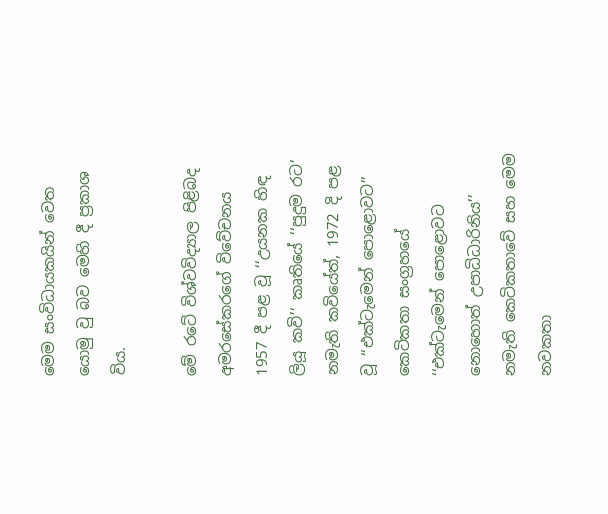මෙම සංවිධායකයින් වෙත යොමු වු බව මෙහි දී ප්‍රකාශ විය.

මේ රටේ විශ්වවිද්‍යාල පිළිබද අමරසේකරගේ විවේචනය 1957 දී පළ වූ ‘‘උයනක හිඳ ලියූ කවි’‘ කෘතියේ ‘‘පුදුම රට’ නමැති කවියේත්, 1972 දි පළ වූ ‘‘එක්ටැමෙන් පොළොවට’’ කෙටිකතා සංග්‍රහයේ ‘‘එක්ටැමෙන් පොළොවට නොහොත් උපාධිධාරිනිය’’ නමැති කෙටිකතාවේ සහ මෙම නවකතා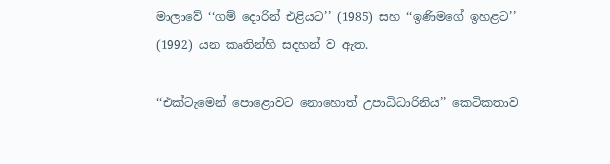මාලාවේ ‘‘ගම් දොරින් එළියට’’ (1985) සහ ‘‘ඉණිමගේ ඉහළට’’ (1992) යන කෘතින්හි සදහන් ව ඇත.

‘‘එක්ටැමෙන් පොළොවට නොහොත් උපාධිධාරිනිය’’ කෙටිකතාව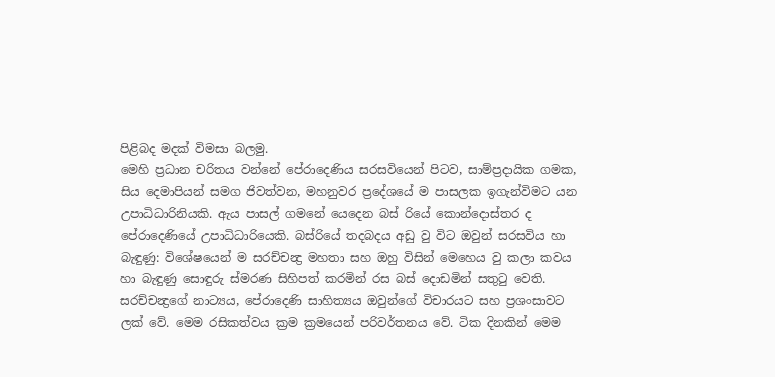පිළිබද මදක් විමසා බලමු.
මෙහි ප්‍රධාන චරිතය වන්නේ පේරාදෙණිය සරසවියෙන් පිටව, සාම්ප්‍රදායික ගමක, සිය දෙමාපියන් සමග ජිවත්වන, මහනුවර ප්‍රදේශයේ ම පාසලක ඉගැන්විමට යන උපාධිධාරිනියකි. ඇය පාසල් ගමනේ යෙදෙන බස් රියේ කොන්දොස්තර ද පේරාදෙණියේ උපාධිධාරියෙකි. බස්රියේ තදබදය අඩු වු විට ඔවුන් සරසවිය හා බැඳුණු: විශේෂයෙන් ම සරච්චන්‍ද්‍ර මහතා සහ ඔහු විසින් මෙහෙය වු කලා කවය හා බැඳුණු සොඳුරු ස්මරණ සිහිපත් කරමින් රස බස් දොඩමින් සතුටු වෙති. සරච්චන්‍ද්‍රගේ නාට්‍යය, පේරාදෙණි සාහිත්‍යය ඔවුන්ගේ විචාරයට සහ ප්‍රශංසාවට ලක් වේ. මෙම රසිකත්වය ක්‍රම ක්‍රමයෙන් පරිවර්තනය වේ. ටික දිනකින් මෙම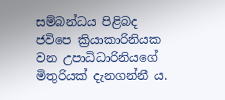සම්බන්ධය පිළිබද ජවිපෙ ක්‍රියාකාරිනියක වන උපාධිධාරිනියගේ මිතුරියක් දැනගන්නී ය.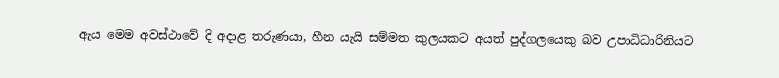ඇය මෙම අවස්ථාවේ දි අදාළ තරුණයා, හීන යැයි සම්මත කුලයකට අයත් පුද්ගලයෙකු බව උපාධිධාරිනියට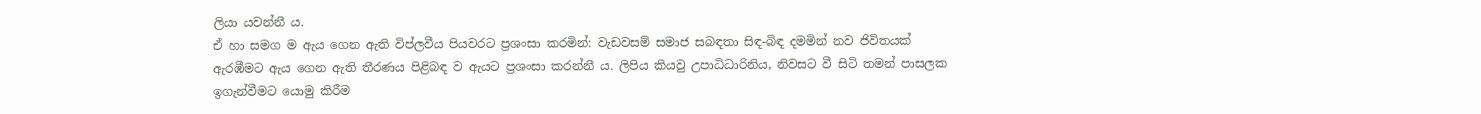ලියා යවන්නී ය.
ඒ හා සමග ම ඇය ගෙන ඇති විප්ලවීය පියවරට ප්‍රශංසා කරමින්: වැඩවසම් සමාජ සබඳතා සිඳ-බිඳ දමමින් නව ජිවිතයක් ඇරඹීමට ඇය ගෙන ඇති තීරණය පිළිබඳ ව ඇයට ප්‍රශංසා කරන්නී ය. ලිපිය කියවු උපාධිධාරිනිය, නිවසට වී සිටි තමන් පාසලක ඉගැන්වීමට යොමු කිරීම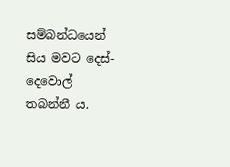සම්බන්ධයෙන් සිය මවට දෙස්-දෙවොල් තබන්නී ය.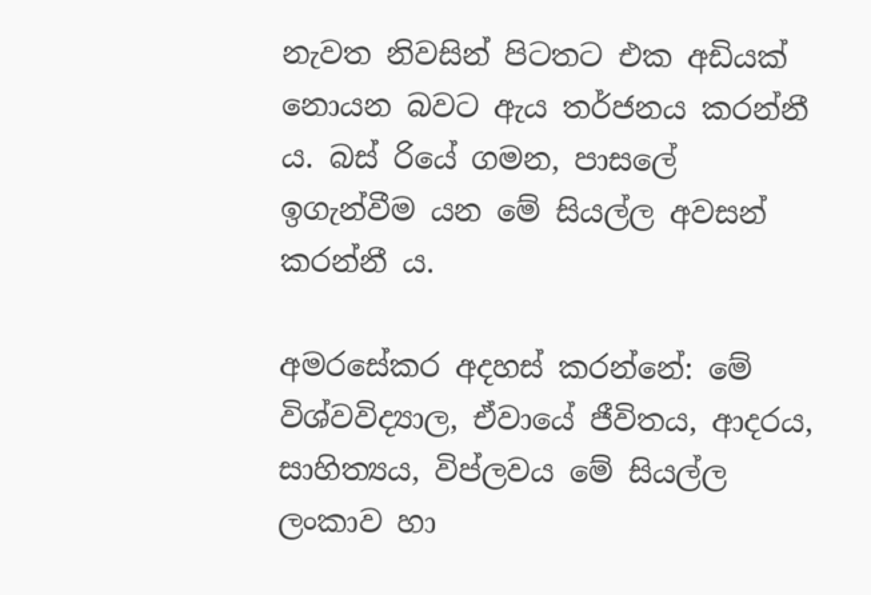නැවත නිවසින් පිටතට එක අඩියක් නොයන බවට ඇය තර්ජනය කරන්නී ය. බස් රියේ ගමන, පාසලේ ඉගැන්වීම යන මේ සියල්ල අවසන් කරන්නී ය.

අමරසේකර අදහස් කරන්නේ: මේ විශ්වවිද්‍යාල, ඒවායේ ජීවිතය, ආදරය, සාහිත්‍යය, විප්ලවය මේ සියල්ල ලංකාව හා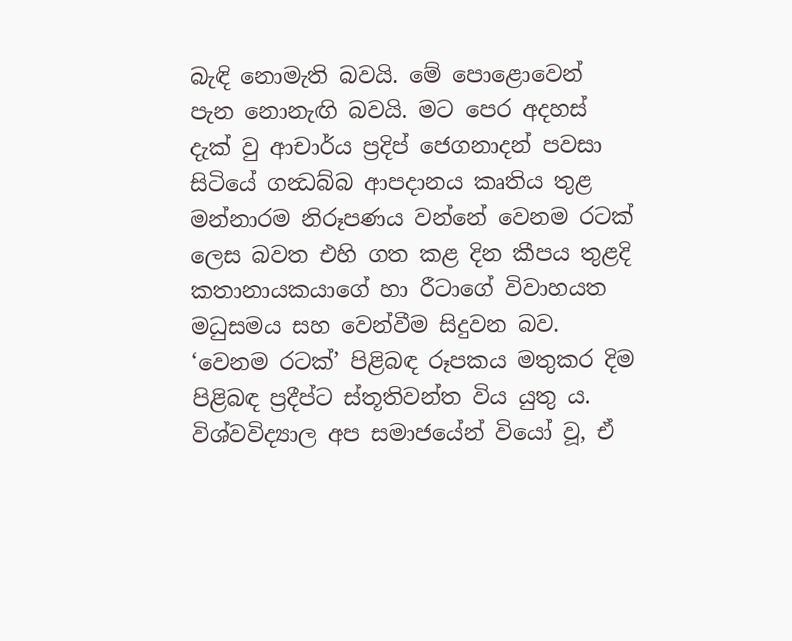බැඳි නොමැති බවයි. මේ පොළොවෙන් පැන නොනැඟි බවයි. මට පෙර අදහස් දැක් වු ආචාර්ය ප්‍රදිප් ජෙගනාදන් පවසා සිටියේ ගන්‍ධබ්බ ආපදානය කෘතිය තුළ මන්නාරම නිරූපණය වන්නේ වෙනම රටක් ලෙස බවත එහි ගත කළ දින කීපය තුළදි කතානායකයාගේ හා රීටාගේ විවාහයත මධුසමය සහ වෙන්වීම සිදුවන බව. ‘වෙනම රටක්’ පිළිබඳ රූපකය මතුකර දිම පිළිබඳ ප්‍රදීප්ට ස්තූතිවන්ත විය යුතු ය. විශ්වවිද්‍යාල අප සමාජයේන් වියෝ වූ, ඒ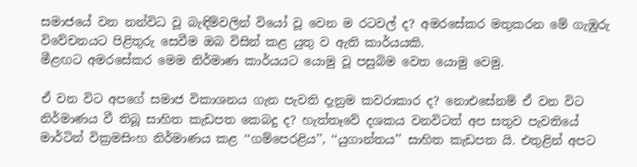සමාජයේ වන නන්විධ වූ බැඳිම්වලින් වියෝ වූ වෙන ම රටවල් ද? අමරසේකර මතුකරන මේ ගැඹුරු විවේචනයට පිළිතුරු සෙවීම ඔබ විසින් කළ යුතු ව ඇති කාර්යයකි.
මීළඟට අමරසේකර මෙම නිර්මාණ කාර්යයට යොමු වූ පසුබිම වෙත යොමු වෙමු.

ඒ වන විට අපගේ සමාජ විකාශනය ගැන පැවති දැනුම කවරාකාර ද? නොඑසේනම් ඒ වන විට නිර්මාණය වී තිබූ සාහිත කැඩපත කෙබදු ද? හැත්තෑවේ දශකය වනවිටත් අප සතුව පැවතියේ මාර්ටින් වික්‍රමසිංහ නිර්මාණය කළ ‘‘ගම්පෙරළිය’’, ‘‘යුගාන්තය’’ සාහිත කැඩපත යි. එතුළින් අපට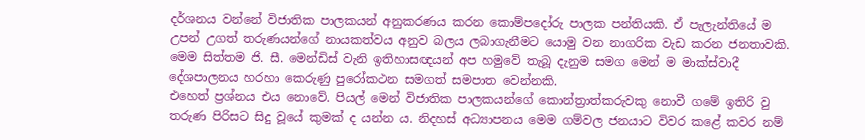දර්ශනය වන්නේ විජාතික පාලකයන් අනුකරණය කරන කොම්පදෝරු පාලක පන්තියකි. ඒ පැලැන්තියේ ම උපන් උගත් තරුණයන්ගේ නායකත්වය අනුව බලය ලබාගැනීමට යොමු වන නාගරික වැඩ කරන ජනතාවකි. මෙම සිත්තම ජි. සී. මෙන්ඩිස් වැනි ඉතිහාසඥයන් අප හමුවේ තැබූ දැනුම සමග මෙන් ම මාක්ස්වාදී දේශපාලනය හරහා කෙරුණු පුරෝකථන සමගත් සමපාත වෙන්නකි.
එහෙත් ප්‍රශ්නය එය නොවේ. පියල් මෙන් විජාතික පාලකයන්ගේ කොන්ත්‍රාත්කරුවකු නොවී ගමේ ඉතිරි වු තරුණ පිරිසට සිදු වූයේ කුමක් ද යන්න ය. නිදහස් අධ්‍යාපනය මෙම ගම්වල ජනයාට විවර කළේ කවර නම්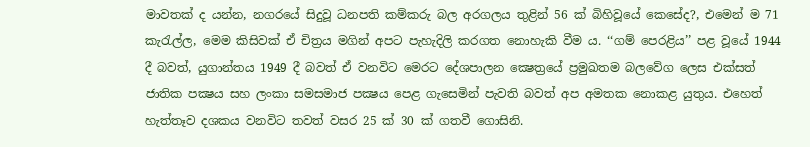මාවතක් ද යන්න, නගරයේ සිදුවූ ධනපති කම්කරු බල අරගලය තුළින් 56 ක් බිහිවූයේ කෙසේද?, එමෙන් ම 71 කැරැල්ල, මෙම කිසිවක් ඒ චිත්‍රය මගින් අපට පැහැදිලි කරගත නොහැකි වීම ය. ‘‘ගම් පෙරළිය’’ පළ වූයේ 1944 දී බවත්, යුගාන්තය 1949 දී බවත් ඒ වනවිට මෙරට දේශපාලන ක්‍ෂෙත්‍රයේ ප්‍රමුඛතම බලවේග ලෙස එක්සත් ජාතික පක්‍ෂය සහ ලංකා සමසමාජ පක්‍ෂය පෙළ ගැසෙමින් පැවති බවත් අප අමතක නොකළ යුතුය. එහෙත් හැත්තෑව දශකය වනවිට තවත් වසර 25 ක් 30 ක් ගතවී ගොසිනි.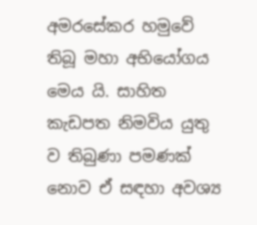අමරසේකර හමුවේ තිබූ මහා අභියෝගය මෙය යි. සාහිත කැඩපත නිමවිය යුතු ව තිබුණා පමණක් නොව ඒ සඳහා අවශ්‍ය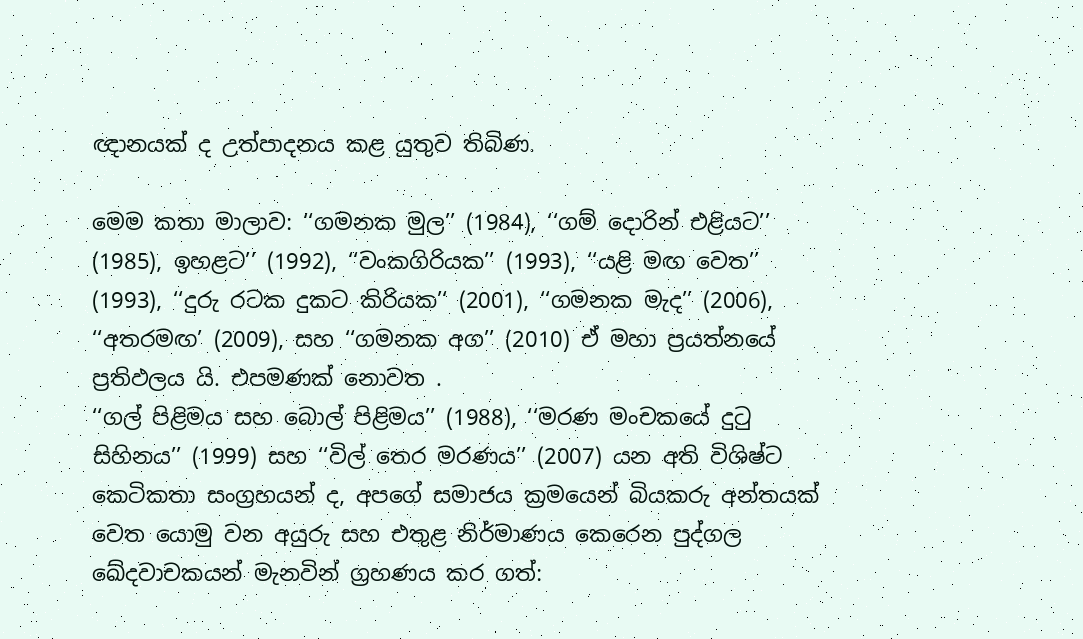ඥානයක් ද උත්පාදනය කළ යුතුව තිබිණ.

මෙම කතා මාලාව: ‘‘ගමනක මුල’’ (1984), ‘‘ගම් දොරින් එළියට’’ (1985), ඉහළට’’ (1992), ‘‘වංකගිරියක’’ (1993), ‘‘යළි මඟ වෙත’’ (1993), ‘‘දුරු රටක දුකට කිරියක’‘ (2001), ‘‘ගමනක මැද’’ (2006), ‘‘අතරමඟ’ (2009), සහ ‘‘ගමනක අග’’ (2010) ඒ මහා ප්‍රයත්නයේ ප්‍රතිඵලය යි. එපමණක් නොවත .
‘‘ගල් පිළිමය සහ බොල් පිළිමය’’ (1988), ‘‘මරණ මංචකයේ දුටු සිහිනය’’ (1999) සහ ‘‘විල් තෙර මරණය’’ (2007) යන අති විශිෂ්ට කෙටිකතා සංග්‍රහයන් ද, අපගේ සමාජය ක්‍රමයෙන් බියකරු අන්තයක් වෙත යොමු වන අයුරු සහ එතුළ නිර්මාණය කෙරෙන පුද්ගල ඛේදවාචකයන් මැනවින් ග්‍රහණය කර ගත්: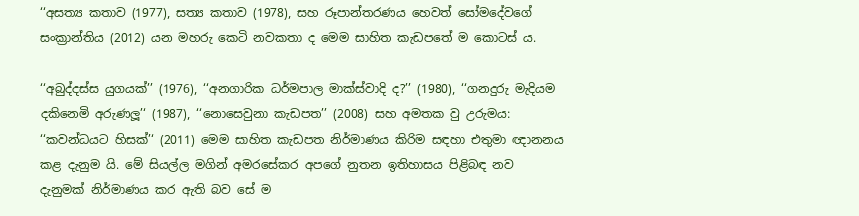‘‘අසත්‍ය කතාව (1977), සත්‍ය කතාව (1978), සහ රූපාන්තරණය හෙවත් සෝමදේවගේ සංක්‍රාන්තිය (2012) යන මහරු කෙටි නවකතා ද මෙම සාහිත කැඩපතේ ම කොටස් ය.

‘‘අබුද්දස්ස යුගයක්’’ (1976), ‘‘අනගාරික ධර්මපාල මාක්ස්වාදි ද?’’ (1980), ‘‘ගනදුරු මැදියම දකිනෙමි අරුණලූ’‘ (1987), ‘‘නොසෙවුනා කැඩපත’’ (2008) සහ අමතක වු උරුමය: ‘‘කවන්ධයට හිසක්’‘ (2011) මෙම සාහිත කැඩපත නිර්මාණය කිරිම සඳහා එතුමා ඥානනය කළ දැනුම යි. මේ සියල්ල මගින් අමරසේකර අපගේ නුතන ඉතිහාසය පිළිබඳ නව දැනුමක් නිර්මාණය කර ඇති බව සේ ම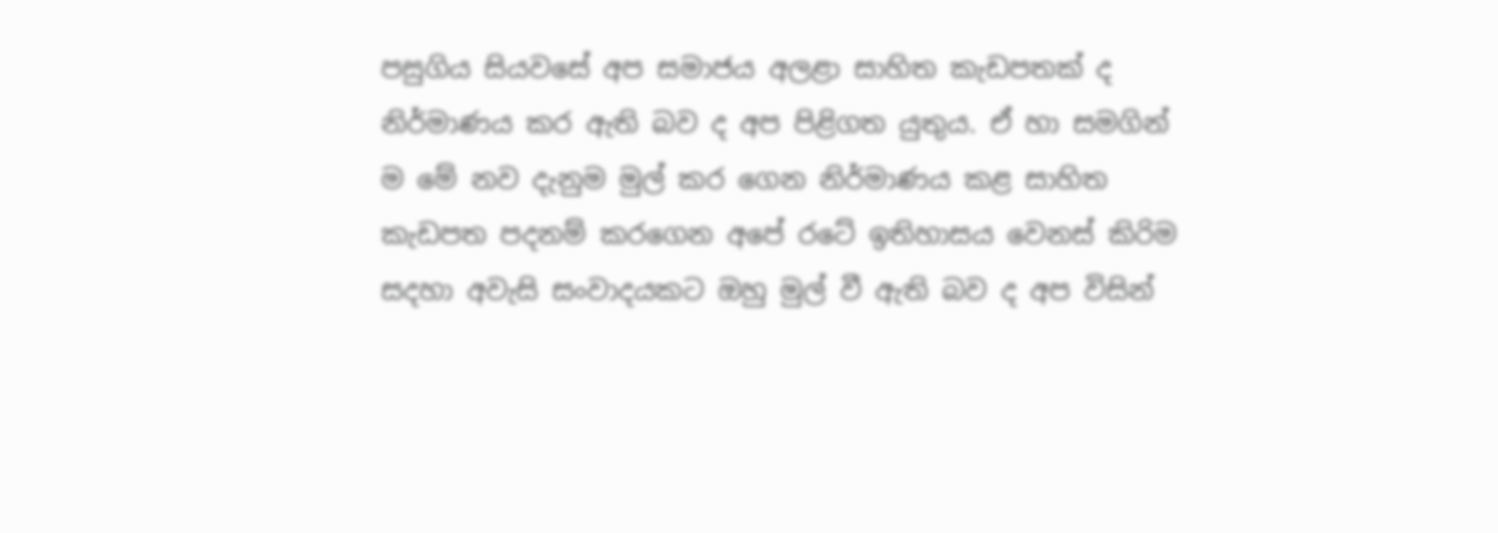පසුගිය සියවසේ අප සමාජය අලළා සාහිත කැඩපතක් ද නිර්මාණය කර ඇති බව ද අප පිළිගත යුතුය. ඒ හා සමගින් ම මේ නව දැනුම මුල් කර ගෙන නිර්මාණය කළ සාහිත කැඩපත පදනම් කරගෙන අපේ රටේ ඉතිහාසය වෙනස් කිරිම සදහා අවැසි සංවාදයකට ඔහු මුල් වී ඇති බව ද අප විසින්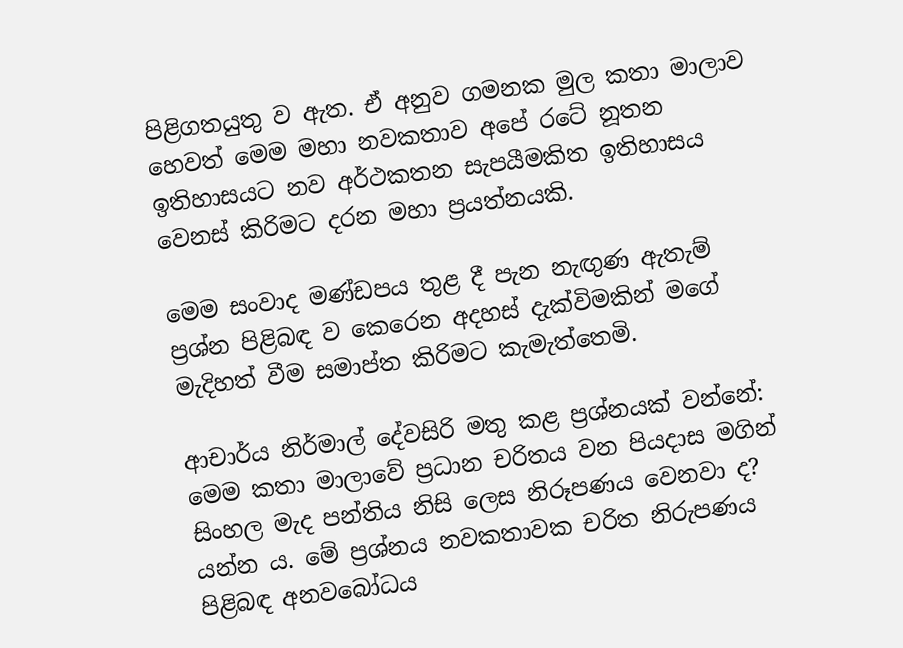පිළිගතයුතු ව ඇත. ඒ අනුව ගමනක මුල කතා මාලාව හෙවත් මෙම මහා නවකතාව අපේ රටේ නූතන ඉතිහාසයට නව අර්ථකතන සැපයීමකිත ඉතිහාසය වෙනස් කිරිමට දරන මහා ප්‍රයත්නයකි.

මෙම සංවාද මණ්ඩපය තුළ දී පැන නැඟුණ ඇතැම් ප්‍රශ්න පිළිබඳ ව කෙරෙන අදහස් දැක්විමකින් මගේ මැදිහත් වීම සමාප්ත කිරිමට කැමැත්තෙමි.

ආචාර්ය නිර්මාල් දේවසිරි මතු කළ ප්‍රශ්නයක් වන්නේ: මෙම කතා මාලාවේ ප්‍රධාන චරිතය වන පියදාස මගින් සිංහල මැද පන්තිය නිසි ලෙස නිරූපණය වෙනවා ද? යන්න ය. මේ ප්‍රශ්නය නවකතාවක චරිත නිරුපණය පිළිබඳ අනවබෝධය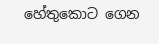හේතුකොට ගෙන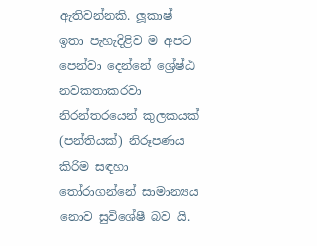ඇතිවන්නකි. ලූකාෂ් ඉතා පැහැදිළිව ම අපට පෙන්වා දෙන්නේ ශ්‍රේෂ්ඨ නවකතාකරවා නිරන්තරයෙන් කුලකයක් (පන්තියක්) නිරූපණය කිරිම සඳහා තෝරාගන්නේ සාමාන්‍යය නොව සුවිශේෂී බව යි.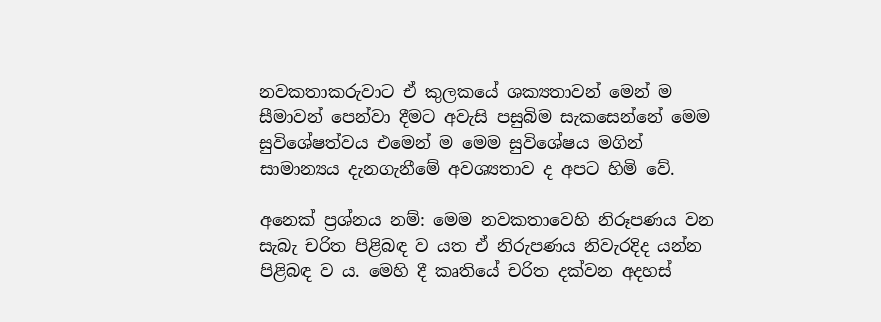නවකතාකරුවාට ඒ කුලකයේ ශක්‍යතාවන් මෙන් ම සීමාවන් පෙන්වා දීමට අවැසි පසුබිම සැකසෙන්නේ මෙම සුවිශේෂත්වය එමෙන් ම මෙම සුවිශේෂය මගින් සාමාන්‍යය දැනගැනීමේ අවශ්‍යතාව ද අපට හිමි වේ.

අනෙක් ප්‍රශ්නය නම්: මෙම නවකතාවෙහි නිරූපණය වන සැබැ චරිත පිළිබඳ ව යත ඒ නිරුපණය නිවැරදිද යන්න පිළිබඳ ව ය. මෙහි දී කෘතියේ චරිත දක්වන අදහස්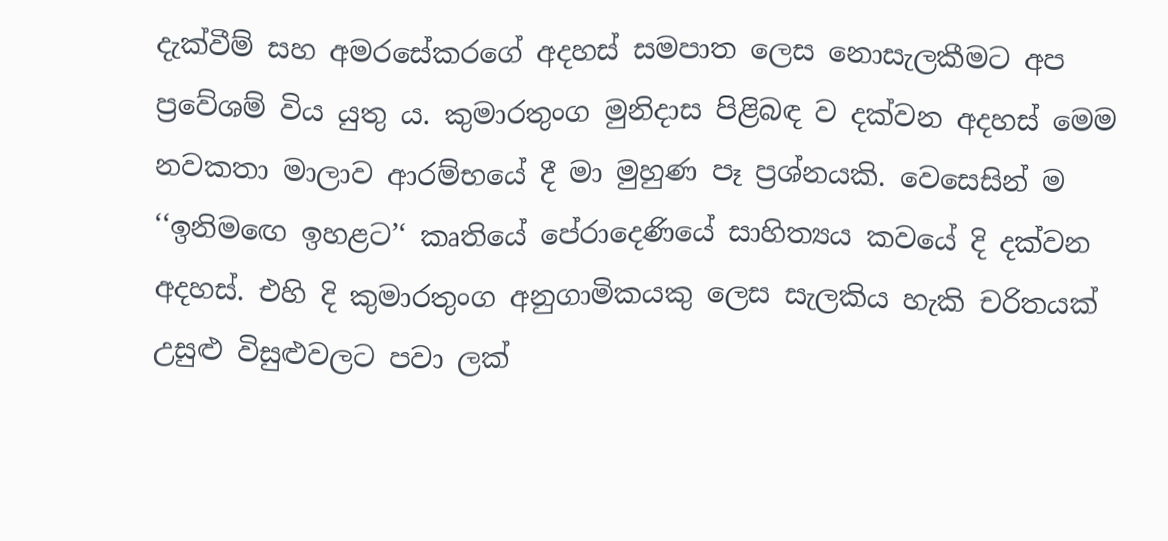දැක්වීම් සහ අමරසේකරගේ අදහස් සමපාත ලෙස නොසැලකීමට අප ප්‍රවේශම් විය යුතු ය. කුමාරතුංග මුනිදාස පිළිබඳ ව දක්වන අදහස් මෙම නවකතා මාලාව ආරම්භයේ දී මා මුහුණ පෑ ප්‍රශ්නයකි. වෙසෙසින් ම ‘‘ඉනිමඟෙ ඉහළට’‘ කෘතියේ පේරාදෙණියේ සාහිත්‍යය කවයේ දි දක්වන අදහස්. එහි දි කුමාරතුංග අනුගාමිකයකු ලෙස සැලකිය හැකි චරිතයක් උසුළු විසුළුවලට පවා ලක්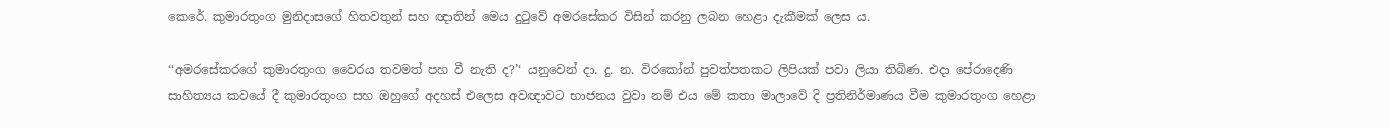කෙරේ. කුමාරතුංග මුනිදාසගේ හිතවතුන් සහ ඥාතින් මෙය දුටුවේ අමරසේකර විසින් කරනු ලබන හෙළා දැකීමක් ලෙස ය.

‘‘අමරසේකරගේ කුමාරතුංග වෛරය තවමත් පහ වී නැති ද?’‘ යනුවෙන් දා. දු. න. විරකෝන් පුවත්පතකට ලිපියක් පවා ලියා තිබිණ. එදා පේරාදෙණි සාහිත්‍යය කවයේ දී කුමාරතුංග සහ ඔහුගේ අදහස් එලෙස අවඥාවට භාජනය වුවා නම් එය මේ කතා මාලාවේ දි ප්‍රතිනිර්මාණය වීම කුමාරතුංග හෙළා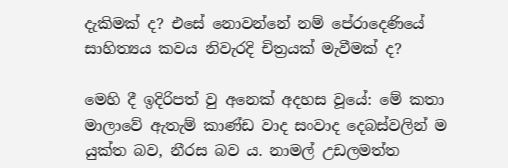දැකිමක් ද? එසේ නොවන්නේ නම් පේරාදෙණියේ සාහිත්‍යය කවය නිවැරදි චිත්‍රයක් මැවීමක් ද?

මෙහි දී ඉදිරිපත් වු අනෙක් අදහස වූයේ: මේ කතා මාලාවේ ඇතැම් කාණ්ඩ වාද සංවාද දෙබස්වලින් ම යුක්ත බව, නීරස බව ය. නාමල් උඩලමත්ත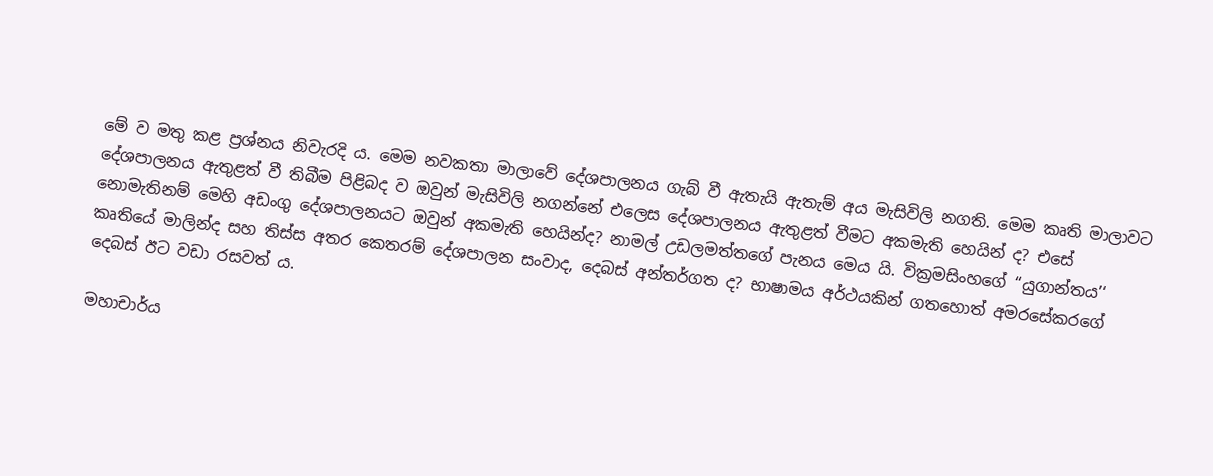මේ ව මතු කළ ප්‍රශ්නය නිවැරදි ය. මෙම නවකතා මාලාවේ දේශපාලනය ගැබ් වී ඇතැයි ඇතැම් අය මැසිවිලි නගති. මෙම කෘති මාලාවට දේශපාලනය ඇතුළත් වී තිබීම පිළිබද ව ඔවුන් මැසිවිලි නගන්නේ එලෙස දේශපාලනය ඇතුළත් වීමට අකමැති හෙයින් ද? එසේ නොමැතිනම් මෙහි අඩංගු දේශපාලනයට ඔවුන් අකමැති හෙයින්ද? නාමල් උඩලමත්තගේ පැනය මෙය යි. වික්‍රමසිංහගේ ‘‘යුගාන්තය’‘ කෘතියේ මාලින්ද සහ තිස්ස අතර කෙතරම් දේශපාලන සංවාද, දෙබස් අන්තර්ගත ද? භාෂාමය අර්ථයකින් ගතහොත් අමරසේකරගේ දෙබස් ඊට වඩා රසවත් ය.

මහාචාර්ය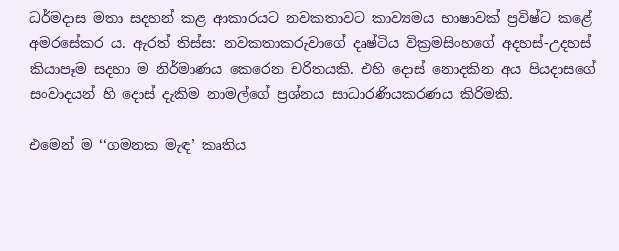ධර්මදාස මතා සදහන් කළ ආකාරයට නවකතාවට කාව්‍යමය භාෂාවක් ප්‍රවිෂ්ට කළේ අමරසේකර ය. ඇරත් තිස්ස: නවකතාකරුවාගේ දෘෂ්ටිය වික්‍රමසිංහගේ අදහස්-උදහස් කියාපෑම සදහා ම නිර්මාණය කෙරෙන චරිතයකි. එහි දොස් නොදකින අය පියදාසගේ සංවාදයන් හි දොස් දැකිම නාමල්ගේ ප්‍රශ්නය සාධාරණියකරණය කිරිමකි.

එමෙන් ම ‘‘ගමනක මැඳ’ කෘතිය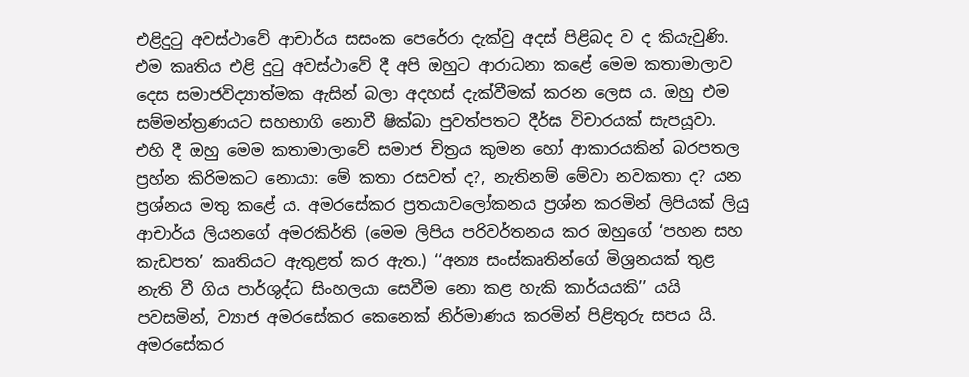එළිදුටු අවස්ථාවේ ආචාර්ය සසංක පෙරේරා දැක්වු අදස් පිළිබද ව ද කියැවුණි. එම කෘතිය එළි දුටු අවස්ථාවේ දී අපි ඔහුට ආරාධනා කළේ මෙම කතාමාලාව දෙස සමාජවිද්‍යාත්මක ඇසින් බලා අදහස් දැක්වීමක් කරන ලෙස ය. ඔහු එම සම්මන්ත්‍රණයට සහභාගි නොවී ෂික්බා පුවත්පතට දීර්ඝ විචාරයක් සැපයූවා. එහි දී ඔහු මෙම කතාමාලාවේ සමාජ චිත්‍රය කුමන හෝ ආකාරයකින් බරපතල ප්‍රහ්න කිරිමකට නොයා: මේ කතා රසවත් ද?, නැතිනම් මේවා නවකතා ද? යන ප්‍රශ්නය මතු කළේ ය. අමරසේකර ප්‍රතයාවලෝකනය ප්‍රශ්න කරමින් ලිපියක් ලියු ආචාර්ය ලියනගේ අමරකිර්ති (මෙම ලිපිය පරිවර්තනය කර ඔහුගේ ‘පහන සහ කැඩපත’ කෘතියට ඇතුළත් කර ඇත.) ‘‘අන්‍ය සංස්කෘතින්ගේ මිශ්‍රනයක් තුළ නැති වී ගිය පාර්ශුද්ධ සිංහලයා සෙවීම නො කළ හැකි කාර්යයකි’’ යයි පවසමින්, ව්‍යාජ අමරසේකර කෙනෙක් නිර්මාණය කරමින් පිළිතුරු සපය යි. අමරසේකර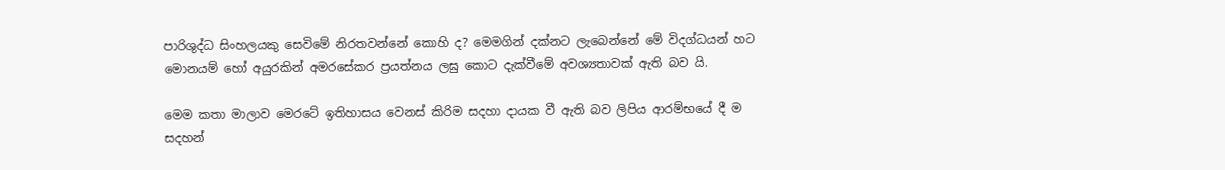පාරිශුද්ධ සිංහලයකු සෙවිමේ නිරතවන්නේ කොහි ද? මෙමගින් දක්නට ලැබෙන්නේ මේ විදග්ධයන් හට මොනයම් හෝ අයුරකින් අමරසේකර ප්‍රයත්නය ලඝු කොට දැක්වීමේ අවශ්‍යතාවක් ඇති බව යි.

මෙම කතා මාලාව මෙරටේ ඉතිහාසය වෙනස් කිරිම සදහා දායක වී ඇති බව ලිපිය ආරම්භයේ දී ම සදහන්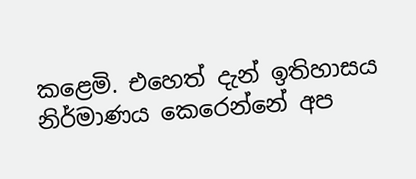කළෙමි. එහෙත් දැන් ඉතිහාසය නිර්මාණය කෙරෙන්නේ අප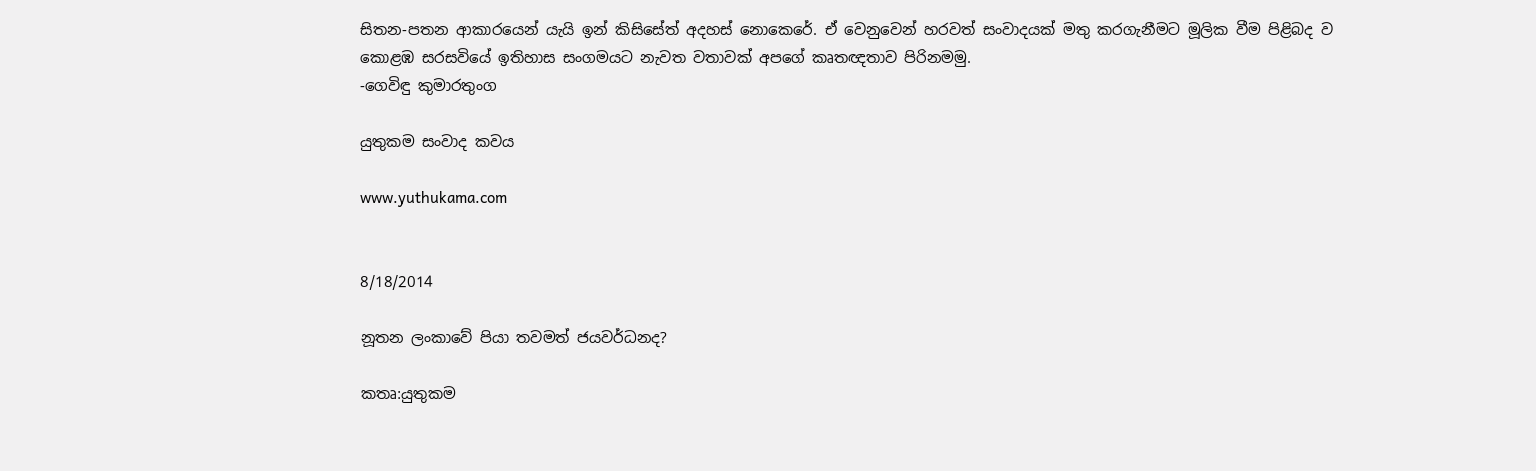සිතන-පතන ආකාරයෙන් යැයි ඉන් කිසිසේත් අදහස් නොකෙරේ. ඒ වෙනුවෙන් හරවත් සංවාදයක් මතු කරගැනීමට මූලික වීම පිළිබද ව කොළඹ සරසවියේ ඉතිහාස සංගමයට නැවත වතාවක් අපගේ කෘතඥතාව පිරිනමමු.
-ගෙවිඳු කුමාරතුංග

යුතුකම සංවාද කවය

www.yuthukama.com


8/18/2014

නූතන ලංකාවේ පියා තවමත් ජයවර්ධනද?

කතෘ:යුතුකම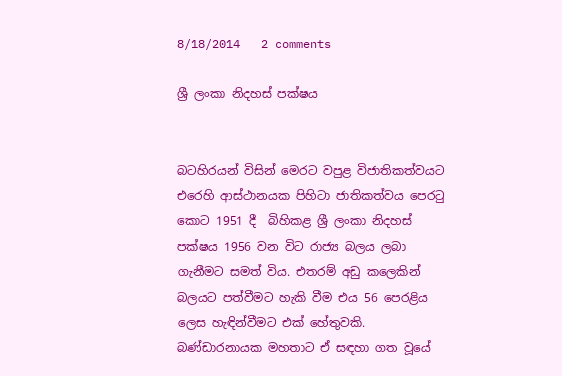8/18/2014   2 comments

ශ්‍රී ලංකා නිදහස් පක්ෂය


බටහිරයන් විසින් මෙරට වපුළ විජාතිකත්වයට එරෙහි ආස්ථානයක පිහිටා ජාතිකත්වය පෙරටු කොට 1951 දී  බිහිකළ ශ්‍රී ලංකා නිදහස් පක්ෂය 1956 වන විට රාජ්‍ය බලය ලබා ගැනීමට සමත් විය. එතරම් අඩු කලෙකින් බලයට පත්වීමට හැකි වීම එය 56 පෙරළිය ලෙස හැඳින්වීමට එක් හේතුවකි. බණ්ඩාරනායක මහතාට ඒ සඳහා ගත වූයේ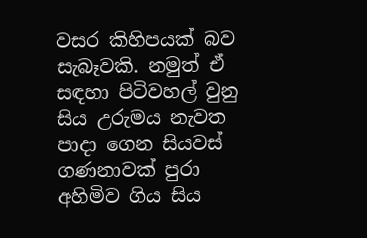වසර කිහිපයක් බව සැබෑවකි. නමුත් ඒ සඳහා පිටිවහල් වුනු සිය උරුමය නැවත පාදා ගෙන සියවස් ගණනාවක් පුරා අහිමිව ගිය සිය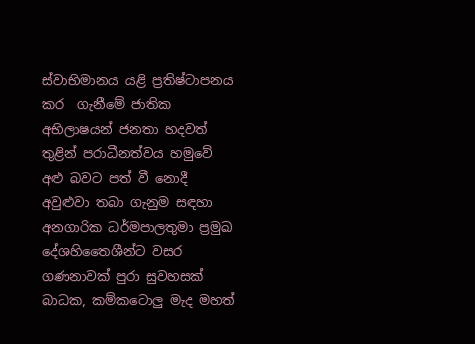ස්වාභිමානය යළි ප්‍රතිෂ්ටාපනය කර  ගැනීමේ ජාතික අභිලාෂයන් ජනතා හදවත් තුළින් පරාධීනත්වය හමුවේ අළු බවට පත් වී නොදී අවුළුවා තබා ගැනුම සඳහා අනගාරික ධර්මපාලතුමා ප්‍රමුඛ දේශහිතෛශීන්ට වසර ගණනාවක් පුරා සුවහසක් බාධක, කම්කටොලු මැද මහත්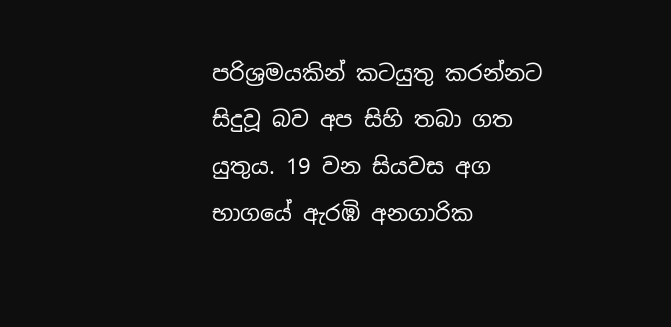පරිශ්‍රමයකින් කටයුතු කරන්නට සිදුවූ බව අප සිහි තබා ගත යුතුය. 19 වන සියවස අග භාගයේ ඇරඹි අනගාරික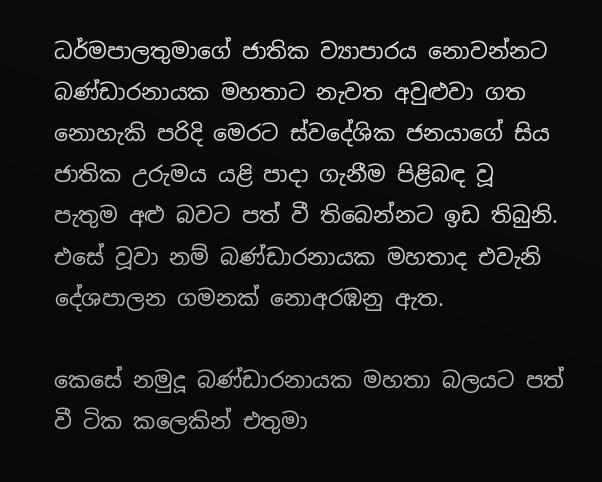ධර්මපාලතුමාගේ ජාතික ව්‍යාපාරය නොවන්නට බණ්ඩාරනායක මහතාට නැවත අවුළුවා ගත නොහැකි පරිදි මෙරට ස්වදේශික ජනයාගේ සිය ජාතික උරුමය යළි පාදා ගැනීම පිළිබඳ වූ පැතුම අළු බවට පත් වී තිබෙන්නට ඉඩ තිබුනි. එසේ වූවා නම් බණ්ඩාරනායක මහතාද එවැනි දේශපාලන ගමනක් නොඅරඹනු ඇත.

කෙසේ නමුදූ බණ්ඩාරනායක මහතා බලයට පත් වී ටික කලෙකින් එතුමා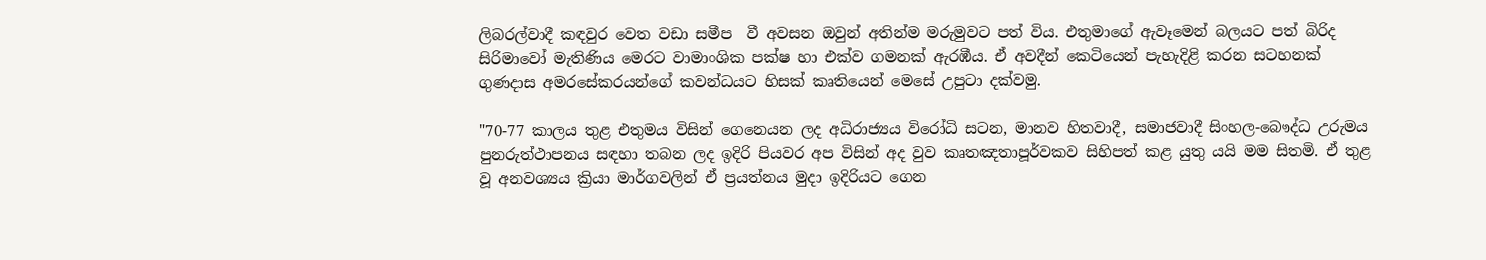ලිබරල්වාදී කඳවුර වෙත වඩා සමීප  වී අවසන ඔවුන් අතින්ම මරුමුවට පත් විය. එතුමාගේ ඇවෑමෙන් බලයට පත් බිරිද සිරිමාවෝ මැතිණිය මෙරට වාමාංශික පක්ෂ හා එක්ව ගමනක් ඇරඹීය. ඒ අවදීන් කෙටියෙන් පැහැදිළි කරන සටහනක් ගුණදාස අමරසේකරයන්ගේ කවන්ධයට හිසක් කෘතියෙන් මෙසේ උපුටා දක්වමු.

"70-77 කාලය තුළ එතුමය විසින් ගෙනෙයන ලද අධිරාජ්‍යය විරෝධි සටන, මානව හිතවාදී, සමාජවාදී සිංහල-බෞද්ධ උරුමය පුනරුත්ථාපනය සඳහා තබන ලද ඉදිරි පියවර අප විසින් අද වුව කෘතඤතාපූර්වකව සිහිපත් කළ යුතු යයි මම සිතමි. ඒ තුළ වූ අනවශ්‍යය ක්‍රියා මාර්ගවලින් ඒ ප්‍රයත්නය මුදා ඉදිරියට ගෙන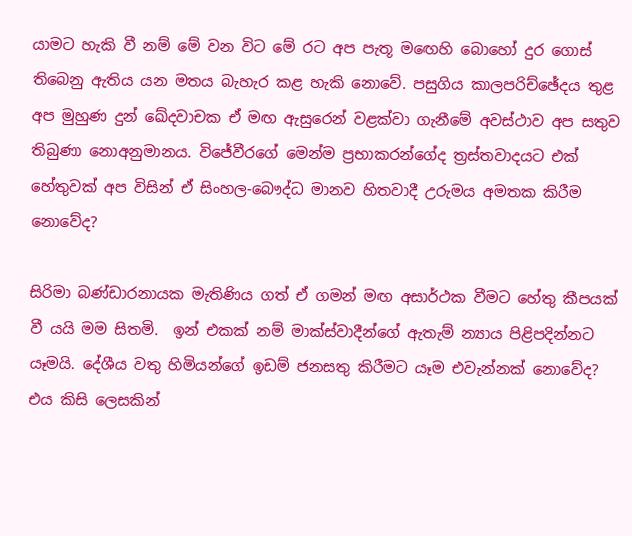යාමට හැකි වී නම් මේ වන විට මේ රට අප පැතූ මඟෙහි බොහෝ දුර ගොස් තිබෙනු ඇතිය යන මතය බැහැර කළ හැකි නොවේ. පසුගිය කාලපරිච්ඡේදය තුළ අප මුහුණ දුන් ඛේදවාචක ඒ මඟ ඇසුරෙන් වළක්වා ගැනීමේ අවස්ථාව අප සතුව තිබුණා නොඅනුමානය. විජේවීරගේ මෙන්ම ප්‍රභාකරන්ගේද ත්‍රස්තවාදයට එක් හේතුවක් අප විසින් ඒ සිංහල-බෞද්ධ මානව හිතවාදී උරුමය අමතක කිරීම නොවේද?

සිරිමා බණ්ඩාරනායක මැතිණිය ගත් ඒ ගමන් මඟ අසාර්ථක වීමට හේතු කීපයක් වී යයි මම සිතමි.  ඉන් එකක් නම් මාක්ස්වාදීන්ගේ ඇතැම් න්‍යාය පිළිපදින්නට යෑමයි. දේශීය වතු හිමියන්ගේ ඉඩම් ජනසතු කිරීමට යෑම එවැන්නක් නොවේද? එය කිසි ලෙසකින්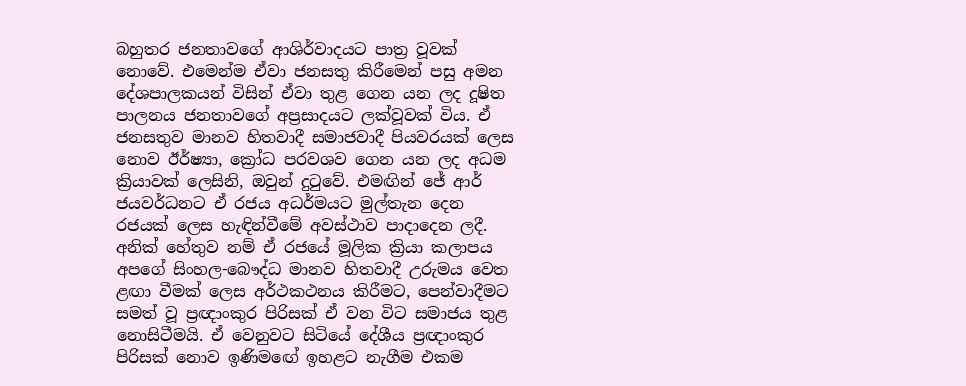බහුතර ජනතාවගේ ආශිර්වාදයට පාත්‍ර වූවක් නොවේ. එමෙන්ම ඒවා ජනසතු කිරීමෙන් පසු අමන දේශපාලකයන් විසින් ඒවා තුළ ගෙන යන ලද දූෂිත පාලනය ජනතාවගේ අප්‍රසාදයට ලක්වූවක් විය. ඒ ජනසතුව මානව හිතවාදී සමාජවාදී පියවරයක් ලෙස නොව ඊර්ෂ්‍යා, ක්‍රෝධ පරවශව ගෙන යන ලද අධම ක්‍රියාවක් ලෙසිනි, ඔවුන් දුටුවේ. එමඟින් ජේ ආර් ජයවර්ධනට ඒ රජය අධර්මයට මුල්තැන දෙන රජයක් ලෙස හැඳින්වීමේ අවස්ථාව පාදාදෙන ලදී. අනික් හේතුව නම් ඒ රජයේ මූලික ක්‍රියා කලාපය අපගේ සිංහල-බෞද්ධ මානව හිතවාදී උරුමය වෙත ළඟා වීමක් ලෙස අර්ථකථනය කිරීමට, පෙන්වාදීමට සමත් වූ ප්‍රඥාංකුර පිරිසක් ඒ වන විට සමාජය තුළ නොසිටීමයි. ඒ වෙනුවට සිටියේ දේශීය ප්‍රඥාංකුර පිරිසක් නොව ඉණිමඟේ ඉහළට නැගීම එකම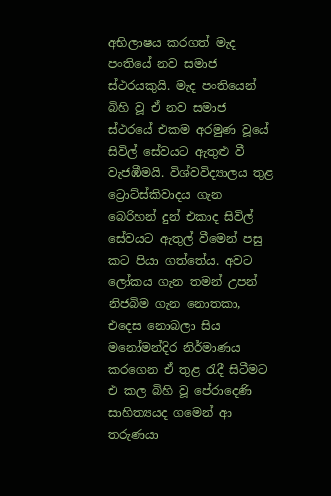අභිලාෂය කරගත් මැද පංතියේ නව සමාජ ස්ථරයකුයි. මැද පංතියෙන් බිහි වූ ඒ නව සමාජ ස්ථරයේ එකම අරමුණ වූයේ සිවිල් සේවයට ඇතුළු වී වැජඹීමයි. විශ්වවිද්‍යාලය තුළ ට්‍රොට්ස්කිවාදය ගැන බෙරිහන් දුන් එකාද සිවිල් සේවයට ඇතුල් වීමෙන් පසු කට පියා ගත්තේය. අවට ලෝකය ගැන තමන් උපන් නිජබිම ගැන නොතකා, එදෙස නොබලා සිය මනෝමන්දිර නිර්මාණය කරගෙන ඒ තුළ රැදී සිටීමට එ කල බිහි වූ පේරාදෙණි සාහිත්‍යයද ගමෙන් ආ තරුණයා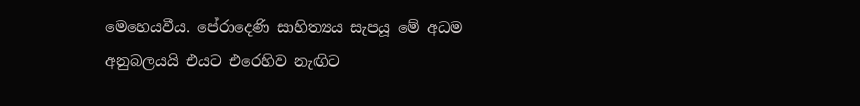මෙහෙයවීය. පේරාදෙණි සාහිත්‍යය සැපයූ මේ අධම අනුබලයයි එයට එරෙහිව නැඟිට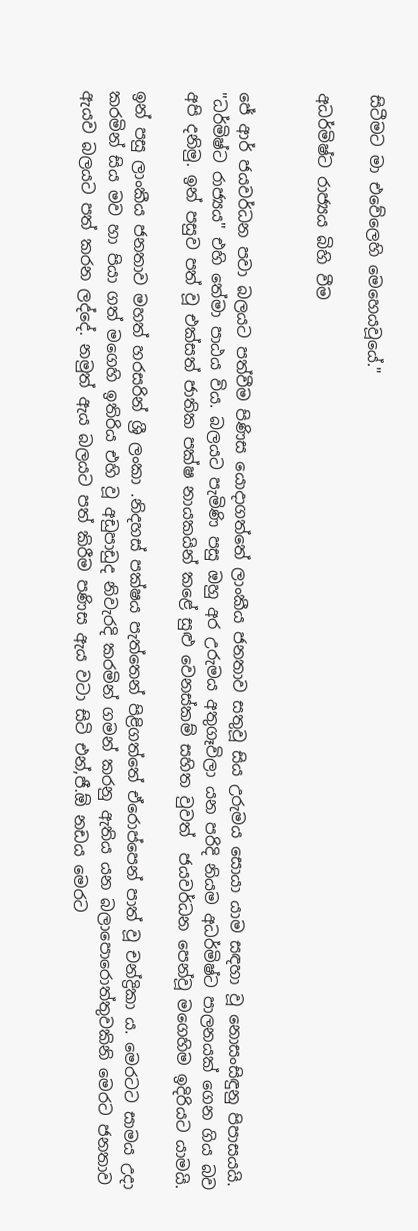සිටීමට මා එවේලෙහි මෙහෙයවූයේ."

අධර්මිෂ්ට රාජ්‍යය බිහි වීම


ජේ ආර් ජයවර්ධන පවා බලයට පත්වීම පිණිස යොදාගත්තේ ලාංකීය ජනතාව සතුවූ සිය උරුමය සොයා යාම සඳහා වූ නොසංසිඳුනු පිපාසයයි. "ධර්මිෂ්ට රාජ්‍යය" එහි තේමා පාඨය විය. බලයට පැමිණි පසු ඔහු අර උරුමය අතුගෑවිලා යන පරිදි නියම අධර්මිෂ්ට පාලනයක් ගෙන ගිය බව අපි දනිමු. ඉන් පසුව පත් වූ එක්සත් ජාතික පක්ෂ නායකයින් කළේ සුළු වෙනස්කම් සහිත වුවත්  ජයවර්ධන පෙන්වූ මගෙහිම ඉදිරියට යාමයි.

ඉන් පසු ලාංකීය ජනතාව මහත් හරසරින් ශ්‍රී ලංකා .නිදහස් පක්ෂය පැත්තෙන් පිළිගත්තේ ඒරොප්පෙන් පාත් වූ චන්ද්‍රිකා ය. මෙරටට සාමය උදා කරමින් සිය මව හා පියා ගත් මගෙහි ඉතිරිය එහි වූ අඩුපාඩුද නිවැරදි කරමින් ගමන් කරනු ඇතිය යන බලාපොරොත්තුවකිනි මෙරට ජනතාව ඇයව බලයට පත් කරන ලද්දේ. නමුත් ඇය බලයට පත් කිරීම පණිස ඇය වටා සිටි එන්,ජී.ඕ නඩය මෙරට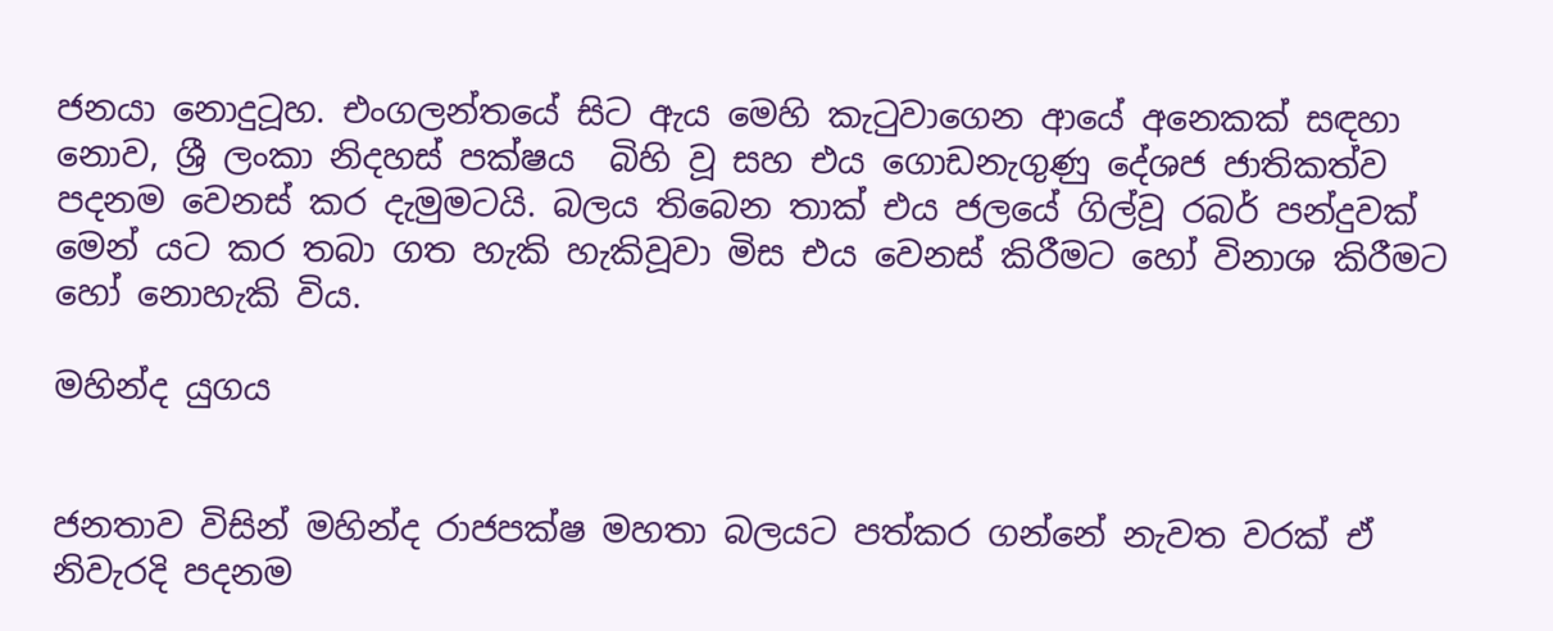ජනයා නොදුටූහ. එංගලන්තයේ සිට ඇය මෙහි කැටුවාගෙන ආයේ අනෙකක් සඳහා නොව, ශ්‍රී ලංකා නිදහස් පක්ෂ‍ය  බිහි වූ සහ එය ගොඩනැගුණු දේශජ ජාතිකත්ව පදනම වෙනස් කර දැමුමටයි. බලය තිබෙන තාක් එය ජලයේ ගිල්වූ රබර් පන්දුවක් මෙන් යට කර තබා ගත හැකි හැකිවූවා මිස එය වෙනස් කිරීමට හෝ විනාශ කිරීමට හෝ නොහැකි විය.

මහින්ද යුගය


ජනතාව විසින් මහින්ද රාජපක්ෂ මහතා බලයට පත්කර ගන්නේ නැවත වරක් ඒ නිවැරදි පදනම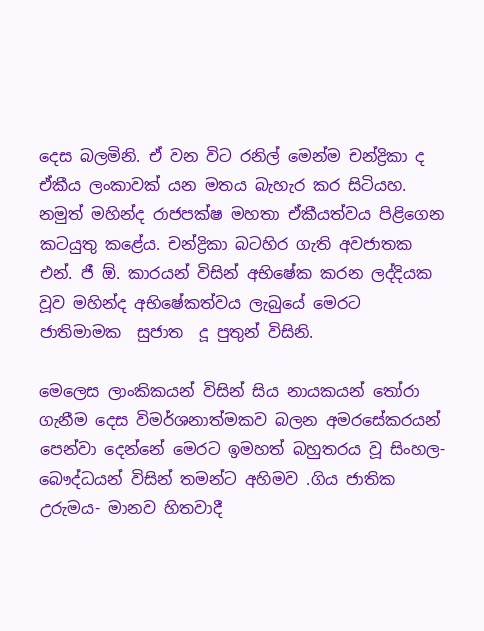දෙස බලමිනි. ඒ වන විට රනිල් මෙන්ම චන්ද්‍රිකා ද ඒකීය ලංකාවක් යන මතය බැහැර කර සිටියහ. නමුත් මහින්ද රාජපක්ෂ මහතා ඒකීයත්වය පිළිගෙන කටයුතු කළේය. චන්ද්‍රිකා බටහිර ගැති අවජාතක එන්. ජී ඕ. කාරයන් විසින් අභිෂේක කරන ලද්දියක වූව මහින්ද අභිෂේකත්වය ලැබුයේ මෙරට ජාතිමාමක  සුජාත  දූ පුතුන් විසිනි.

මෙලෙස ලාංකිකයන් විසින් සිය නායකයන් තෝරා ගැනීම දෙස විමර්ශනාත්මකව බලන අමරසේකරයන් පෙන්වා දෙන්නේ මෙරට ඉමහත් බහුතරය වූ සිංහල-බෞද්ධයන් විසින් තමන්ට අහිමව .ගිය ජාතික උරුමය- මානව හිතවාදී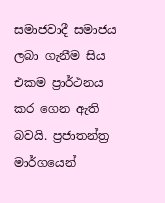සමාජවාදී සමාජය ලබා ගැනීම සිය එකම ප්‍රාර්ථනය කර ගෙන ඇති බවයි. ප්‍රජාතන්ත්‍ර මාර්ගයෙන්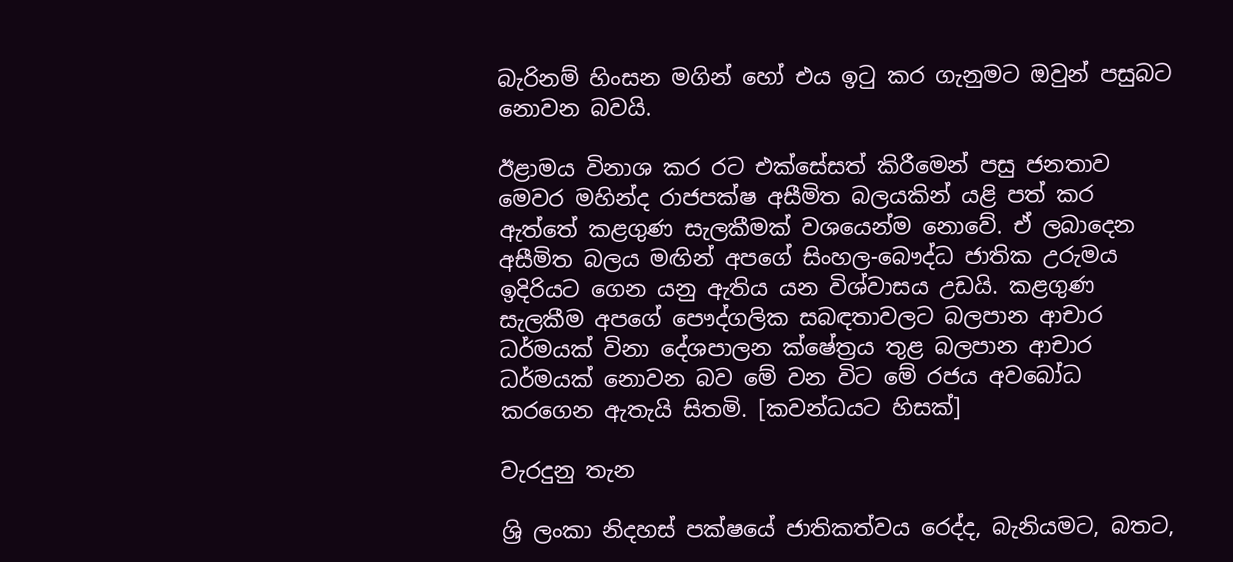බැරිනම් හිංසන මගින් හෝ එය ඉටු කර ගැනුමට ඔවුන් පසුබට නොවන බවයි.

ඊළාමය විනාශ කර රට එක්සේසත් කිරීමෙන් පසු ජනතාව මෙවර මහින්ද රාජපක්ෂ අසීමිත බලයකින් යළි පත් කර ඇත්තේ කළගුණ සැලකීමක් වශයෙන්ම නොවේ. ඒ ලබාදෙන අසීමිත බලය මඟින් අපගේ සිංහල-බෞද්ධ ජාතික උරුමය ඉදිරියට ගෙන යනු ඇතිය යන විශ්වාසය උඩයි. කළගුණ සැලකීම අපගේ පෞද්ගලික සබඳතාවලට බලපාන ආචාර ධර්මයක් විනා දේශපාලන ක්ෂේත්‍රය තුළ බලපාන ආචාර ධර්මයක් නොවන බව මේ වන විට මේ රජය අවබෝධ කරගෙන ඇතැයි සිතමි. [කවන්ධයට හිසක්]

වැරදුනු තැන

ශ්‍රි ලංකා නිදහස් පක්ෂයේ ජාතිකත්වය රෙද්ද, බැනියමට, බතට,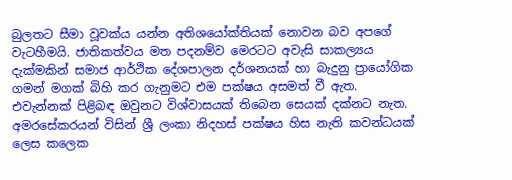බුලතට සීමා වූවක්ය යන්න අතිශයෝක්තියක් නොවන බව අපගේ වැටහීමයි. ජාතිකත්වය මත පදනම්ව මෙරටට අවැසි සාකල්‍යය දැක්මකින් සමාජ ආර්ථික දේශපාලන දර්ශනයක් හා බැදුනු ප්‍රායෝගික ගමන් මගක් බිහි කර ගැනුමට එම පක්ෂය අසමත් වී ඇත. එවැන්නක් පිළිබඳ ඔවුනට විශ්වාසයක් තිබෙන සෙයක් දක්නට නැත. අමරසේකරයන් විසින් ශ්‍රී ලංකා නිදහස් පක්ෂය හිස නැති කවන්ධයක් ලෙස කලෙක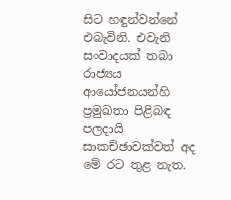සිට හඳුන්වන්නේ එබැවිනි. එවැනි සංවාදයක් තබා රාජ්‍යය ආයෝජනයන්හි ප්‍රමුඛතා පිළිබඳ පලදායි සාකච්ඡාවක්වත් අද මේ රට තුළ නැත.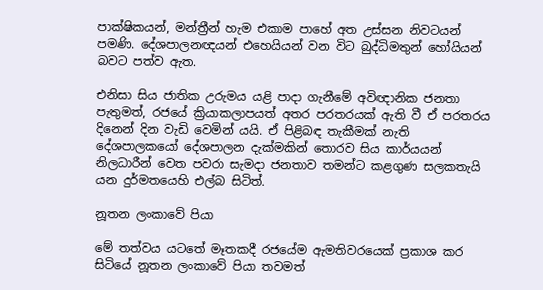පාක්ෂිකයන්, මන්ත්‍රීන් හැම එකාම පාහේ අත උස්සන නිවටයන් පමණි. දේශපාලනඥයන් එහෙයියන් වන විට බුද්ධිමතුන් හෝයියන් බවට පත්ව ඇත.

එනිසා සිය ජාතික උරුමය යළි පාදා ගැනීමේ අවිඥානික ජනතා පැතුමත්, රජයේ ක්‍රියාකලාපයත් අතර පරතරයක් ඇති වී ඒ පරතරය දිනෙන් දින වැඩි වෙමින් යයි. ඒ පිළිබඳ තැකීමක් නැති දේශපාලකයෝ දේශපාලන දැක්මකින් තොරව සිය කාර්යයන් නිලධාරීන් වෙත පවරා සැමදා ජනතාව තමන්ට කළගුණ සලකතැයි යන දුර්මතයෙහි එල්බ සිටිත්.

නූතන ලංකාවේ පියා

මේ තත්වය යටතේ මෑතකදී රජයේම ඇමතිවරයෙක් ප්‍රකාශ කර සිටියේ නූතන ලංකාවේ පියා තවමත්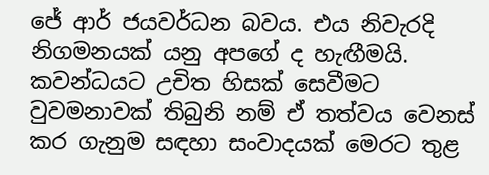ජේ ආර් ජයවර්ධන බවය. එ‍ය නිවැරදි නිගමනයක් යනු අපගේ ද හැඟීමයි. කවන්ධයට උචිත හිසක් සෙවීමට වුවමනාවක් තිබුනි නම් ඒ තත්වය වෙනස් කර ගැනුම සඳහා සංවාදයක් මෙරට තුළ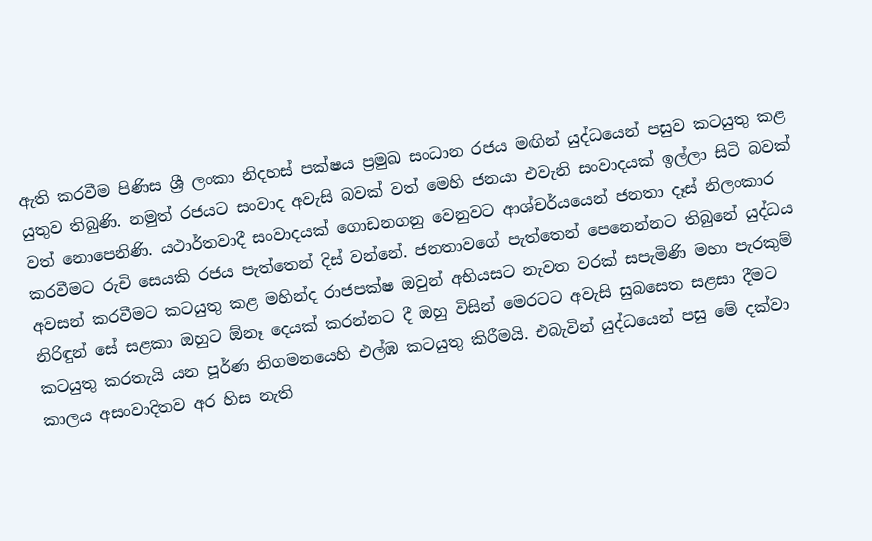ඇති කරවීම පිණිස ශ්‍රී ලංකා නිදහස් පක්ෂය ප්‍රමුඛ සංධාන රජය මඟින් යුද්ධයෙන් පසුව කටයුතු කළ යුතුව තිබුණි. නමුත් රජයට සංවාද අවැසි බවක් වත් මෙහි ජනයා එවැනි සංවාදයක් ඉල්ලා සිටි බවක් වත් නොපෙනිණි. යථාර්තවාදී සංවාදයක් ගොඩනගනු වෙනුවට ආශ්චර්යයෙන් ජනතා දෑස් නිලංකාර කරවීමට රුචි සෙයකි රජය පැත්තෙන් දිස් වන්නේ. ජනතාවගේ පැත්තෙන් පෙනෙන්නට තිබුනේ යුද්ධය අවසන් කරවීමට කටයුතු කළ මහින්ද රාජපක්ෂ ඔවුන් අභියසට නැවත වරක් සපැමිණි මහා පැරකුම් නිරිඳුන් සේ සළකා ඔහුට ඕනෑ දෙයක් කරන්නට දී ඔහු විසින් මෙරටට අවැසි සුබසෙත සළසා දීමට කටයුතු කරතැයි යන පූර්ණ නිගමනයෙහි එල්ඹ කටයුතු කිරීමයි. එබැවින් යුද්ධයෙන් පසු මේ දක්වා කාලය අසංවාදිතව අර හිස නැති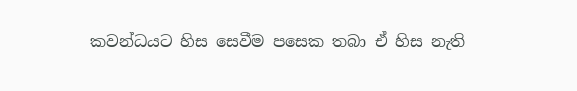කවන්ධයට හිස සෙවීම පසෙක තබා ඒ හිස නැති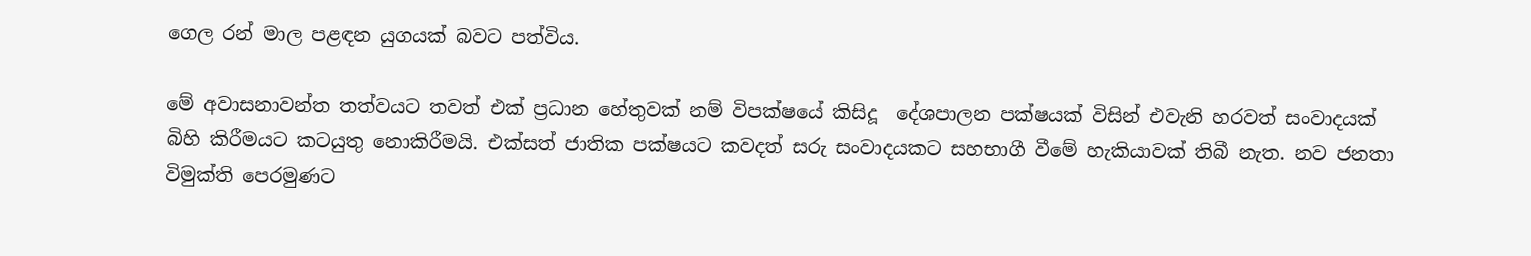ගෙල රන් මාල පළඳන යුගයක් බවට පත්විය.

මේ අවාසනාවන්ත තත්වයට තවත් එක් ප්‍රධාන හේතුවක් නම් විපක්ෂයේ කිසිදූ  දේශපාලන පක්ෂයක් විසින් එවැනි හරවත් සංවාදයක් බිහි කිරීමයට කටයුතු නොකිරීමයි. එක්සත් ජාතික පක්ෂයට කවදත් සරු සංවාදයකට සහභාගී වීමේ හැකියාවක් තිබී නැත. නව ජනතා විමුක්ති පෙරමුණට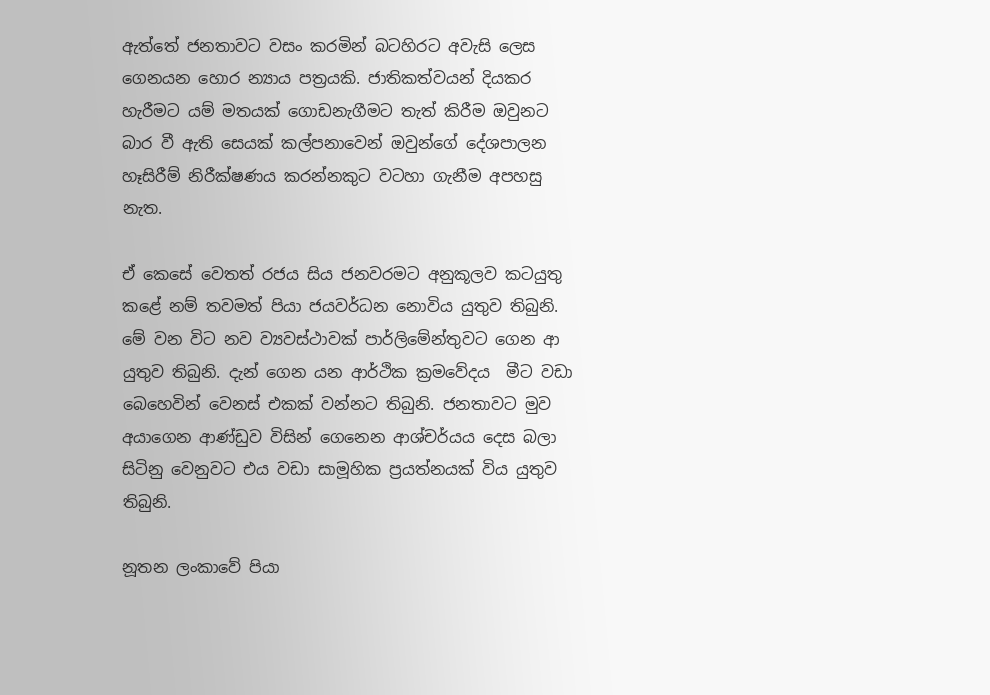ඇත්තේ ජනතාවට වසං කරමින් බටහිරට අවැසි ලෙස ගෙනයන හොර න්‍යාය පත්‍රයකි. ජාතිකත්වයන් දියකර හැරීමට යම් මතයක් ගොඩනැගීමට තැත් කිරීම ඔවුනට බාර වී ඇති සෙයක් කල්පනාවෙන් ඔවුන්ගේ දේශපාලන හෑසිරීම් නිරීක්ෂණය කරන්නකුට වටහා ගැනීම අපහසු නැත.

ඒ කෙසේ වෙතත් රජය සිය ජනවරමට අනුකූලව කටයුතු කළේ නම් තවමත් පියා ජයවර්ධන නොවිය යුතුව තිබුනි. මේ වන විට නව ව්‍යවස්ථාවක් පාර්ලිමේන්තුවට ගෙන ආ යුතුව තිබුනි. දැන් ගෙන යන ආර්ථික ක්‍රමවේදය  මීට වඩා බෙහෙවින් වෙනස් එකක් වන්නට තිබුනි. ජනතාවට මුව අයාගෙන ආණ්ඩුව විසින් ගෙනෙන ආශ්චර්යය දෙස බලා සිටිනු වෙනුවට එය වඩා සාමූහික ප්‍රයත්නයක් විය යුතුව තිබුනි.

නූතන ලංකාවේ පියා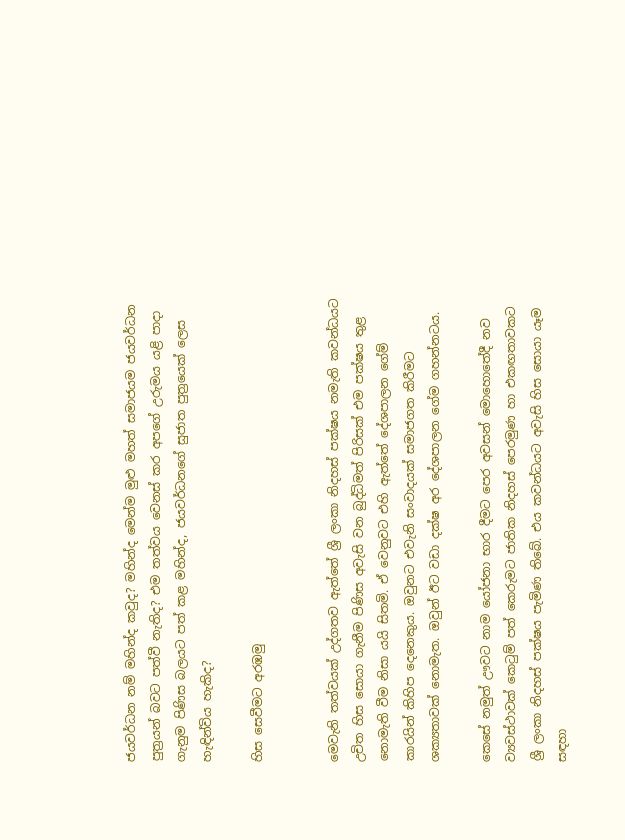ජයවර්ධන නම් මහින්ද කවුද? මහින්ද මෙන්ම මුළු මහත් සමාජයම ජයවර්ධන පුත්‍රයන් බවට පත්වී නැතිද? එම තත්වය වෙනස් කර අපගේ උරුමය යළි පාදා ගැනුම පිණිස බලයට පත් කළ මහින්ද, ජයවර්ධනගේ සුජාත පුත්‍රයෙක් ලෙස හැඳින්විය හැකිද?

හිස සෙවීමට අරඹමු


මෙවැනි තත්වයක් උද්ගතව ඇත්තේ ශ්‍රී ලංකා නිදහස් පක්ෂය නමැති කවන්ධයට උචිත හිස සොයා ගැනීම පිණිස අවැසි වන බුද්ධිමත් පිරිසක් එම පක්ෂය තුළ නොමැති වීම නිසා යයි සිතමි. ඒ වෙනුවට එහි ඇත්තේ දේශපාලන ගේම් කාරයින් කිහිප දෙනෙකුය. ඔවුනට එවැනි සංවාදයක් සමාජගත කිරීමට ශක්‍යතාවක් නොමැත. ඔවුන් ඊට වඩා දක්ෂ අර දේශපාලන ගේම ගහන්නටය.

කෙසේ නමුත් ඌවට නාම යෝජනා භාර දීමට පෙර අවසන් මොහොතේදී නව ව්‍යවස්ථාවක් කෙටුම් පත් කෙරුමට ජාතික නිදහස් පෙරමුණ හා එකඟතාවකට ශ්‍රී ලංකා නිදහස් පක්ෂය පැමිණ තිබේ. එය කවන්ධයට අවැසි හිස සොයා යෑම සඳහා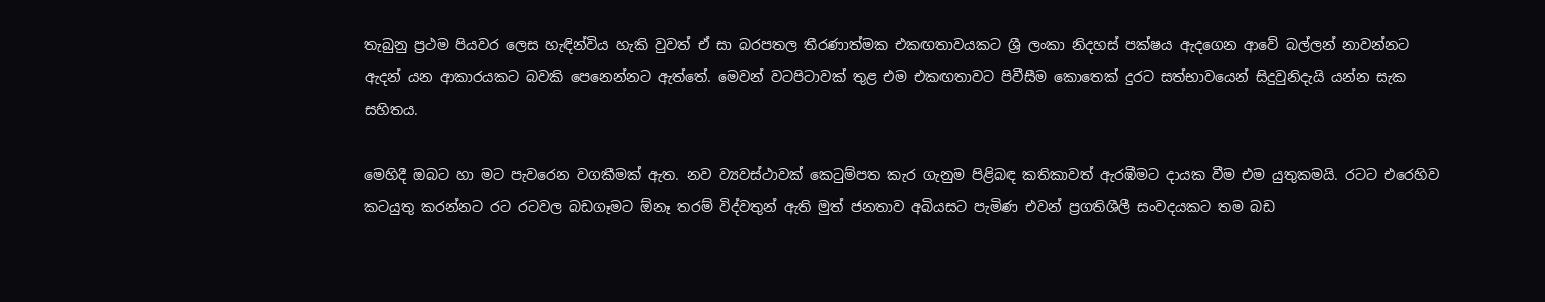තැබුනු ප්‍රථම පියවර ලෙස හැඳින්විය හැකි වුවත් ඒ සා බරපතල තීරණාත්මක එකඟතාවයකට ශ්‍රී ලංකා නිදහස් පක්ෂය ඇදගෙන ආවේ බල්ලන් නාවන්නට ඇදන් යන ආකාරයකට බවකි පෙනෙන්නට ඇත්තේ. මෙවන් වටපිටාවක් තුළ එම එකඟතාවට පිවීසීම කොතෙක් දුරට සත්භාවයෙන් සිදුවුනිදැයි යන්න සැක සහිතය.

මෙහිදී ඔබට හා මට පැවරෙන වගකීමක් ඇත. නව ව්‍යවස්ථාවක් කෙටුම්පත කැර ගැනුම පිළිබඳ කතිකාවත් ඇරඹීමට දායක වීම එම යුතුකමයි. රටට එරෙහිව කටයුතු කරන්නට රට රටවල බඩගෑමට ඕනෑ තරම් විද්වතුන් ඇති මුත් ජනතාව අබියසට පැමිණ එවන් ප්‍රගතිශීලී සංවදයකට තම බඩ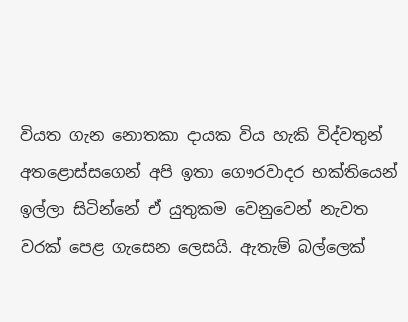වියත ගැන නොතකා දායක විය හැකි විද්වතුන් අතළොස්සගෙන් අපි ඉතා ගෞරවාදර භක්තියෙන් ඉල්ලා සිටින්නේ ඒ යුතුකම වෙනුවෙන් නැවත වරක් පෙළ ගැසෙන ලෙසයි. ඇතැම් බල්ලෙක්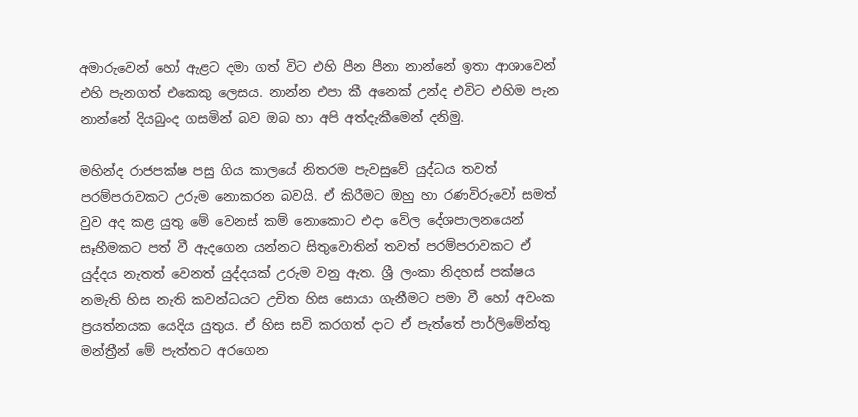අමාරුවෙන් හෝ ඇළට දමා ගත් විට එහි පීන පීනා නාන්නේ ඉතා ආශාවෙන් එහි පැනගත් එකෙකු ලෙසය. නාන්න එපා කී අනෙක් උන්ද එවිට එහිම පැන නාන්නේ දියබුංද ගසමින් බව ඔබ හා අපි අත්දැකීමෙන් දනිමු.

මහින්ද රාජපක්ෂ පසු ගිය කාලයේ නිතරම පැවසුවේ යුද්ධය තවත් පරම්පරාවකට උරුම නොකරන බවයි. ඒ කිරීමට ඔහු හා රණවිරුවෝ සමත් වුව අද කළ යුතු මේ වෙනස් කම් නොකොට එදා වේල දේශපාලනයෙන් සෑහීමකට පත් වී ඇදගෙන යන්නට සිතුවොතින් තවත් පරම්පරාවකට ඒ යුද්දය නැතත් වෙනත් යුද්දයක් උරුම වනු ඇත. ශ්‍රී ලංකා නිදහස් පක්ෂය නමැති හිස නැති කවන්ධයට උචිත හිස සොයා ගැනීමට පමා වී හෝ අවංක ප්‍රයත්නයක යෙදිය යුතුය. ඒ හිස සවි කරගත් දාට ඒ පැත්තේ පාර්ලිමේන්තු මන්ත්‍රීන් මේ පැත්තට අරගෙන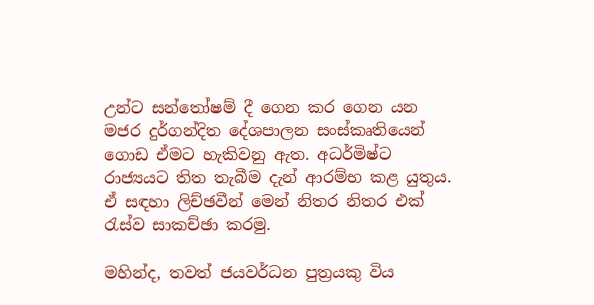උන්ට සන්තෝෂම් දී ගෙන කර ගෙන යන මජර දුර්ගන්දිත දේශපාලන සංස්කෘතියෙන් ගොඩ ඒමට හැකිවනු ඇත. අධර්මිෂ්ට රාජ්‍යයට තිත තැබීම දැන් ආරම්භ කළ යුතුය. ඒ සඳහා ලිච්ඡවීන් මෙන් නිතර නිතර එක් රැස්ව සාකච්ඡා කරමු.

මහින්ද, තවත් ජයවර්ධන පුත්‍රයකු විය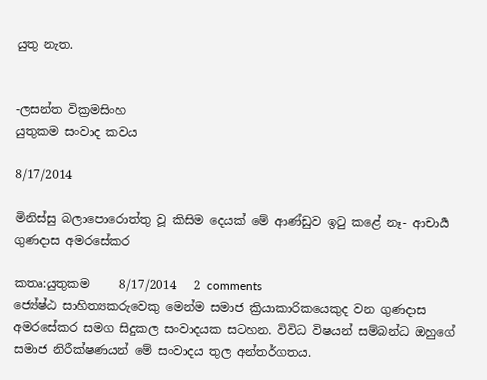යුතු නැත.


-ලසන්ත වික්‍රමසිංහ
යුතුකම සංවාද කවය

8/17/2014

මිනිස්සු බලාපොරොත්තු වූ කිසිම දෙයක් මේ ආණ්ඩුව ඉටු කළේ නෑ- ආචාර්‍ය ගුණදාස අමරසේකර

කතෘ:යුතුකම     8/17/2014   2 comments
ජ්‍යේෂ්ඨ සාහිත්‍යකරුවෙකු මෙන්ම සමාජ ක්‍රියාකාරිකයෙකුද වන ගුණදාස අමරසේකර සමග සිදුකල සංවාදයක සටහන. විවිධ විෂයන් සම්බන්ධ ඔහුගේ සමාජ නිරීක්ෂණයන් මේ සංවාදය තුල අන්තර්ගතය.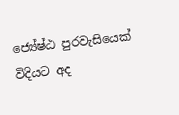ජ්‍යේෂ්ඨ පුරවැසියෙක් විදියට අද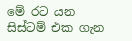මේ රට යන සිස්ටම් එක ගැන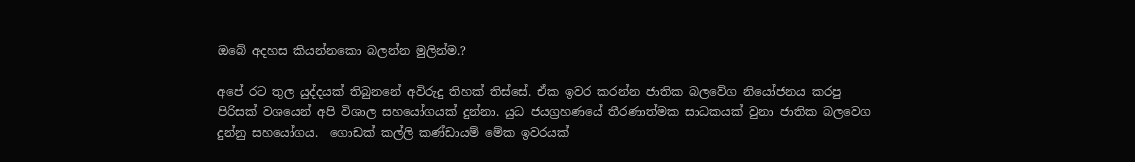ඔබේ අදහස කියන්නකො බලන්න මුලින්ම.?

අපේ රට තුල යුද්දයක් තිබුනනේ අවිරුදු තිහක් තිස්සේ. ඒක ඉවර කරන්න ජාතික බලවේග නියෝජනය කරපු පිරිසක් වශයෙන් අපි විශාල සහයෝගයක් දුන්නා. යුධ ජයග්‍රහණයේ තීරණාත්මක සාධකයක් වුනා ජාතික බලවෙග දුන්නු සහයෝගය.  ගොඩක් කල්ලි කණ්ඩායම් මේක ඉවරයක්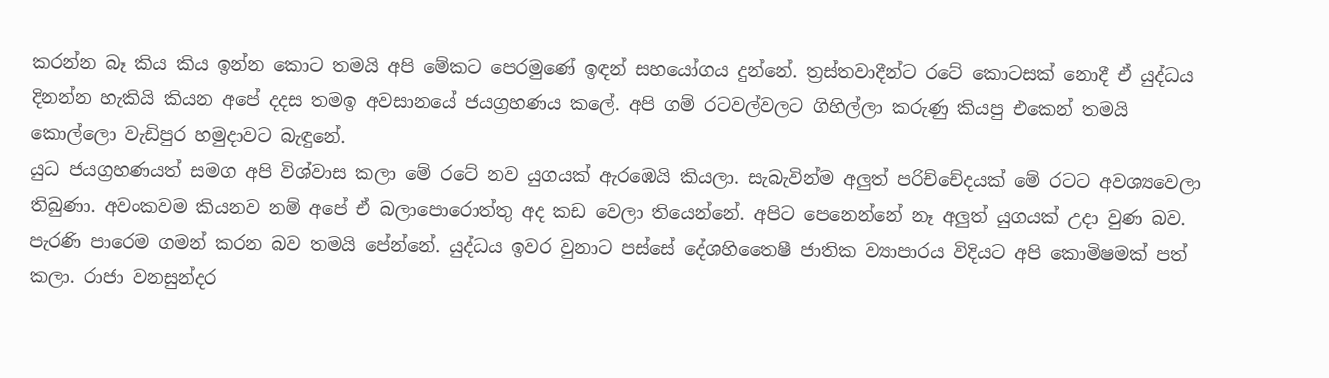කරන්න බෑ කිය කිය ඉන්න කොට තමයි අපි මේකට පෙරමුණේ ඉඳන් සහයෝගය දුන්නේ. ත්‍රස්තවාදීන්ට රටේ කොටසක් නොදී ඒ යුද්ධය දිනන්න හැකියි කියන අපේ දදස තමඉ අවසානයේ ජයග්‍රහණය කලේ. අපි ගම් රටවල්වලට ගිහිල්ලා කරුණු කියපු එකෙන් තමයි කොල්ලො වැඩිපුර හමුදාවට බැඳුනේ.
යුධ ජයග්‍රහණයත් සමග අපි විශ්වාස කලා මේ රටේ නව යුගයක් ඇරඹෙයි කියලා. සැබැවින්ම අලුත් පරිච්චේදයක් මේ රටට අවශ්‍යවෙලා තිබුණා. අවංකවම කියනව නම් අපේ ඒ බලාපොරොත්තු අද කඩ වෙලා තියෙන්නේ. අපිට පෙනෙන්නේ නෑ අලුත් යුගයක් උදා වුණ බව. පැරණි පාරෙම ගමන් කරන බව තමයි පේන්නේ. යුද්ධය ඉවර වුනාට පස්සේ දේශහිතෛෂී ජාතික ව්‍යාපාරය විදියට අපි කොමිෂමක් පත් කලා. රාජා වනසුන්දර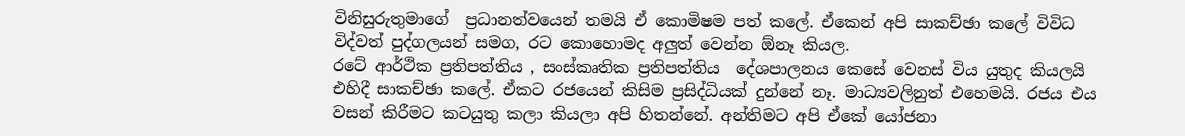විනිසුරුතුමාගේ  ප්‍රධානත්වයෙන් තමයි ඒ කොමිෂම පත් කලේ. ඒකෙන් අපි සාකච්ඡා කලේ විවිධ විද්වත් පුද්ගලයන් සමග, රට කොහොමද අලුත් වෙන්න ඕනෑ කියල.
රටේ ආර්ථික ප්‍රතිපත්තිය , සංස්කෘතික ප්‍රතිපත්තිය  දේශපාලනය කෙසේ වෙනස් විය යුතුද කියලයි එහිදී සාකච්ඡා කලේ. ඒකට රජයෙන් කිසිම ප්‍රසිද්ධියක් දුන්නේ නෑ. මාධ්‍යවලිනුත් එහෙමයි. රජය එය වසන් කිරීමට කටයුතු කලා කියලා අපි හිතන්නේ. අන්තිමට අපි ඒකේ යෝජනා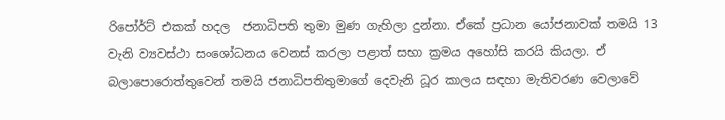රිපෝර්ට් එකක් හදල  ජනාධිපති තුමා මුණ ගැහිලා දුන්නා. ඒකේ ප්‍රධාන යෝජනාවක් තමයි 13 වැනි ව්‍යවස්ථා සංශෝධනය වෙනස් කරලා පළාත් සභා ක්‍රමය අහෝසි කරයි කියලා. ඒ බලාපොරොත්තුවෙන් තමයි ජනාධිපතිතුමාගේ දෙවැනි ධූර කාලය සඳහා මැතිවරණ වෙලාවේ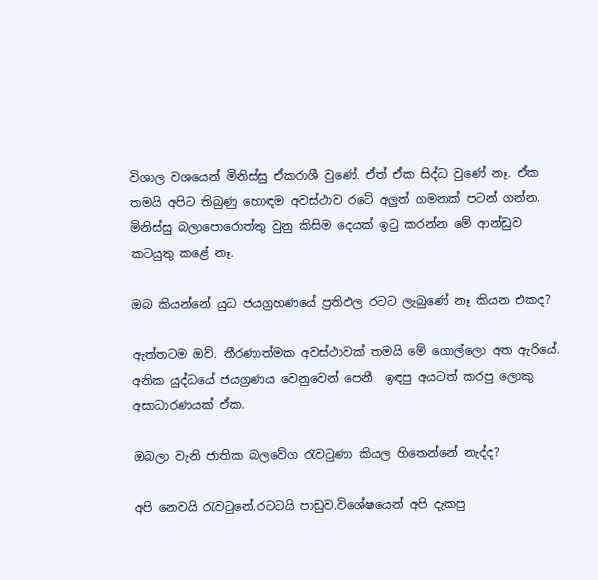විශාල වශයෙන් මිනිස්සු ඒකරාශී වුණේ. ඒත් ඒක සිද්ධ වුණේ නෑ. ඒක තමයි අපිට තිබුණු හොඳම අවස්ථාව රටේ අලුත් ගමනක් පටන් ගන්න. මිනිස්සු බලාපොරොත්තු වුනු කිසිම දෙයක් ඉටු කරන්න මේ ආන්ඩුව කටයුතු කළේ නෑ.

ඔබ කියන්නේ යුධ ජයග්‍රහණයේ ප්‍රතිඵල රටට ලැබුණේ නෑ කියන එකද?

ඇත්තටම ඔව්. තීරණාත්මක අවස්ථාවක් තමයි මේ ගොල්ලො අත ඇරියේ. අනික යුද්ධයේ ජයග්‍රණය වෙනුවෙන් පෙනී  ඉඳපු අයටත් කරපු ලොකු අසාධාරණයක් ඒක.

ඔබලා වැනි ජාතික බලවේග රැවටුණා කියල හිතෙන්නේ නැද්ද?

අපි නෙවයි රැවටුනේ.රටටයි පාඩුව.විශේෂයෙන් අපි දැකපු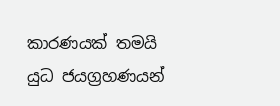කාරණයක් තමයි යුධ ජයග්‍රහණයන්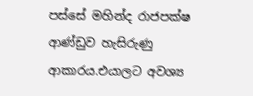පස්සේ මහින්ද රාජපක්ෂ ආණ්ඩුව හැසිරුණු ආකාරය.එයාලට අවශ්‍ය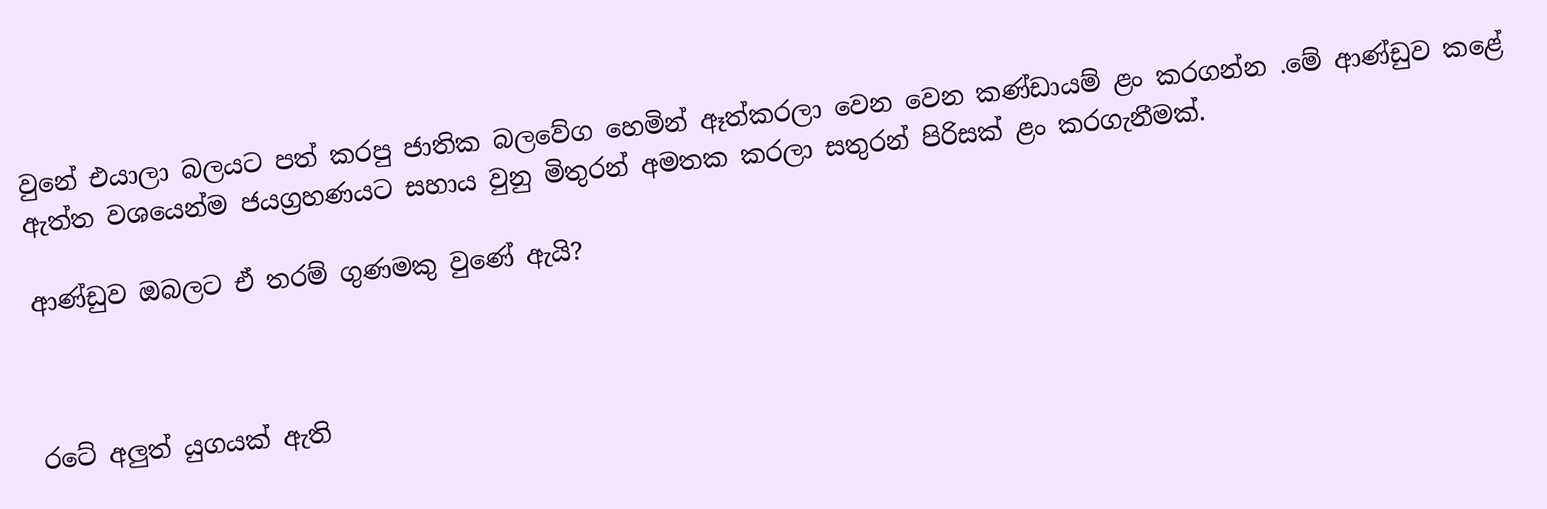වුනේ එයාලා බලයට පත් කරපු ජාතික බලවේග හෙමින් ඈත්කරලා වෙන වෙන කණ්ඩායම් ළං කරගන්න .මේ ආණ්ඩුව කළේ ඇත්ත වශයෙන්ම ජයග්‍රහණයට සහාය වුනු මිතුරන් අමතක කරලා සතුරන් පිරිසක් ළං කරගැනීමක්.

ආණ්ඩුව ඔබලට ඒ තරම් ගුණමකු වුණේ ඇයි?



රටේ අලුත් යුගයක් ඇති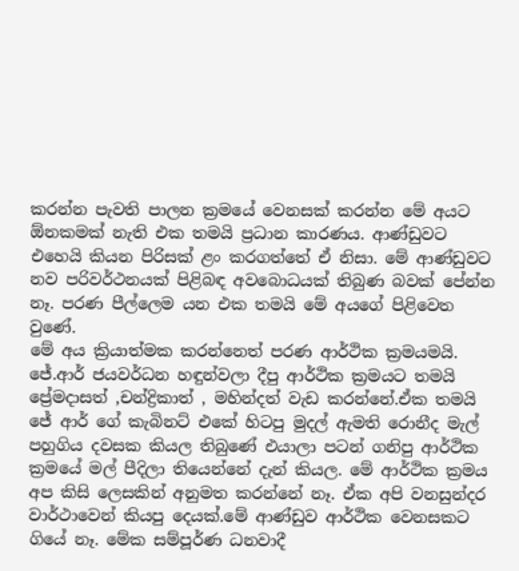කරන්න පැවති පාලන ක්‍රමයේ වෙනසක් කරන්න මේ අයට ඕනකමක් නැති එක තමයි ප්‍රධාන කාරණය. ආණ්ඩුවට එහෙයි කියන පිරිසක් ළං කරගත්තේ ඒ නිසා. මේ ආණ්ඩුවට නව පරිවර්ථනයක් පිළිබඳ අවබොධයක් තිබුණ බවක් පේන්න නෑ. පරණ පීල්ලෙම යන එක තමයි මේ අයගේ පිළිවෙත වුණේ.
මේ අය ක්‍රියාත්මක කරන්නෙත් පරණ ආර්ථික ක්‍රමයමයි. ජේ.ආර් ජයවර්ධන හඳුන්වලා දීපු ආර්ථික ක්‍රමයට තමයි ප්‍රේමදාසත් ,චන්ද්‍රිකාත් , මහින්දත් වැඩ කරන්නේ.ඒක තමයි ජේ ආර් ගේ කැබිනට් එකේ හිටපු මුදල් ඇමති රොනීද මැල් පහුගිය දවසක කියල තිබුණේ එයාලා පටන් ගනිපු ආර්ථික ක්‍රමයේ මල් පීදිලා තියෙන්නේ දැන් කියල. මේ ආර්ථික ක්‍රමය අප කිසි ලෙසකින් අනුමත කරන්නේ නෑ. ඒක අපි වනසුන්දර වාර්ථාවෙන් කියපු දෙයක්.මේ ආණ්ඩුව ආර්ථික වෙනසකට ගියේ නෑ. මේක සම්පූර්ණ ධනවාදී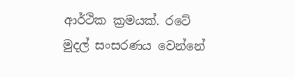ආර්ථික ක්‍රමයක්. රටේ මුදල් සංසරණය වෙන්නේ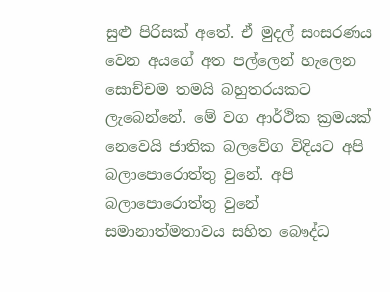සුළු පිරිසක් අතේ. ඒ මුදල් සංසරණය වෙන අයගේ අත පල්ලෙන් හැලෙන සොච්චම තමයි බහුතරයකට ලැබෙන්නේ. මේ වග ආර්ථික ක්‍රමයක් නෙවෙයි ජාතික බලවේග විදියට අපි බලාපොරොත්තු වුනේ. අපි බලාපොරොත්තු වුනේ සමානාත්මතාවය සහිත බෞද්ධ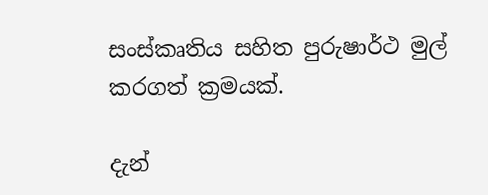සංස්කෘතිය සහිත පුරුෂාර්ථ මුල් කරගත් ක්‍රමයක්.

දැන්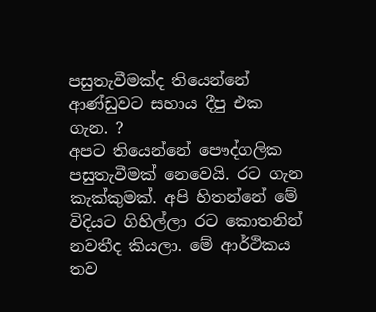පසුතැවීමක්ද තියෙන්නේ ආණ්ඩුවට සහාය දීපු එක ගැන. ?
අපට තියෙන්නේ පෞද්ගලික පසුතැවීමක් නෙවෙයි. රට ගැන කැක්කුමක්. අපි හිතන්නේ මේ විදියට ගිහිල්ලා රට කොතනින් නවතීද කියලා. මේ ආර්ථිකය තව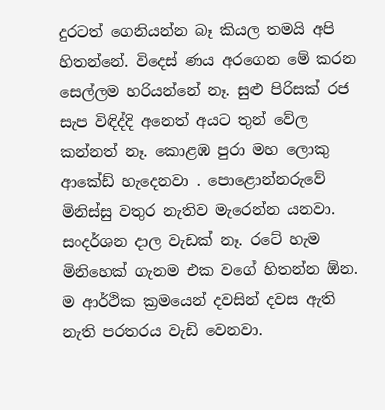දුරටත් ගෙනියන්න බෑ කියල තමයි අපි හිතන්නේ. විදෙස් ණය අරගෙන මේ කරන සෙල්ලම හරියන්නේ නෑ. සුළු පිරිසක් රජ සැප විඳිද්දි අනෙත් අයට තුන් වේල කන්නත් නෑ. කොළඹ පුරා මහ ලොකු ආකේඩ් හැදෙනවා . පොළොන්නරුවේ මිනිස්සු වතුර නැතිව මැරෙන්න යනවා. සංදර්ශන දාල වැඩක් නෑ. රටේ හැම මිනිහෙක් ගැනම එක වගේ හිතන්න ඕන. ම ආර්ථික ක්‍රමයෙන් දවසින් දවස ඇති නැති පරතරය වැඩි වෙනවා.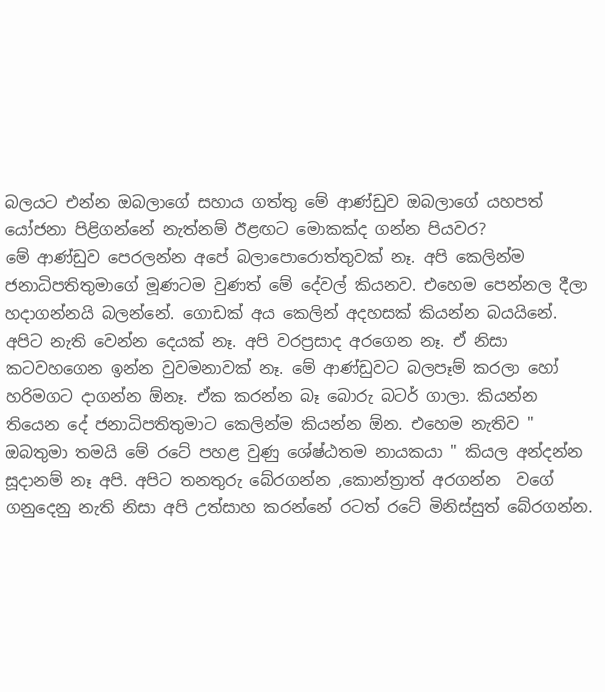බලයට එන්න ඔබලාගේ සහාය ගත්තු මේ ආණ්ඩුව ඔබලාගේ යහපත් යෝජනා පිළිගන්නේ නැත්නම් ඊළඟට මොකක්ද ගන්න පියවර?
මේ ආණ්ඩුව පෙරලන්න අපේ බලාපොරොත්තුවක් නෑ. අපි කෙලින්ම ජනාධිපතිතුමාගේ මූණටම වුණත් මේ දේවල් කියනව. එහෙම පෙන්නල දීලා හදාගන්නයි බලන්නේ. ගොඩක් අය කෙලින් අදහසක් කියන්න බයයිනේ. අපිට නැති වෙන්න දෙයක් නෑ. අපි වරප්‍රසාද අරගෙන නෑ. ඒ නිසා කටවහගෙන ඉන්න වුවමනාවක් නෑ. මේ ආණ්ඩුවට බලපෑම් කරලා හෝ හරිමගට දාගන්න ඕනෑ. ඒක කරන්න බෑ බොරු බටර් ගාලා. කියන්න තියෙන දේ ජනාධිපතිතුමාට කෙලින්ම කියන්න ඕන. එහෙම නැතිව " ඔබතුමා තමයි මේ රටේ පහළ වුණු ශේෂ්ඨතම නායකයා " කියල අන්දන්න සූදානම් නෑ අපි. අපිට තනතුරු බේරගන්න ,කොන්ත්‍රාත් අරගන්න  වගේ ගනුදෙනු නැති නිසා අපි උත්සාහ කරන්නේ රටත් රටේ මිනිස්සුත් බේරගන්න.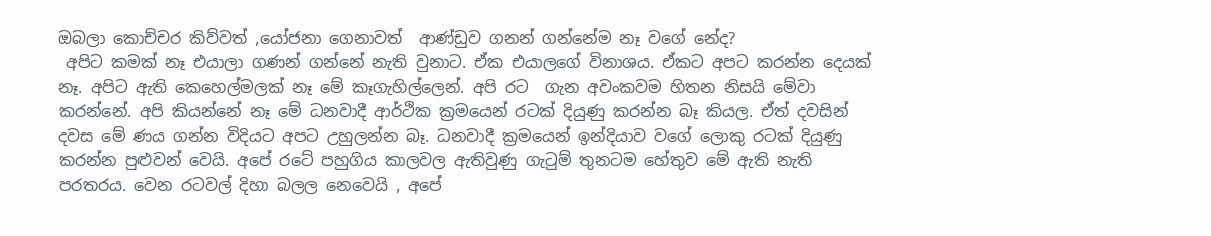ඔබලා කොච්චර කිව්වත් ,යෝජනා ගෙනාවත්  ආණ්ඩුව ගනන් ගන්නේම නෑ වගේ නේද?
 අපිට කමක් නෑ එයාලා ගණන් ගන්නේ නැති වුනාට. ඒක එයාලගේ විනාශය. ඒකට අපට කරන්න දෙයක් නෑ. අපිට ඇති කෙහෙල්මලක් නෑ මේ කෑගැහිල්ලෙන්. අපි රට  ගැන අවංකවම හිතන නිසයි මේවා කරන්නේ. අපි කියන්නේ නෑ මේ ධනවාදී ආර්ථික ක්‍රමයෙන් රටක් දියුණු කරන්න බෑ කියල. ඒත් දවසින් දවස මේ ණය ගන්න විදියට අපට උහුලන්න බෑ. ධනවාදී ක්‍රමයෙන් ඉන්දියාව වගේ ලොකු රටක් දියුණු කරන්න පුළුවන් වෙයි. අපේ රටේ පහුගිය කාලවල ඇතිවුණු ගැටුම් තුනටම හේතුව මේ ඇති නැති පරතරය. වෙන රටවල් දිහා බලල නෙවෙයි , අපේ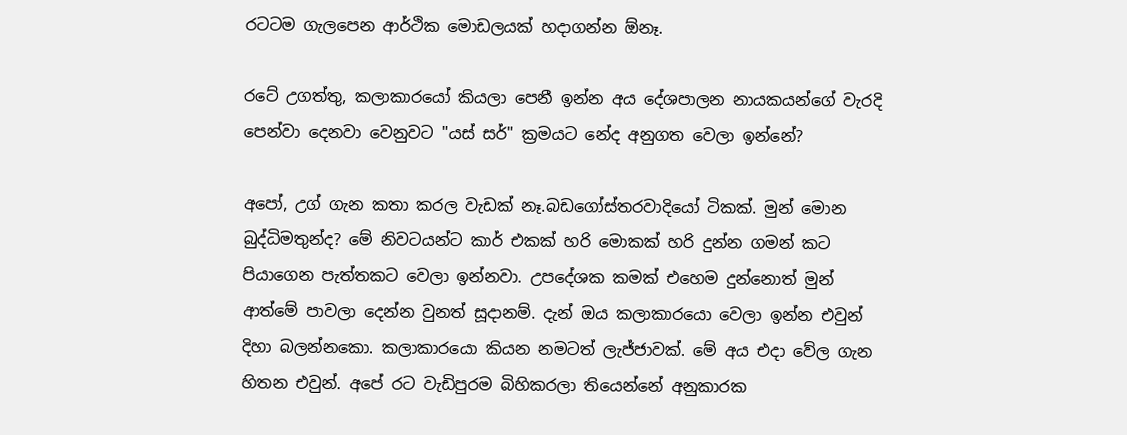රටටම ගැලපෙන ආර්ථික මොඩලයක් හදාගන්න ඕනෑ.

රටේ උගත්තු, කලාකාරයෝ කියලා පෙනී ඉන්න අය දේශපාලන නායකයන්ගේ වැරදි පෙන්වා දෙනවා වෙනුවට "යස් සර්" ක්‍රමයට නේද අනුගත වෙලා ඉන්නේ?

අපෝ, උග් ගැන කතා කරල වැඩක් නෑ.බඩගෝස්තරවාදියෝ ටිකක්. මුන් මොන බුද්ධිමතුන්ද? මේ නිවටයන්ට කාර් එකක් හරි මොකක් හරි දුන්න ගමන් කට පියාගෙන පැත්තකට වෙලා ඉන්නවා. උපදේශක කමක් එහෙම දුන්නොත් මුන් ආත්මේ පාවලා දෙන්න වුනත් සූදානම්. දැන් ඔය කලාකාරයො වෙලා ඉන්න එවුන් දිහා බලන්නකො. කලාකාරයො කියන නමටත් ලැජ්ජාවක්. මේ අය එදා වේල ගැන හිතන එවුන්. අපේ රට වැඩිපුරම බිහිකරලා තියෙන්නේ අනුකාරක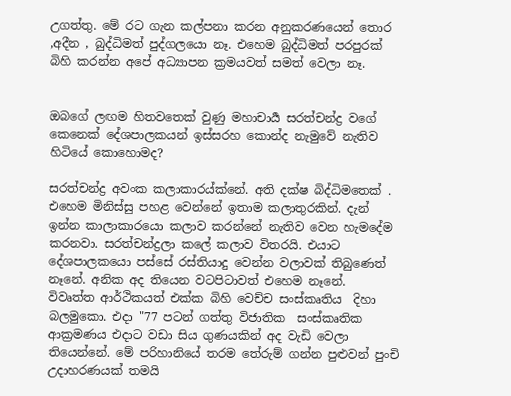උගත්තු. මේ රට ගැන කල්පනා කරන අනුකරණයෙන් තොර ,අදීන , බුද්ධිමත් පුද්ගලයො නෑ. එහෙම බුද්ධිමත් පරපුරක් බිහි කරන්න අපේ අධ්‍යාපන ක්‍රමයවත් සමත් වෙලා නෑ.


ඔබගේ ලඟම හිතවතෙක් වුණු මහාචාර්‍ය සරත්චන්ද්‍ර වගේ කෙනෙක් දේශපාලකයන් ඉස්සරහ කොන්ද නැමුවේ නැතිව හිටියේ කොහොමද?

සරත්චන්ද්‍ර අවංක කලාකාරය්ක්නේ. අති දක්ෂ බිද්ධිමතෙක් . එහෙම මිනිස්සු පහළ වෙන්නේ ඉතාම කලාතුරකින්. දැන් ඉන්න කාලාකාරයො කලාව කරන්නේ නැතිව වෙන හැමදේම කරනවා. සරත්චන්ද්‍රලා කලේ කලාව විතරයි. එයාට දේශපාලකයො පස්සේ රස්තියාදු වෙන්න වලාවක් තිබුණෙත් නෑනේ. අනික අද තියෙන වටපිටාවත් එහෙම නෑනේ.
විවෘත්ත ආර්ථිකයත් එක්ක බිහි වෙච්ච සංස්කෘතිය  දිහා බලමුකො. එදා "77 පටන් ගත්තු විජාතික  සංස්කෘතික ආක්‍රමණය එදාට වඩා සිය ගුණයකින් අද වැඩි වෙලා තියෙන්නේ. මේ පරිහානියේ තරම තේරුම් ගන්න පුළුවන් පුංචි  උදාහරණයක් තමයි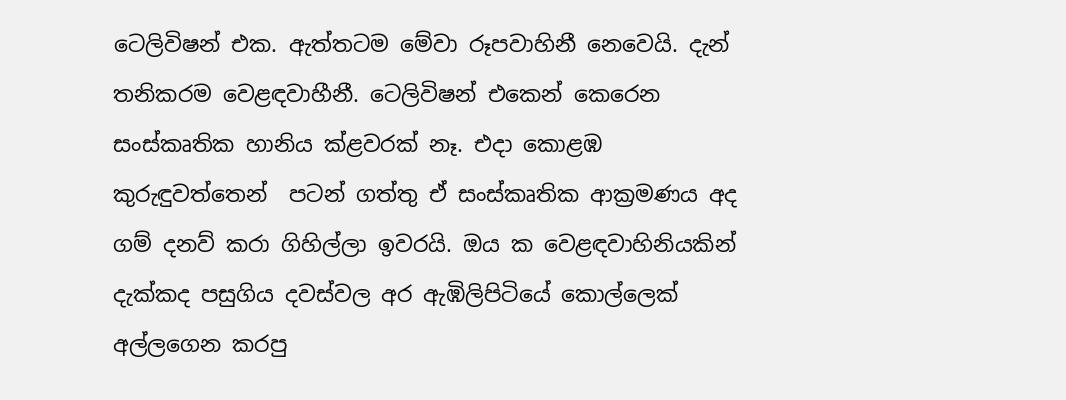ටෙලිවිෂන් එක. ඇත්තටම මේවා රූපවාහිනී නෙවෙයි. දැන් තනිකරම වෙළඳවාහීනී. ටෙලිවිෂන් එකෙන් කෙරෙන සංස්කෘතික හානිය ක්ළවරක් නෑ. එදා කොළඹ කුරුඳුවත්තෙන්  පටන් ගත්තු ඒ සංස්කෘතික ආක්‍රමණය අද ගම් දනව් කරා ගිහිල්ලා ඉවරයි. ඔය ක වෙළඳවාහිනියකින් දැක්කද පසුගිය දවස්වල අර ඇඹිලිපිටියේ කොල්ලෙක් අල්ලගෙන කරපු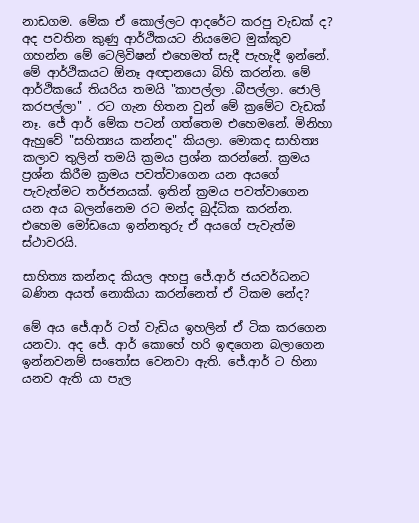නාඩගම. මේක ඒ කොල්ලට ආදරේට කරපු වැඩක් ද? අද පවතින කුණු ආර්ථිකයට නියමෙට මුක්කුව ගහන්න මේ ටෙලිවිෂන් එහෙමත් සැදී පැහැදී ඉන්නේ. මේ ආර්ථිකයට ඕනෑ අඥානයො බිහි කරන්න. මේ ආර්ථිකයේ තියරිය තමයි "කාපල්ලා .බීපල්ලා. ජොලි කරපල්ලා" . රට ගැන හිතන වුන් මේ ක්‍රමේට වැඩක් නෑ. ජේ ආර් මේක පටන් ගත්තෙම එහෙමනේ. මිනිහා ඇහුවේ "සහිත්‍යය කන්නද" කියලා. මොකද සාහිත්‍ය කලාව තුලින් තමයි ක්‍රමය ප්‍රශ්න කරන්නේ. ක්‍රමය ප්‍රශ්න කිරීම ක්‍රමය පවත්වාගෙන යන අයගේ පැවැත්මට තර්ජනයක්. ඉතින් ක්‍රමය පවත්වාගෙන යන අය බලන්නෙම රට මන්ද බුද්ධික කරන්න. එහෙම මෝඩයො ඉන්නතුරු ඒ අයගේ පැවැත්ම ස්ථාවරයි.

සාහිත්‍ය කන්නද කියල අහපු ජේ.ආර් ජයවර්ධනට බණින අයත් නොකියා කරන්නෙත් ඒ ටිකම නේද?

මේ අය ජේ.ආර් ටත් වැඩිය ඉහලින් ඒ ටික කරගෙන යනවා. අද ජේ. ආර් කොහේ හරි ඉඳගෙන බලාගෙන ඉන්නවනම් සංතෝස වෙනවා ඇති. ජේ.ආර් ට හිනා යනව ඇති යා පැල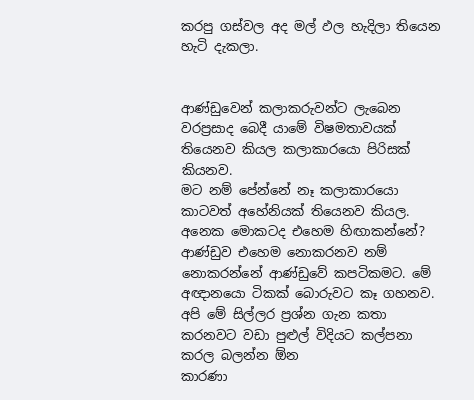කරපු ගස්වල අද මල් ඵල හැදිලා තියෙන හැටි දැකලා.


ආණ්ඩුවෙන් කලාකරුවන්ට ලැබෙන වරප්‍රසාද බෙදී යාමේ විෂමතාවයක් තියෙනව කියල කලාකාරයො පිරිසක් කියනව.
මට නම් පේන්නේ නෑ කලාකාරයො කාටවත් අහේනියක් තියෙනව කියල. අනෙක මොකටද එහෙම හිඟාකන්නේ? ආණ්ඩුව එහෙම නොකරනව නම් නොකරන්නේ ආණ්ඩුවේ කපටිකමට. මේ අඥානයො ටිකක් බොරුවට කෑ ගහනව. අපි මේ සිල්ලර ප්‍රශ්න ගැන කතා කරනවට වඩා පුළුල් විදියට කල්පනා කරල බලන්න ඕන
කාරණා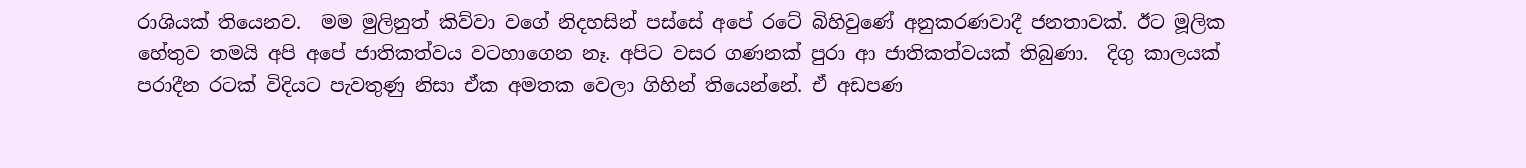රාශියක් තියෙනව.  මම මුලිනුත් කිව්වා වගේ නිදහසින් පස්සේ අපේ රටේ බිහිවුණේ අනුකරණවාදී ජනතාවක්. ඊට මූලික හේතුව තමයි අපි අපේ ජාතිකත්වය වටහාගෙන නෑ. අපිට වසර ගණනක් පුරා ආ ජාතිකත්වයක් තිබුණා.  දිගු කාලයක් පරාදීන රටක් විදියට පැවතුණු නිසා ඒක අමතක වෙලා ගිහින් තියෙන්නේ. ඒ අඩපණ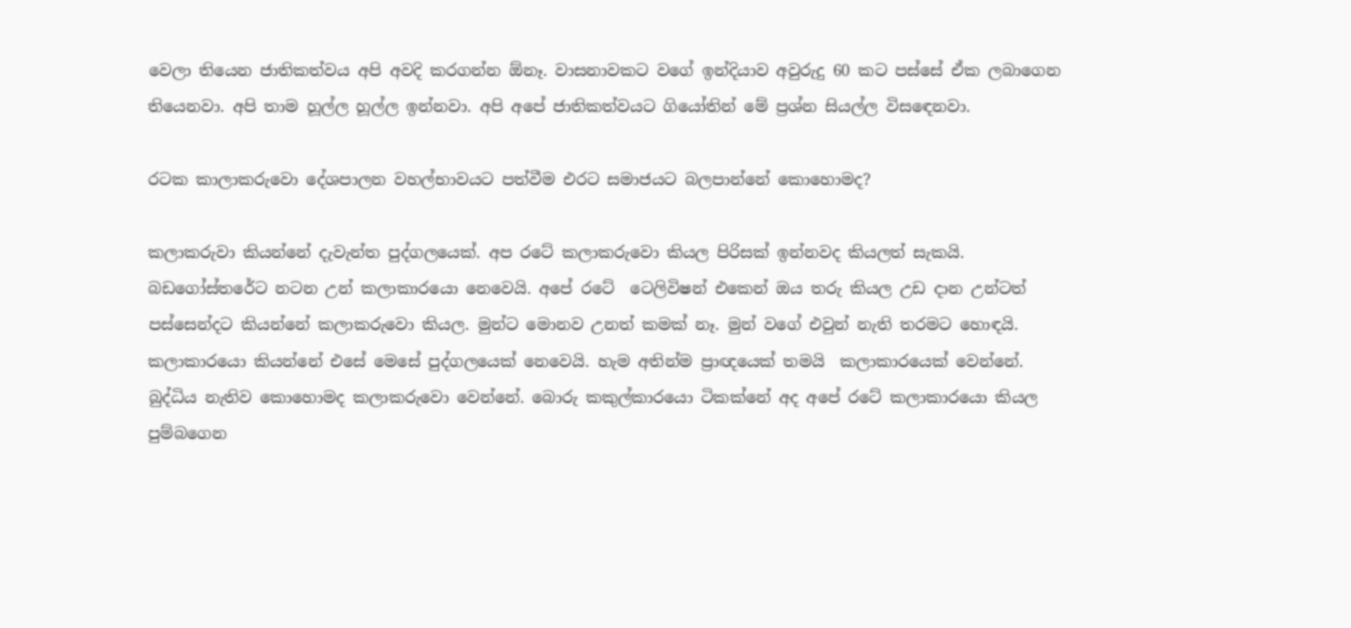වෙලා තියෙන ජාතිකත්වය අපි අවදි කරගන්න ඕනෑ. වාසනාවකට වගේ ඉන්දියාව අවුරුදු 60 කට පස්සේ ඒක ලබාගෙන තියෙනවා. අපි තාම හූල්ල හූල්ල ඉන්නවා. අපි අපේ ජාතිකත්වයට ගියෝතින් මේ ප්‍රශ්න සියල්ල විසඳෙනවා.

රටක කාලාකරුවො දේශපාලන වහල්භාවයට පත්වීම එරට සමාජයට බලපාන්නේ කොහොමද?

කලාකරුවා කියන්නේ දැවැන්ත පුද්ගලයෙක්. අප රටේ කලාකරුවො කියල පිරිසක් ඉන්නවද කියලත් සැකයි. බඩගෝස්තරේට නටන උන් කලාකාරයො නෙවෙයි. අපේ රටේ  ටෙලිවිෂන් එකෙන් ඔය තරු කියල උඩ දාන උන්ටත් පස්සෙන්දට කියන්නේ කලාකරුවො කියල. මුන්ට මොනව උනත් කමක් නෑ. මුන් වගේ එවුන් නැති තරමට හොඳයි.  කලාකාරයො කියන්නේ එසේ මෙසේ පුද්ගලයෙක් නෙවෙයි. හැම අතින්ම ප්‍රාඥයෙක් තමයි  කලාකාරයෙක් වෙන්නේ. බුද්ධිය නැතිව කොහොමද කලාකරුවො වෙන්නේ. බොරු කකුල්කාරයො ටිකක්නේ අද අපේ රටේ කලාකාරයො කියල පුම්බගෙන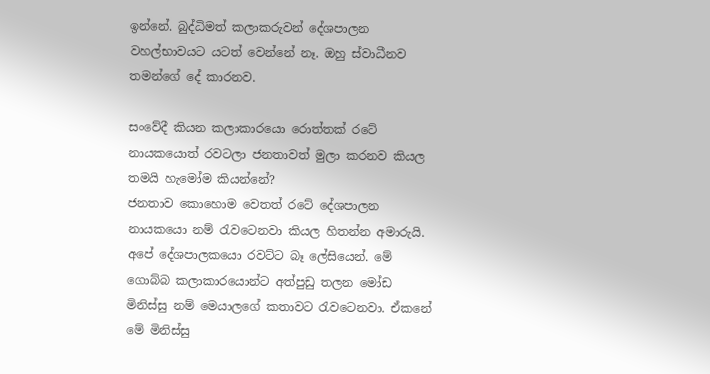ඉන්නේ. බුද්ධිමත් කලාකරුවන් දේශපාලන වහල්භාවයට යටත් වෙන්නේ නෑ. ඔහු ස්වාධීනව තමන්ගේ දේ කාරනව.

සංවේදී කියන කලාකාරයො රොත්තක් රටේ නායකයොත් රවටලා ජනතාවත් මුලා කරනව කියල තමයි හැමෝම කියන්නේ?
ජනතාව කොහොම වෙතත් රටේ දේශපාලන නායකයො නම් රැවටෙනවා කියල හිතන්න අමාරුයි. අපේ දේශපාලකයො රවට්ට බෑ ලේසියෙන්. මේ ගොබ්බ කලාකාරයොන්ට අත්පුඩු තලන මෝඩ මිනිස්සු නම් මෙයාලගේ කතාවට රැවටෙනවා. ඒකනේ මේ මිනිස්සු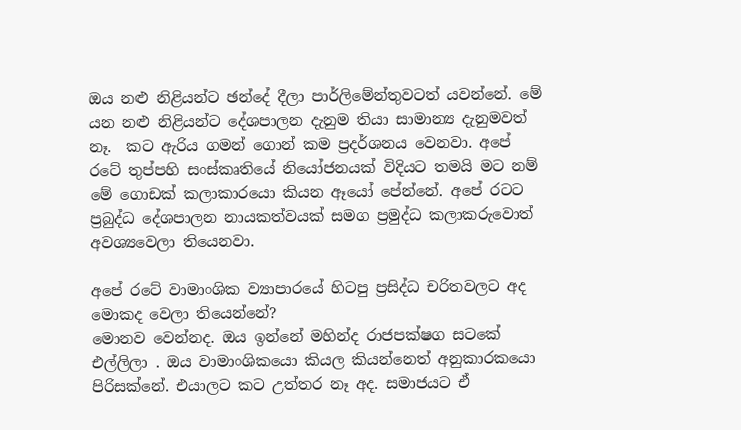ඔය නළු නිළියන්ට ඡන්දේ දීලා පාර්ලිමේන්තුවටත් යවන්නේ. මේ යන නළු නිළියන්ට දේශපාලන දැනුම තියා සාමාන්‍ය දැනුමවත් නෑ.  කට ඇරිය ගමන් ගොන් කම ප්‍රදර්ශනය වෙනවා. අපේ රටේ තුප්පහි සංස්කෘතියේ නියෝජනයක් විදියට තමයි මට නම්  මේ ගොඩක් කලාකාරයො කියන ඈයෝ පේන්නේ. අපේ රටට ප්‍රබුද්ධ දේශපාලන නායකත්වයක් සමග ප්‍රමුද්ධ කලාකරුවොත් අවශ්‍යවෙලා තියෙනවා.

අපේ රටේ වාමාංශික ව්‍යාපාරයේ හිටපු ප්‍රසිද්ධ චරිතවලට අද මොකද වෙලා තියෙන්නේ?
මොනව වෙන්නද. ඔය ඉන්නේ මහින්ද රාජපක්ෂග සටකේ එල්ලිලා . ඔය වාමාංශිකයො කියල කියන්නෙත් අනුකාරකයො පිරිසක්නේ. එයාලට කට උත්තර නෑ අද. සමාජයට ඒ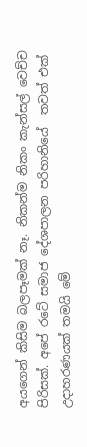අයගෙන් කිසිම බලපෑමක් නෑ. නිකන්ම නිකං කැන්සල් වෙච්ච පිරිසක්. අපේ රටේ සමාජ දේශපාලන පරිහානියේ  තවත් එක් උදාහරණයක් තමයි මේ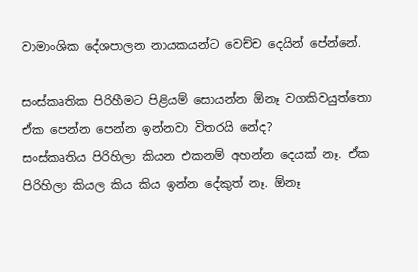වාමාංශික දේශපාලන නායකයන්ට වෙච්ච දෙයින් පේන්නේ.

සංස්කෘතික පිරිහීමට පිළියම් සොයන්න ඕනෑ වගකිවයුත්තො ඒක පෙන්න පෙන්න ඉන්නවා විතරයි නේද?
සංස්කෘතිය පිරිහිලා කියන එකනම් අහන්න දෙයක් නෑ. ඒක පිරිහිලා කියල කිය කිය ඉන්න දේකුත් නෑ. ඕනෑ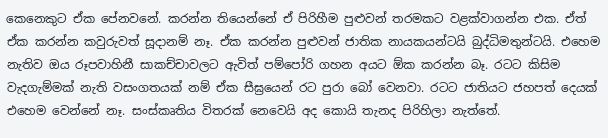කෙනෙකුට ඒක පේනවනේ. කරන්න තියෙන්නේ ඒ පිරිහීම පුළුවන් තරමකට වළක්වාගන්න එක. ඒත් ඒක කරන්න කවුරුවත් සූදානම් නෑ. ඒක කරන්න පුළුවන් ජාතික නායකයන්ටයි බුද්ධිමතුන්ටයි. එහෙම නැතිව ඔය රූපවාහිනී සාකච්චාවලට ඇවිත් පම්පෝරි ගහන අයට ඕක කරන්න බෑ. රටට කිසිම වැදගැම්මක් නැති වසංගතයක් නම් ඒක සීඝ්‍රයෙන් රට පුරා බෝ වෙනවා. රටට ජාතියට ජහපත් දෙයක් එහෙම වෙන්නේ නෑ. සංස්කෘතිය විතරක් නෙවෙයි අද කොයි තැනද පිරිහිලා නැත්තේ.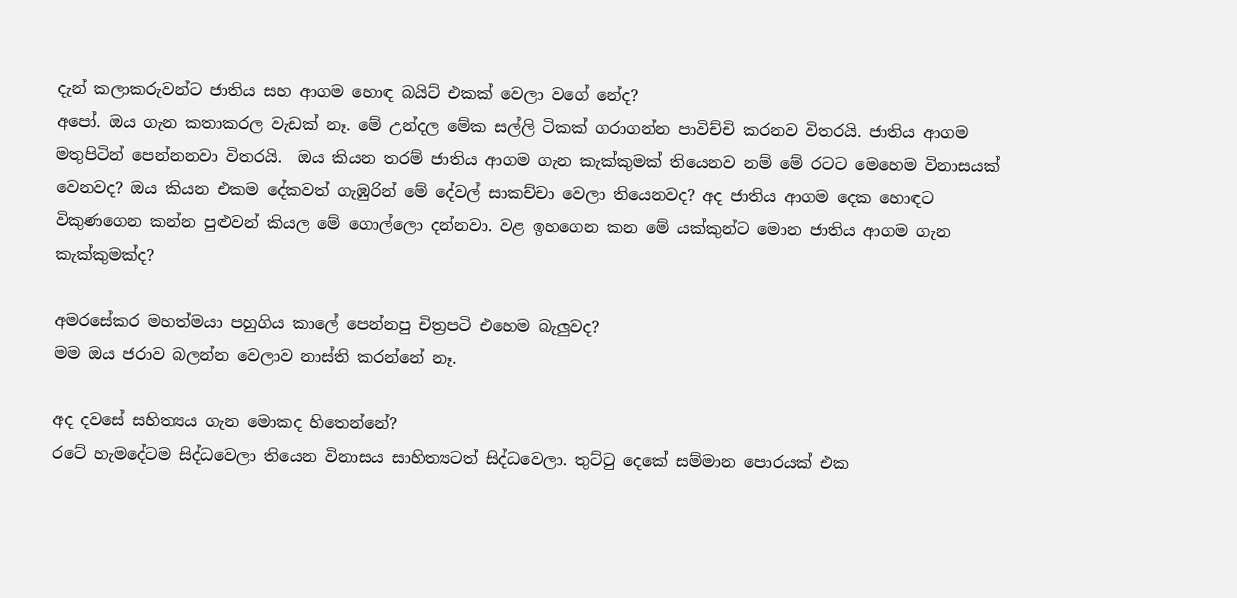දැන් කලාකරුවන්ට ජාතිය සහ ආගම හොඳ බයිට් එකක් වෙලා වගේ නේද?
අපෝ. ඔය ගැන කතාකරල වැඩක් නෑ. මේ උන්දල මේක සල්ලි ටිකක් ගරාගන්න පාවිච්චි කරනව විතරයි. ජාතිය ආගම මතුපිටින් පෙන්නනවා විතරයි.  ඔය කියන තරම් ජාතිය ආගම ගැන කැක්කුමක් තියෙනව නම් මේ රටට මෙහෙම විනාසයක් වෙනවද? ඔය කියන එකම දේකවත් ගැඹුරින් මේ දේවල් සාකච්චා වෙලා තියෙනවද? අද ජාතිය ආගම දෙක හොඳට විකුණගෙන කන්න පුළුවන් කියල මේ ගොල්ලො දන්නවා. වළ ඉහගෙන කන මේ යක්කුන්ට මොන ජාතිය ආගම ගැන කැක්කුමක්ද?

අමරසේකර මහත්මයා පහුගිය කාලේ පෙන්නපු චිත්‍රපටි එහෙම බැලුවද?
මම ඔය ජරාව බලන්න වෙලාව නාස්ති කරන්නේ නෑ.

අද දවසේ සහිත්‍යය ගැන මොකද හිතෙන්නේ?
රටේ හැමදේටම සිද්ධවෙලා තියෙන විනාසය සාහිත්‍යටත් සිද්ධවෙලා. තුට්ටු දෙකේ සම්මාන පොරයක් එක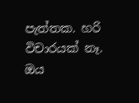පැත්තක. හරි විචාරයක් නෑ. ඔය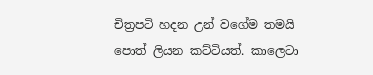චිත්‍රපටි හදන උන් වගේම තමයි පොත් ලියන කට්ටියත්. කාලෙටා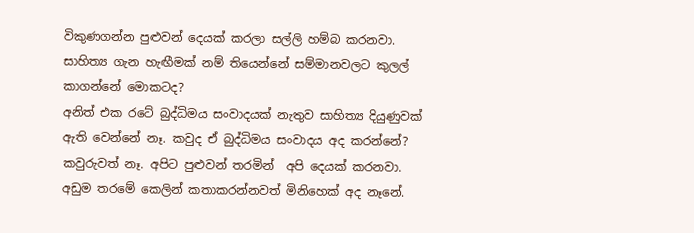විකුණගන්න පුළුවන් දෙයක් කරලා සල්ලි හම්බ කරනවා. සාහිත්‍ය ගැන හැඟීමක් නම් තියෙන්නේ සම්මානවලට කුලල් කාගන්නේ මොකටද?
අනිත් එක රටේ බුද්ධිමය සංවාදයක් නැතුව සාහිත්‍ය දියුණුවක් ඇති වෙන්නේ නෑ. කවුද ඒ බුද්ධිමය සංවාදය අද කරන්නේ? කවුරුවත් නෑ. අපිට පුළුවන් තරමින්  අපි දෙයක් කරනවා. අඩුම තරමේ කෙලින් කතාකරන්නවත් මිනිහෙක් අද නෑනේ.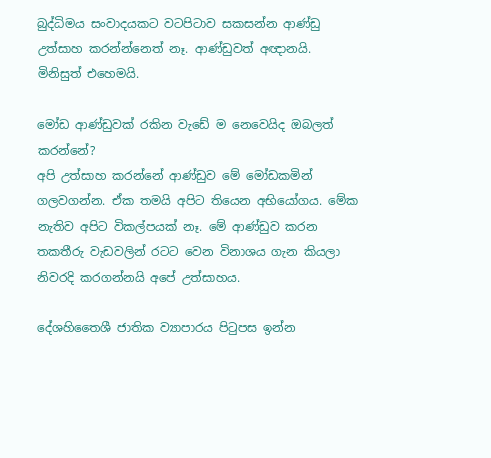බුද්ධිමය සංවාදයකට වටපිටාව සකසන්න ආණ්ඩු උත්සාහ කරන්න්නෙත් නෑ. ආණ්ඩුවත් අඥානයි. මිනිසුත් එහෙමයි.

මෝඩ ආණ්ඩුවක් රකින වැඩේ ම නෙවෙයිද ඔබලත් කරන්නේ?
අපි උත්සාහ කරන්නේ ආණ්ඩුව මේ මෝඩකමින් ගලවගන්න. ඒක තමයි අපිට තියෙන අභියෝගය. මේක නැතිව අපිට විකල්පයක් නෑ. මේ ආණ්ඩුව කරන තකතීරු වැඩවලින් රටට වෙන විනාශය ගැන කියලා නිවරදි කරගන්නයි අපේ උත්සාහය.

දේශහිතෛශී ජාතික ව්‍යාපාරය පිටුපස ඉන්න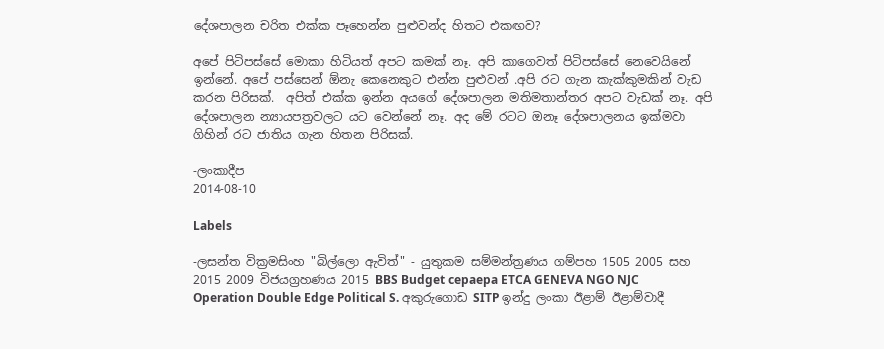දේශපාලන චරිත එක්ක පෑහෙන්න පුළුවන්ද හිතට එකඟව?

අපේ පිටිපස්සේ මොකා හිටියත් අපට කමක් නෑ. අපි කාගෙවත් පිටිපස්සේ නෙවෙයිනේ ඉන්නේ. අපේ පස්සෙන් ඕනැ කෙනෙකුට එන්න පුළුවන් .අපි රට ගැන කැක්කුමකින් වැඩ කරන පිරිසක්.  අපිත් එක්ක ඉන්න අයගේ දේශපාලන මතිමතාන්තර අපට වැඩක් නෑ. අපි දේශපාලන න්‍යායපත්‍රවලට යට වෙන්නේ නෑ. අද මේ රටට ඔනෑ දේශපාලනය ඉක්මවා ගිහින් රට ජාතිය ගැන හිතන පිරිසක්.

-ලංකාදීප
2014-08-10

Labels

-ලසන්ත වික්‍රමසිංහ "බිල්ලො ඇවිත්" - යුතුකම සම්මන්ත්‍රණය ගම්පහ 1505 2005 සහ 2015 2009 විජයග්‍රහණය 2015 BBS Budget cepaepa ETCA GENEVA NGO NJC Operation Double Edge Political S. අකුරුගොඩ SITP ඉන්දු ලංකා ඊළාම් ඊළාම්වාදී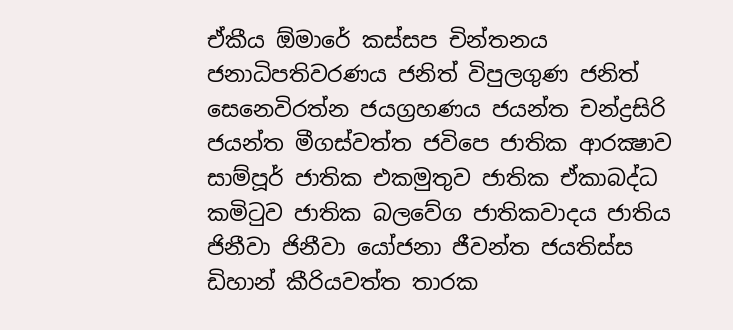ඒකීය ඕමාරේ කස්‌සප චින්තනය ජනාධිපතිවරණය ජනිත් විපුලගුණ ජනිත් සෙනෙවිරත්න ජයග්‍රහණය ජයන්ත චන්ද්‍රසිරි ජයන්ත මීගස්වත්ත ජවිපෙ ජාතික ආරක්‍ෂාව සාම්පූර් ජාතික එකමුතුව ජාතික ඒකාබද්ධ කමිටුව ජාතික බලවේග ජාතිකවාදය ජාතිය ජිනීවා ජිනීවා යෝජනා ජීවන්ත ජයතිස්ස ඩිහාන් කීරියවත්ත තාරක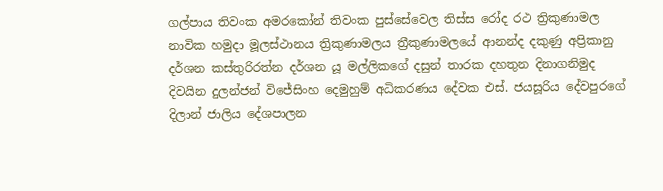ගල්පාය තිවංක අමරකෝන් තිවංක පුස්සේවෙල තිස්‌ස රෝද රථ ත්‍රිකුණාමල නාවික හමුදා මූලස්‌ථානය ත්‍රිකුණාමලය ත්‍රීකුණාමලයේ ආනන්ද දකුණු අප්‍රිකානු දර්ශන කස්තුරිරත්න දර්ශන යූ මල්ලිකගේ දසුන් තාරක දහතුන දිනාගනිමුද දිවයින දුලන්ජන් විජේසිංහ දෙමුහුම් අධිකරණය දේවක එස්. ජයසූරිය දේවපුරගේ දිලාන් ජාලිය දේශපාලන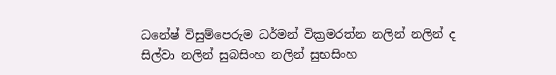ධනේෂ් විසුම්පෙරුම ධර්මන් වික්‍රමරත්න නලින් නලින් ද සිල්වා නලින් සුබසිංහ නලින් සුභසිංහ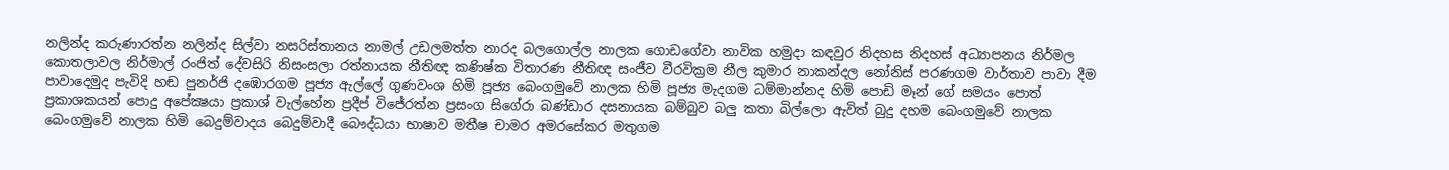නලින්ද කරුණාරත්න නලින්ද සිල්වා නසරිස්‌තානය නාමල් උඩලමත්ත නාරද බලගොල්ල නාලක ගොඩගේවා නාවික හමුදා කඳවුර නිදහස නිදහස් අධ්‍යාපනය නිර්මල කොතලාවල නිර්මාල් රංජිත් දේවසිරි නිසංසලා රත්නායක නීතිඥ කණිෂ්ක විතාරණ නීතිඥ සංජීව වීරවික්‍රම නීල කුමාර නාකන්දල නෝනිස් පරණගම වාර්තාව පාවා දීම පාවාදෙමුද පැවිදි හඬ පුනර්ජි දඹොරගම පූජ්‍ය ඇල්ලේ ගුණවංශ හිමි පූජ්‍ය බෙංගමුවේ නාලක හිමි පූජ්‍ය මැදගම ධම්මාන්නද හිමි පොඩි මෑන් ගේ සමයං පොත් ප්‍රකාශකයන් පොදු අපේක්‍ෂයා ප්‍රකාශ් වැල්හේන ප්‍රදීප් විජේරත්න ප්‍රසංග සිගේරා බණ්ඩාර දසනායක බම්බුව බලු කතා බිල්ලො ඇවිත් බුදු දහම බෙංගමුවේ නාලක බෙංගමුවේ නාලක හිමි බෙදුම්වාදය බෙදුම්වාදී බෞද්ධයා භාෂාව මතීෂ චාමර අමරසේකර මතුගම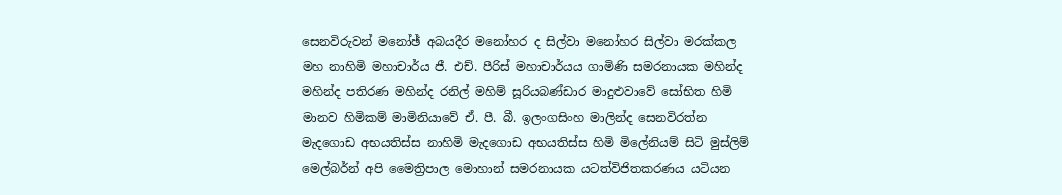සෙනවිරුවන් මනෝඡ් අබයදීර මනෝහර ද සිල්වා මනෝහර සිල්වා මරක්කල මහ නාහිමි මහාචාර්ය ජී. එච්. පීරිස් මහාචාර්යය ගාමිණි සමරනායක මහින්ද මහින්ද පතිරණ මහින්ද රනිල් මහිම් සූරියබණ්ඩාර මාදුළුවාවේ සෝභිත හිමි මානව හිමිකම් මාමිනියාවේ ඒ. පී. බී. ඉලංගසිංහ මාලින්ද සෙනවිරත්න මැදගොඩ අභයතිස්ස නාහිමි මැදගොඩ අභයතිස්ස හිමි මිලේනියම් සිටි මුස්‌ලිම් මෙල්බර්න් අපි මෛත්‍රිපාල මොහාන් සමරනායක යටත්විජිතකරණය යටියන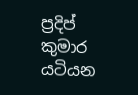ප්‍රදිප් කුමාර යටියන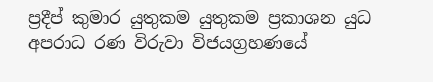ප්‍රදීප් කුමාර යුතුකම යුතුකම ප්‍රකාශන යුධ අපරාධ රණ විරුවා විජයග්‍රහණයේ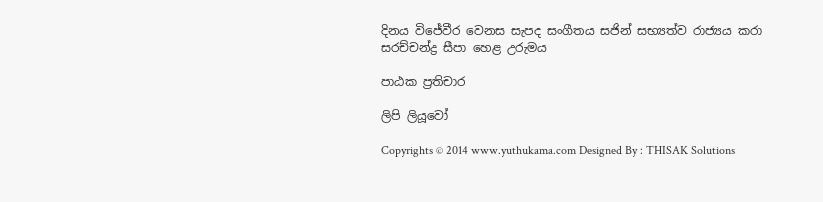දිනය විජේවීර වෙනස සැපද සංගීතය සජින් සභ්‍යත්ව රාජ්‍යය කරා සරච්චන්ද්‍ර සීපා හෙළ උරුමය

පාඨක ප්‍රතිචාර

ලිපි ලියූවෝ

Copyrights © 2014 www.yuthukama.com Designed By : THISAK Solutions